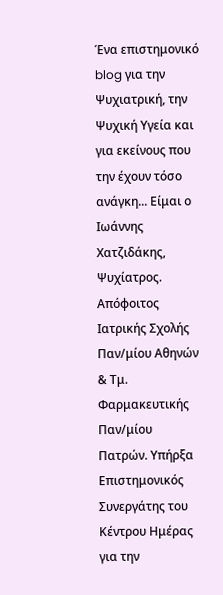Ένα επιστημονικό blog για την Ψυχιατρική, την Ψυχική Υγεία και για εκείνους που την έχουν τόσο ανάγκη... Είμαι ο Ιωάννης Χατζιδάκης, Ψυχίατρος. Απόφοιτος Ιατρικής Σχολής Παν/μίου Αθηνών & Τμ. Φαρμακευτικής Παν/μίου Πατρών. Υπήρξα Επιστημονικός Συνεργάτης του Κέντρου Ημέρας για την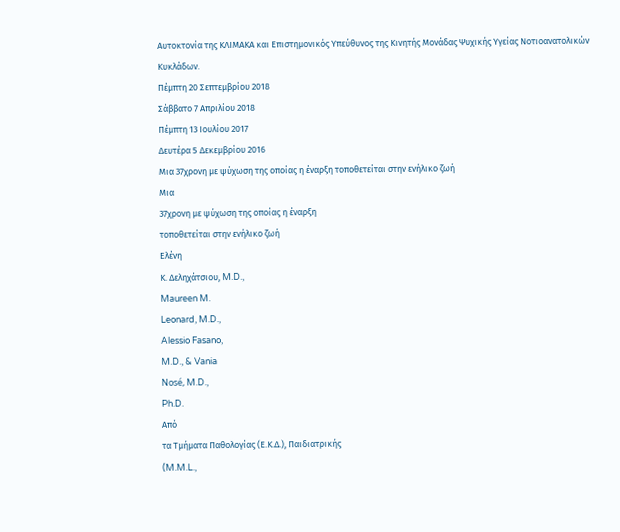Αυτοκτονία της ΚΛΙΜΑΚΑ και Επιστημονικός Υπεύθυνος της Κινητής Μονάδας Ψυχικής Υγείας Νοτιοανατολικών Κυκλάδων.
Πέμπτη 20 Σεπτεμβρίου 2018
Σάββατο 7 Απριλίου 2018
Πέμπτη 13 Ιουλίου 2017
Δευτέρα 5 Δεκεμβρίου 2016
Μια 37χρονη με ψύχωση της οποίας η έναρξη τοποθετείται στην ενήλικο ζωή
Μια
37χρονη με ψύχωση της οποίας η έναρξη
τοποθετείται στην ενήλικο ζωή
Ελένη
Κ. Δεληχάτσιου, M.D.,
Maureen M.
Leonard, M.D.,
Alessio Fasano,
M.D., & Vania
Nosé, M.D.,
Ph.D.
Από
τα Τμήματα Παθολογίας (Ε.Κ.Δ.), Παιδιατρικής
(M.M.L.,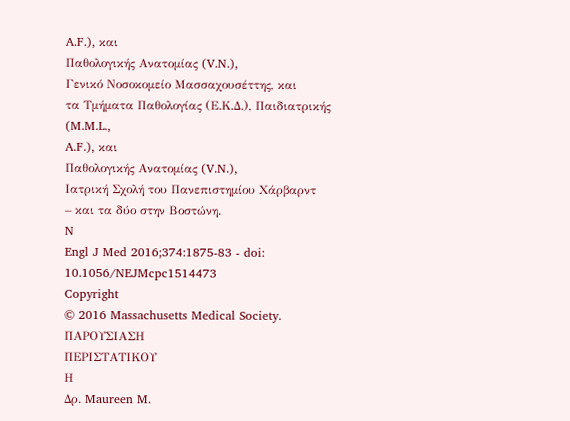A.F.), και
Παθολογικής Ανατομίας (V.N.),
Γενικό Νοσοκομείο Μασσαχουσέττης, και
τα Τμήματα Παθολογίας (Ε.Κ.Δ.), Παιδιατρικής
(M.M.L.,
A.F.), και
Παθολογικής Ανατομίας (V.N.),
Ιατρική Σχολή του Πανεπιστημίου Χάρβαρντ
– και τα δύο στην Βοστώνη.
N
Engl J Med 2016;374:1875-83 - doi: 10.1056/NEJMcpc1514473
Copyright
© 2016 Massachusetts Medical Society.
ΠΑΡΟΥΣΙΑΣΗ
ΠΕΡΙΣΤΑΤΙΚΟΥ
Η
Δρ. Maureen M.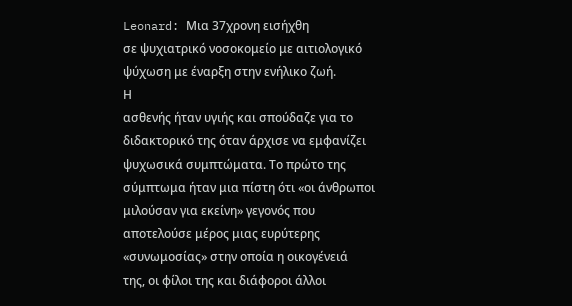Leonard: Μια 37χρονη εισήχθη
σε ψυχιατρικό νοσοκομείο με αιτιολογικό
ψύχωση με έναρξη στην ενήλικο ζωή.
Η
ασθενής ήταν υγιής και σπούδαζε για το
διδακτορικό της όταν άρχισε να εμφανίζει
ψυχωσικά συμπτώματα. Το πρώτο της
σύμπτωμα ήταν μια πίστη ότι «οι άνθρωποι
μιλούσαν για εκείνη» γεγονός που
αποτελούσε μέρος μιας ευρύτερης
«συνωμοσίας» στην οποία η οικογένειά
της, οι φίλοι της και διάφοροι άλλοι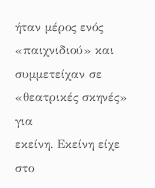ήταν μέρος ενός «παιχνιδιού» και
συμμετείχαν σε «θεατρικές σκηνές» για
εκείνη. Εκείνη είχε στο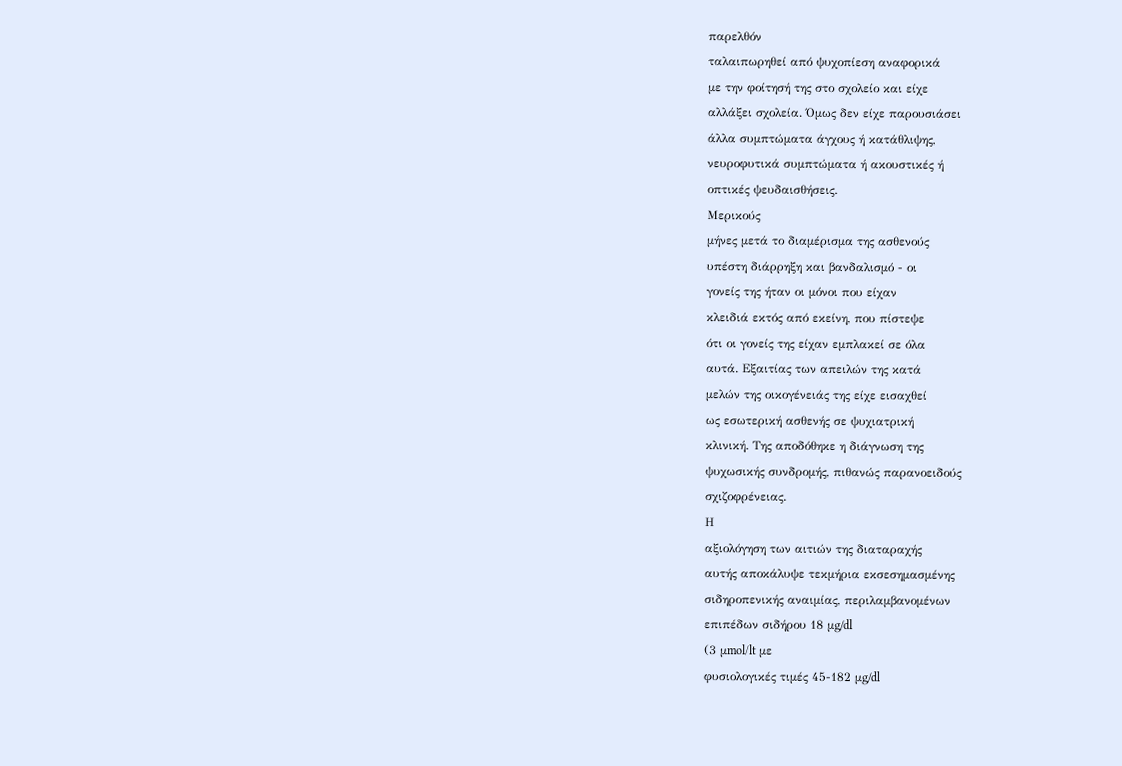παρελθόν
ταλαιπωρηθεί από ψυχοπίεση αναφορικά
με την φοίτησή της στο σχολείο και είχε
αλλάξει σχολεία. Όμως δεν είχε παρουσιάσει
άλλα συμπτώματα άγχους ή κατάθλιψης,
νευροφυτικά συμπτώματα ή ακουστικές ή
οπτικές ψευδαισθήσεις.
Μερικούς
μήνες μετά το διαμέρισμα της ασθενούς
υπέστη διάρρηξη και βανδαλισμό - οι
γονείς της ήταν οι μόνοι που είχαν
κλειδιά εκτός από εκείνη, που πίστεψε
ότι οι γονείς της είχαν εμπλακεί σε όλα
αυτά. Εξαιτίας των απειλών της κατά
μελών της οικογένειάς της είχε εισαχθεί
ως εσωτερική ασθενής σε ψυχιατρική
κλινική. Της αποδόθηκε η διάγνωση της
ψυχωσικής συνδρομής, πιθανώς παρανοειδούς
σχιζοφρένειας.
Η
αξιολόγηση των αιτιών της διαταραχής
αυτής αποκάλυψε τεκμήρια εκσεσημασμένης
σιδηροπενικής αναιμίας, περιλαμβανομένων
επιπέδων σιδήρου 18 μg/dl
(3 μmol/lt με
φυσιολογικές τιμές 45-182 μg/dl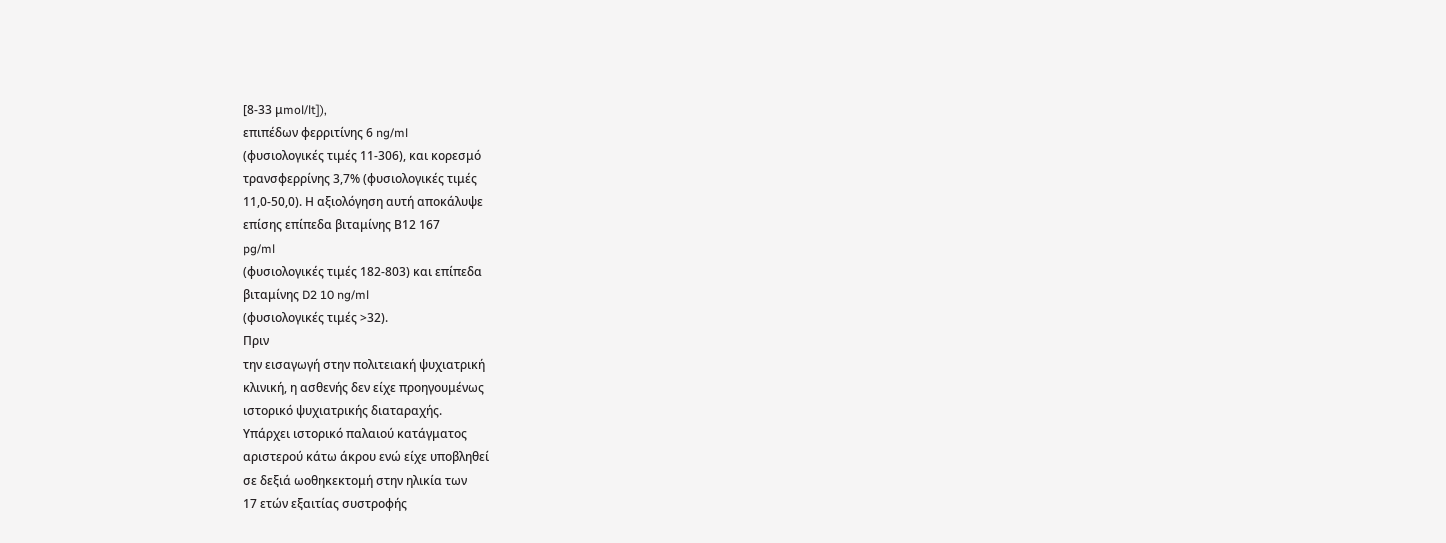[8-33 μmol/lt]),
επιπέδων φερριτίνης 6 ng/ml
(φυσιολογικές τιμές 11-306), και κορεσμό
τρανσφερρίνης 3,7% (φυσιολογικές τιμές
11,0-50,0). Η αξιολόγηση αυτή αποκάλυψε
επίσης επίπεδα βιταμίνης Β12 167
pg/ml
(φυσιολογικές τιμές 182-803) και επίπεδα
βιταμίνης D2 10 ng/ml
(φυσιολογικές τιμές >32).
Πριν
την εισαγωγή στην πολιτειακή ψυχιατρική
κλινική, η ασθενής δεν είχε προηγουμένως
ιστορικό ψυχιατρικής διαταραχής.
Υπάρχει ιστορικό παλαιού κατάγματος
αριστερού κάτω άκρου ενώ είχε υποβληθεί
σε δεξιά ωοθηκεκτομή στην ηλικία των
17 ετών εξαιτίας συστροφής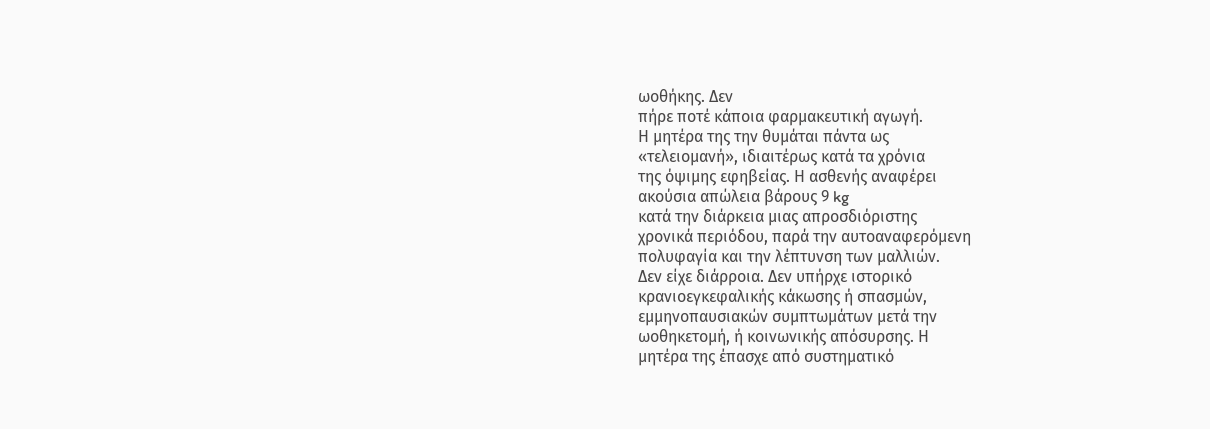ωοθήκης. Δεν
πήρε ποτέ κάποια φαρμακευτική αγωγή.
Η μητέρα της την θυμάται πάντα ως
«τελειομανή», ιδιαιτέρως κατά τα χρόνια
της όψιμης εφηβείας. Η ασθενής αναφέρει
ακούσια απώλεια βάρους 9 kg
κατά την διάρκεια μιας απροσδιόριστης
χρονικά περιόδου, παρά την αυτοαναφερόμενη
πολυφαγία και την λέπτυνση των μαλλιών.
Δεν είχε διάρροια. Δεν υπήρχε ιστορικό
κρανιοεγκεφαλικής κάκωσης ή σπασμών,
εμμηνοπαυσιακών συμπτωμάτων μετά την
ωοθηκετομή, ή κοινωνικής απόσυρσης. Η
μητέρα της έπασχε από συστηματικό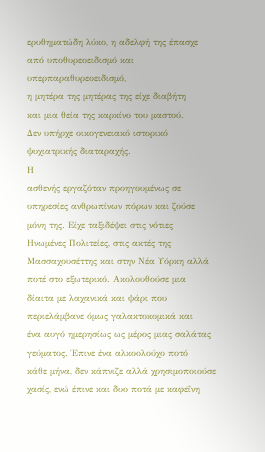ερυθηματώδη λύκο, η αδελφή της έπασχε
από υποθυρεοειδισμό και υπερπαραθυρεοειδισμό,
η μητέρα της μητέρας της είχε διαβήτη
και μια θεία της καρκίνο του μαστού.
Δεν υπήρχε οικογενειακό ιστορικό
ψυχιατρικής διαταραχής.
Η
ασθενής εργαζόταν προηγουμένως σε
υπηρεσίες ανθρωπίνων πόρων και ζούσε
μόνη της. Είχε ταξιδέψει στις νότιες
Ηνωμένες Πολιτείες, στις ακτές της
Μασσαχουσέττης και στην Νέα Υόρκη αλλά
ποτέ στο εξωτερικό. Ακολουθούσε μια
δίαιτα με λαχανικά και ψάρι που
περιελάμβανε όμως γαλακτοκομικά και
ένα αυγό ημερησίως ως μέρος μιας σαλάτας
γεύματος. Έπινε ένα αλκοολούχο ποτό
κάθε μήνα, δεν κάπνιζε αλλά χρησιμοποιούσε
χασίς, ενώ έπινε και δυο ποτά με καφεΐνη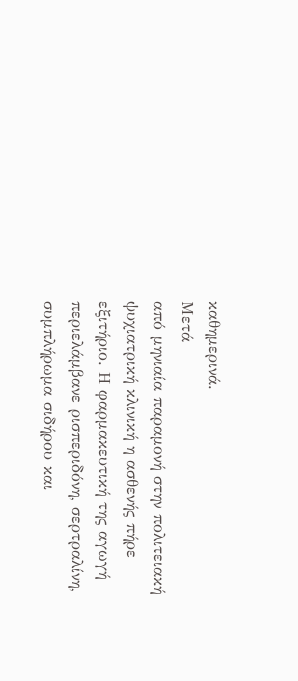καθημερινά.
Μετά
από μηνιαία παραμονή στην πολιτειακή
ψυχιατρική κλινική η ασθενής πήρε
εξιτήριο. Η φαρμακευτική της αγωγή
περιελάμβανε ρισπεριδόνη, σερτραλίνη,
συμπλήρωμα σιδήρου και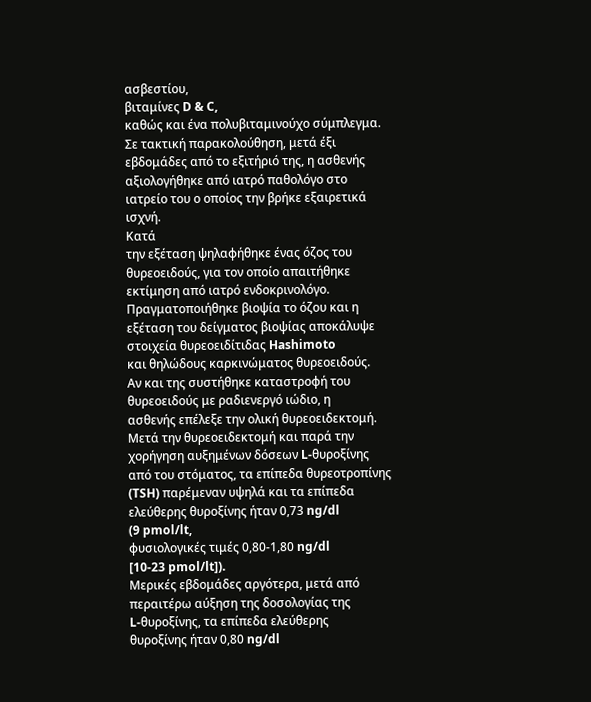ασβεστίου,
βιταμίνες D & C,
καθώς και ένα πολυβιταμινούχο σύμπλεγμα.
Σε τακτική παρακολούθηση, μετά έξι
εβδομάδες από το εξιτήριό της, η ασθενής
αξιολογήθηκε από ιατρό παθολόγο στο
ιατρείο του ο οποίος την βρήκε εξαιρετικά
ισχνή.
Κατά
την εξέταση ψηλαφήθηκε ένας όζος του
θυρεοειδούς, για τον οποίο απαιτήθηκε
εκτίμηση από ιατρό ενδοκρινολόγο.
Πραγματοποιήθηκε βιοψία το όζου και η
εξέταση του δείγματος βιοψίας αποκάλυψε
στοιχεία θυρεοειδίτιδας Hashimoto
και θηλώδους καρκινώματος θυρεοειδούς.
Αν και της συστήθηκε καταστροφή του
θυρεοειδούς με ραδιενεργό ιώδιο, η
ασθενής επέλεξε την ολική θυρεοειδεκτομή.
Μετά την θυρεοειδεκτομή και παρά την
χορήγηση αυξημένων δόσεων L-θυροξίνης
από του στόματος, τα επίπεδα θυρεοτροπίνης
(TSH) παρέμεναν υψηλά και τα επίπεδα
ελεύθερης θυροξίνης ήταν 0,73 ng/dl
(9 pmol/lt,
φυσιολογικές τιμές 0,80-1,80 ng/dl
[10-23 pmol/lt]).
Μερικές εβδομάδες αργότερα, μετά από
περαιτέρω αύξηση της δοσολογίας της
L-θυροξίνης, τα επίπεδα ελεύθερης
θυροξίνης ήταν 0,80 ng/dl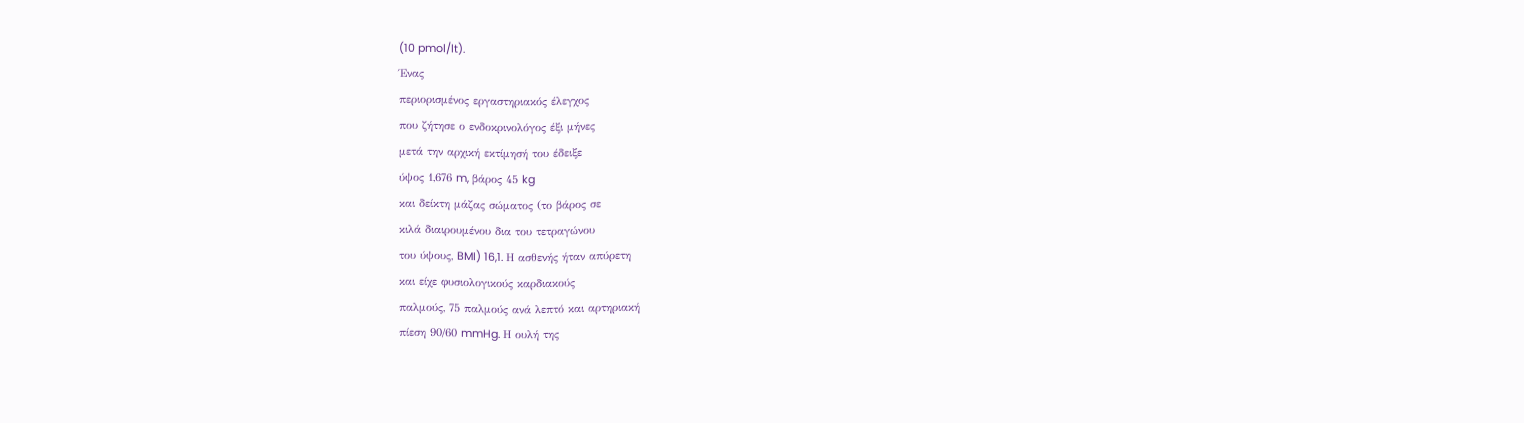(10 pmol/lt).
Ένας
περιορισμένος εργαστηριακός έλεγχος
που ζήτησε ο ενδοκρινολόγος έξι μήνες
μετά την αρχική εκτίμησή του έδειξε
ύψος 1,676 m, βάρος 45 kg
και δείκτη μάζας σώματος (το βάρος σε
κιλά διαιρουμένου δια του τετραγώνου
του ύψους, BMI) 16,1. Η ασθενής ήταν απύρετη
και είχε φυσιολογικούς καρδιακούς
παλμούς, 75 παλμούς ανά λεπτό και αρτηριακή
πίεση 90/60 mmHg. Η ουλή της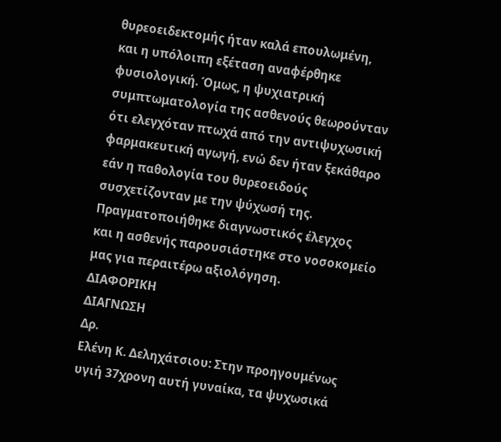θυρεοειδεκτομής ήταν καλά επουλωμένη,
και η υπόλοιπη εξέταση αναφέρθηκε
φυσιολογική. Όμως, η ψυχιατρική
συμπτωματολογία της ασθενούς θεωρούνταν
ότι ελεγχόταν πτωχά από την αντιψυχωσική
φαρμακευτική αγωγή, ενώ δεν ήταν ξεκάθαρο
εάν η παθολογία του θυρεοειδούς
συσχετίζονταν με την ψύχωσή της.
Πραγματοποιήθηκε διαγνωστικός έλεγχος
και η ασθενής παρουσιάστηκε στο νοσοκομείο
μας για περαιτέρω αξιολόγηση.
ΔΙΑΦΟΡΙΚΗ
ΔΙΑΓΝΩΣΗ
Δρ.
Ελένη Κ. Δεληχάτσιου: Στην προηγουμένως
υγιή 37χρονη αυτή γυναίκα, τα ψυχωσικά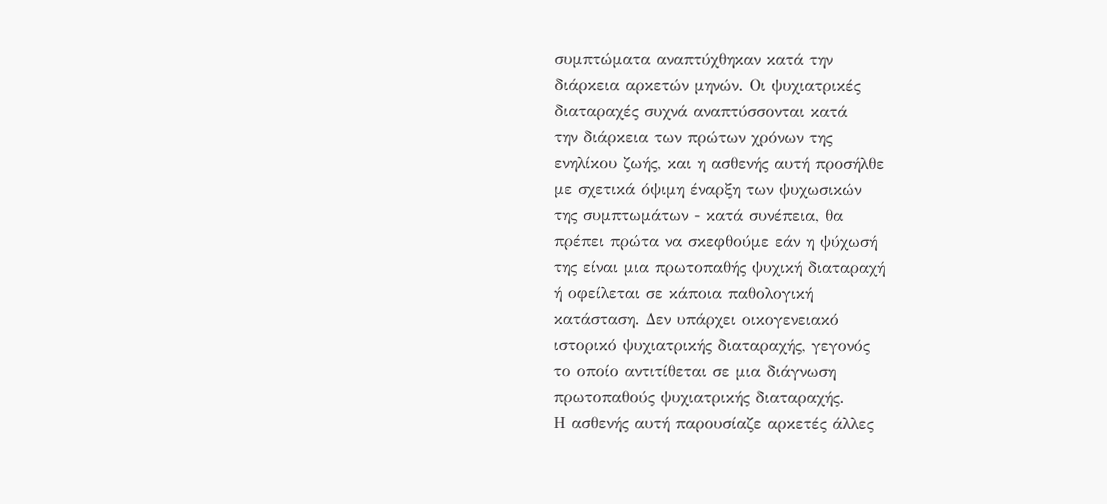συμπτώματα αναπτύχθηκαν κατά την
διάρκεια αρκετών μηνών. Οι ψυχιατρικές
διαταραχές συχνά αναπτύσσονται κατά
την διάρκεια των πρώτων χρόνων της
ενηλίκου ζωής, και η ασθενής αυτή προσήλθε
με σχετικά όψιμη έναρξη των ψυχωσικών
της συμπτωμάτων - κατά συνέπεια, θα
πρέπει πρώτα να σκεφθούμε εάν η ψύχωσή
της είναι μια πρωτοπαθής ψυχική διαταραχή
ή οφείλεται σε κάποια παθολογική
κατάσταση. Δεν υπάρχει οικογενειακό
ιστορικό ψυχιατρικής διαταραχής, γεγονός
το οποίο αντιτίθεται σε μια διάγνωση
πρωτοπαθούς ψυχιατρικής διαταραχής.
Η ασθενής αυτή παρουσίαζε αρκετές άλλες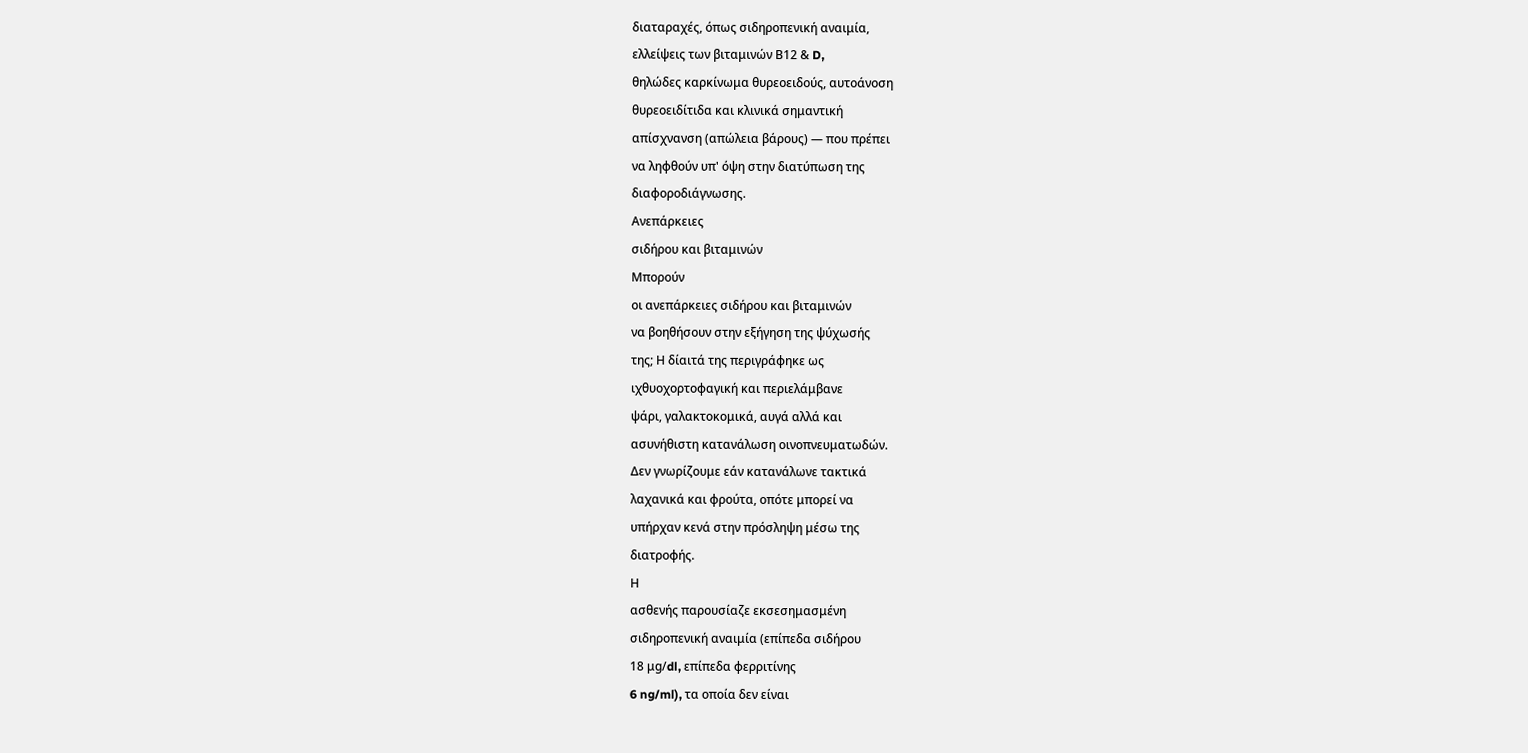διαταραχές, όπως σιδηροπενική αναιμία,
ελλείψεις των βιταμινών Β12 & D,
θηλώδες καρκίνωμα θυρεοειδούς, αυτοάνοση
θυρεοειδίτιδα και κλινικά σημαντική
απίσχνανση (απώλεια βάρους) — που πρέπει
να ληφθούν υπ' όψη στην διατύπωση της
διαφοροδιάγνωσης.
Ανεπάρκειες
σιδήρου και βιταμινών
Μπορούν
οι ανεπάρκειες σιδήρου και βιταμινών
να βοηθήσουν στην εξήγηση της ψύχωσής
της; Η δίαιτά της περιγράφηκε ως
ιχθυοχορτοφαγική και περιελάμβανε
ψάρι, γαλακτοκομικά, αυγά αλλά και
ασυνήθιστη κατανάλωση οινοπνευματωδών.
Δεν γνωρίζουμε εάν κατανάλωνε τακτικά
λαχανικά και φρούτα, οπότε μπορεί να
υπήρχαν κενά στην πρόσληψη μέσω της
διατροφής.
Η
ασθενής παρουσίαζε εκσεσημασμένη
σιδηροπενική αναιμία (επίπεδα σιδήρου
18 μg/dl, επίπεδα φερριτίνης
6 ng/ml), τα οποία δεν είναι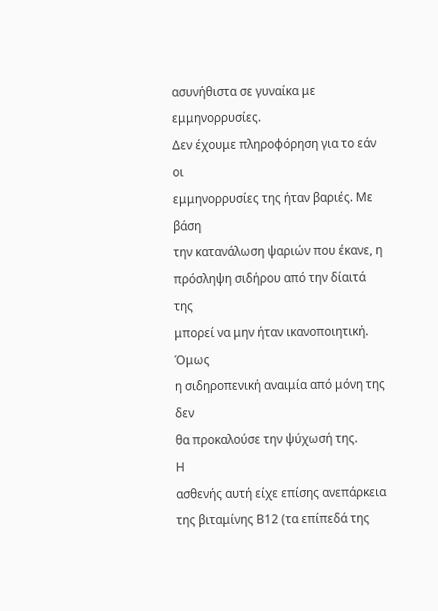ασυνήθιστα σε γυναίκα με εμμηνορρυσίες.
Δεν έχουμε πληροφόρηση για το εάν οι
εμμηνορρυσίες της ήταν βαριές. Με βάση
την κατανάλωση ψαριών που έκανε, η
πρόσληψη σιδήρου από την δίαιτά της
μπορεί να μην ήταν ικανοποιητική. Όμως
η σιδηροπενική αναιμία από μόνη της δεν
θα προκαλούσε την ψύχωσή της.
Η
ασθενής αυτή είχε επίσης ανεπάρκεια
της βιταμίνης Β12 (τα επίπεδά της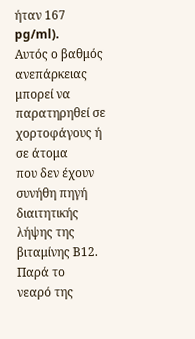ήταν 167 pg/ml).
Αυτός ο βαθμός ανεπάρκειας μπορεί να
παρατηρηθεί σε χορτοφάγους ή σε άτομα
που δεν έχουν συνήθη πηγή διαιτητικής
λήψης της βιταμίνης Β12. Παρά το
νεαρό της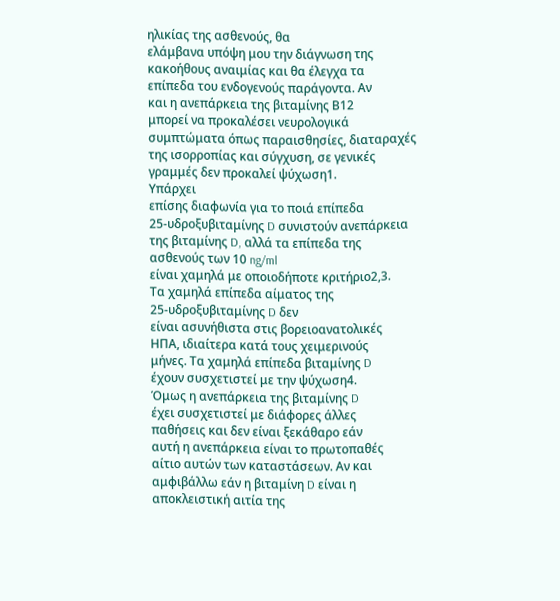ηλικίας της ασθενούς, θα
ελάμβανα υπόψη μου την διάγνωση της
κακοήθους αναιμίας και θα έλεγχα τα
επίπεδα του ενδογενούς παράγοντα. Αν
και η ανεπάρκεια της βιταμίνης Β12
μπορεί να προκαλέσει νευρολογικά
συμπτώματα όπως παραισθησίες, διαταραχές
της ισορροπίας και σύγχυση, σε γενικές
γραμμές δεν προκαλεί ψύχωση1.
Υπάρχει
επίσης διαφωνία για το ποιά επίπεδα
25-υδροξυβιταμίνης D συνιστούν ανεπάρκεια
της βιταμίνης D, αλλά τα επίπεδα της
ασθενούς των 10 ng/ml
είναι χαμηλά με οποιοδήποτε κριτήριο2,3.
Τα χαμηλά επίπεδα αίματος της
25-υδροξυβιταμίνης D δεν
είναι ασυνήθιστα στις βορειοανατολικές
ΗΠΑ, ιδιαίτερα κατά τους χειμερινούς
μήνες. Τα χαμηλά επίπεδα βιταμίνης D
έχουν συσχετιστεί με την ψύχωση4.
Όμως η ανεπάρκεια της βιταμίνης D
έχει συσχετιστεί με διάφορες άλλες
παθήσεις και δεν είναι ξεκάθαρο εάν
αυτή η ανεπάρκεια είναι το πρωτοπαθές
αίτιο αυτών των καταστάσεων. Αν και
αμφιβάλλω εάν η βιταμίνη D είναι η
αποκλειστική αιτία της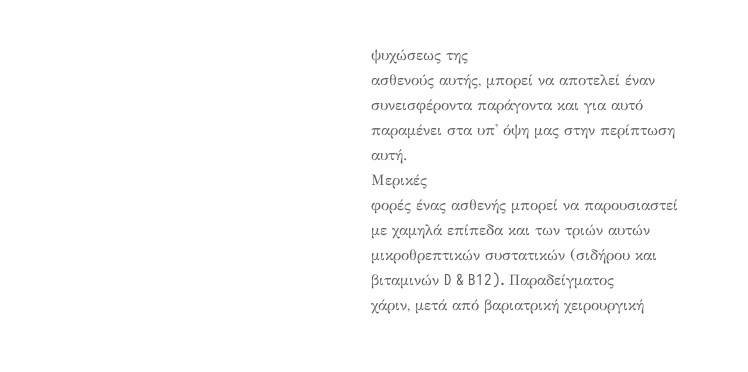ψυχώσεως της
ασθενούς αυτής, μπορεί να αποτελεί έναν
συνεισφέροντα παράγοντα και για αυτό
παραμένει στα υπ' όψη μας στην περίπτωση
αυτή.
Μερικές
φορές ένας ασθενής μπορεί να παρουσιαστεί
με χαμηλά επίπεδα και των τριών αυτών
μικροθρεπτικών συστατικών (σιδήρου και
βιταμινών D & B12). Παραδείγματος
χάριν, μετά από βαριατρική χειρουργική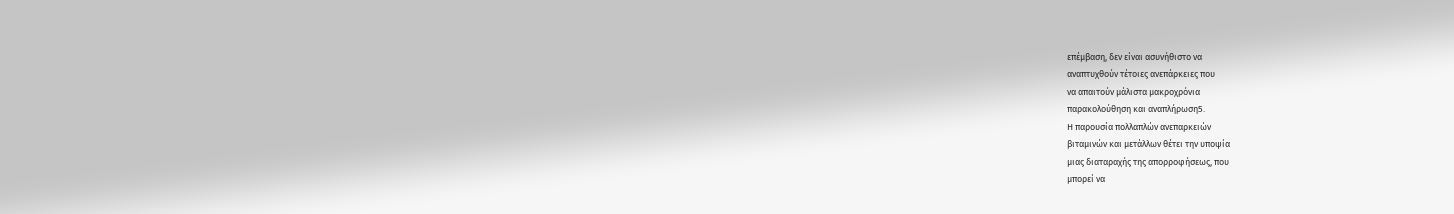επέμβαση, δεν είναι ασυνήθιστο να
αναπτυχθούν τέτοιες ανεπάρκειες που
να απαιτούν μάλιστα μακροχρόνια
παρακολούθηση και αναπλήρωση5.
Η παρουσία πολλαπλών ανεπαρκειών
βιταμινών και μετάλλων θέτει την υποψία
μιας διαταραχής της απορροφήσεως, που
μπορεί να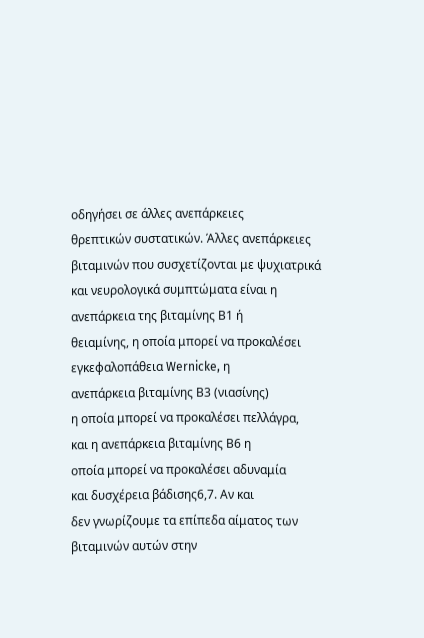οδηγήσει σε άλλες ανεπάρκειες
θρεπτικών συστατικών. Άλλες ανεπάρκειες
βιταμινών που συσχετίζονται με ψυχιατρικά
και νευρολογικά συμπτώματα είναι η
ανεπάρκεια της βιταμίνης Β1 ή
θειαμίνης, η οποία μπορεί να προκαλέσει
εγκεφαλοπάθεια Wernicke, η
ανεπάρκεια βιταμίνης Β3 (νιασίνης)
η οποία μπορεί να προκαλέσει πελλάγρα,
και η ανεπάρκεια βιταμίνης Β6 η
οποία μπορεί να προκαλέσει αδυναμία
και δυσχέρεια βάδισης6,7. Αν και
δεν γνωρίζουμε τα επίπεδα αίματος των
βιταμινών αυτών στην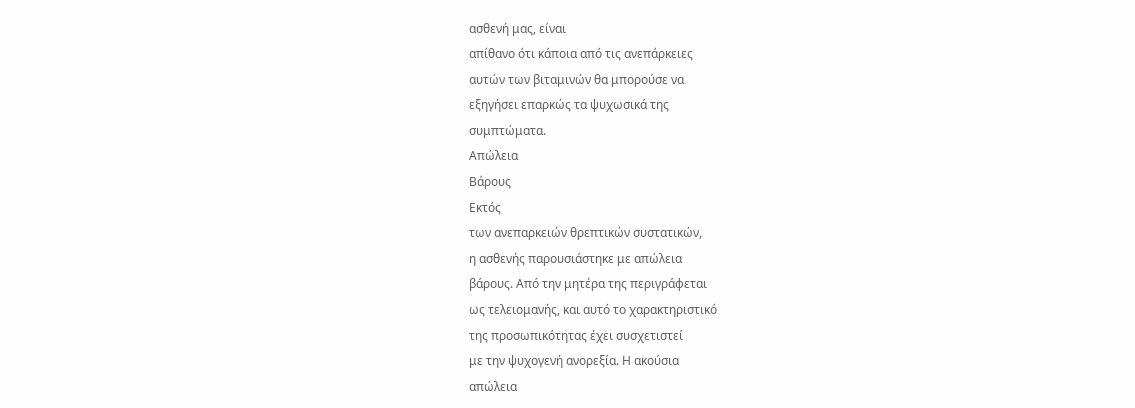ασθενή μας, είναι
απίθανο ότι κάποια από τις ανεπάρκειες
αυτών των βιταμινών θα μπορούσε να
εξηγήσει επαρκώς τα ψυχωσικά της
συμπτώματα.
Απώλεια
Βάρους
Εκτός
των ανεπαρκειών θρεπτικών συστατικών,
η ασθενής παρουσιάστηκε με απώλεια
βάρους. Από την μητέρα της περιγράφεται
ως τελειομανής, και αυτό το χαρακτηριστικό
της προσωπικότητας έχει συσχετιστεί
με την ψυχογενή ανορεξία. Η ακούσια
απώλεια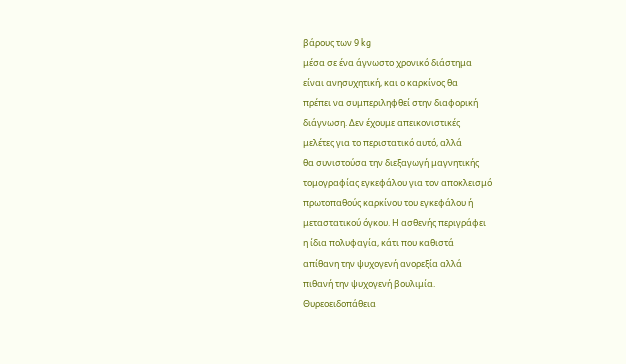βάρους των 9 kg
μέσα σε ένα άγνωστο χρονικό διάστημα
είναι ανησυχητική, και ο καρκίνος θα
πρέπει να συμπεριληφθεί στην διαφορική
διάγνωση. Δεν έχουμε απεικονιστικές
μελέτες για το περιστατικό αυτό, αλλά
θα συνιστούσα την διεξαγωγή μαγνητικής
τομογραφίας εγκεφάλου για τον αποκλεισμό
πρωτοπαθούς καρκίνου του εγκεφάλου ή
μεταστατικού όγκου. Η ασθενής περιγράφει
η ίδια πολυφαγία, κάτι που καθιστά
απίθανη την ψυχογενή ανορεξία αλλά
πιθανή την ψυχογενή βουλιμία.
Θυρεοειδοπάθεια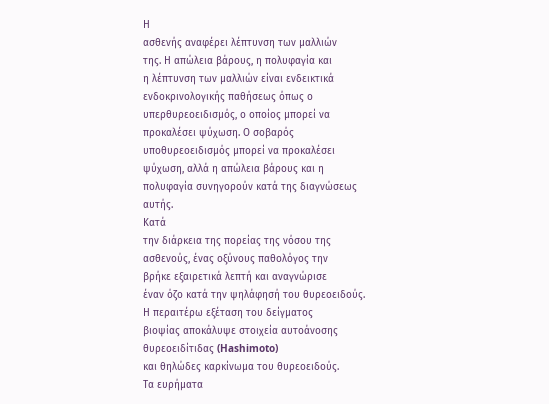Η
ασθενής αναφέρει λέπτυνση των μαλλιών
της. Η απώλεια βάρους, η πολυφαγία και
η λέπτυνση των μαλλιών είναι ενδεικτικά
ενδοκρινολογικής παθήσεως όπως ο
υπερθυρεοειδισμός, ο οποίος μπορεί να
προκαλέσει ψύχωση. Ο σοβαρός
υποθυρεοειδισμός μπορεί να προκαλέσει
ψύχωση, αλλά η απώλεια βάρους και η
πολυφαγία συνηγορούν κατά της διαγνώσεως
αυτής.
Κατά
την διάρκεια της πορείας της νόσου της
ασθενούς, ένας οξύνους παθολόγος την
βρήκε εξαιρετικά λεπτή και αναγνώρισε
έναν όζο κατά την ψηλάφησή του θυρεοειδούς.
Η περαιτέρω εξέταση του δείγματος
βιοψίας αποκάλυψε στοιχεία αυτοάνοσης
θυρεοειδίτιδας (Hashimoto)
και θηλώδες καρκίνωμα του θυρεοειδούς.
Τα ευρήματα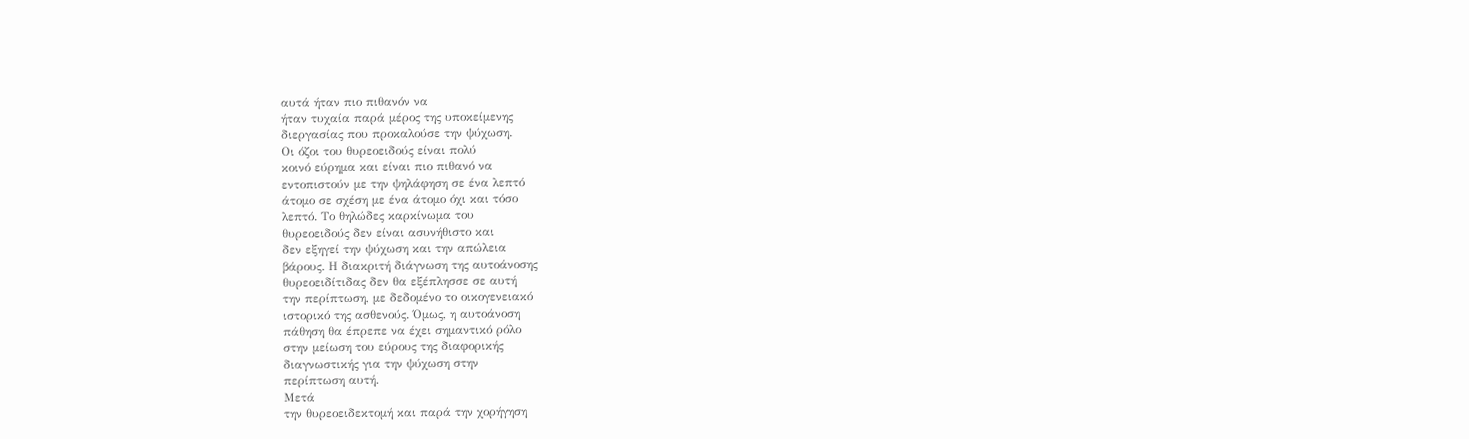αυτά ήταν πιο πιθανόν να
ήταν τυχαία παρά μέρος της υποκείμενης
διεργασίας που προκαλούσε την ψύχωση.
Οι όζοι του θυρεοειδούς είναι πολύ
κοινό εύρημα και είναι πιο πιθανό να
εντοπιστούν με την ψηλάφηση σε ένα λεπτό
άτομο σε σχέση με ένα άτομο όχι και τόσο
λεπτό. Το θηλώδες καρκίνωμα του
θυρεοειδούς δεν είναι ασυνήθιστο και
δεν εξηγεί την ψύχωση και την απώλεια
βάρους. Η διακριτή διάγνωση της αυτοάνοσης
θυρεοειδίτιδας δεν θα εξέπλησσε σε αυτή
την περίπτωση, με δεδομένο το οικογενειακό
ιστορικό της ασθενούς. Όμως, η αυτοάνοση
πάθηση θα έπρεπε να έχει σημαντικό ρόλο
στην μείωση του εύρους της διαφορικής
διαγνωστικής για την ψύχωση στην
περίπτωση αυτή.
Μετά
την θυρεοειδεκτομή και παρά την χορήγηση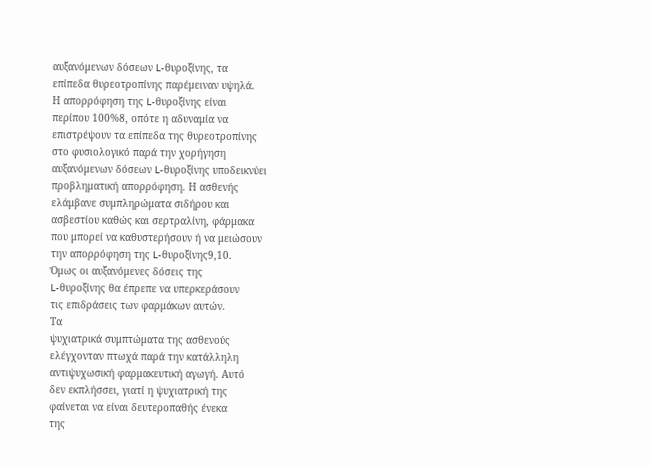αυξανόμενων δόσεων L-θυροξίνης, τα
επίπεδα θυρεοτροπίνης παρέμειναν υψηλά.
Η απορρόφηση της L-θυροξίνης είναι
περίπου 100%8, οπότε η αδυναμία να
επιστρέψουν τα επίπεδα της θυρεοτροπίνης
στο φυσιολογικό παρά την χορήγηση
αυξανόμενων δόσεων L-θυροξίνης υποδεικνύει
προβληματική απορρόφηση. Η ασθενής
ελάμβανε συμπληρώματα σιδήρου και
ασβεστίου καθώς και σερτραλίνη, φάρμακα
που μπορεί να καθυστερήσουν ή να μειώσουν
την απορρόφηση της L-θυροξίνης9,10.
Όμως οι αυξανόμενες δόσεις της
L-θυροξίνης θα έπρεπε να υπερκεράσουν
τις επιδράσεις των φαρμάκων αυτών.
Τα
ψυχιατρικά συμπτώματα της ασθενούς
ελέγχονταν πτωχά παρά την κατάλληλη
αντιψυχωσική φαρμακευτική αγωγή. Αυτό
δεν εκπλήσσει, γιατί η ψυχιατρική της
φαίνεται να είναι δευτεροπαθής ένεκα
της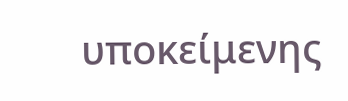υποκείμενης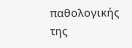παθολογικής της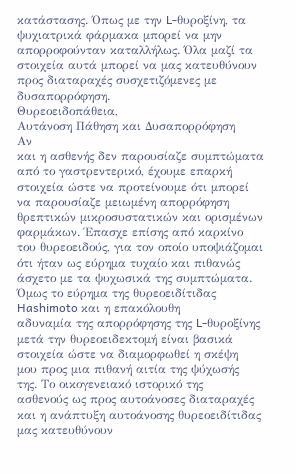κατάστασης. Όπως με την L-θυροξίνη, τα
ψυχιατρικά φάρμακα μπορεί να μην
απορροφούνταν καταλλήλως. Όλα μαζί τα
στοιχεία αυτά μπορεί να μας κατευθύνουν
προς διαταραχές συσχετιζόμενες με
δυσαπορρόφηση.
Θυρεοειδοπάθεια,
Αυτάνοση Πάθηση και Δυσαπορρόφηση
Αν
και η ασθενής δεν παρουσίαζε συμπτώματα
από το γαστρεντερικό, έχουμε επαρκή
στοιχεία ώστε να προτείνουμε ότι μπορεί
να παρουσίαζε μειωμένη απορρόφηση
θρεπτικών μικροσυστατικών και ορισμένων
φαρμάκων. Έπασχε επίσης από καρκίνο
του θυρεοειδούς, για τον οποίο υποψιάζομαι
ότι ήταν ως εύρημα τυχαίο και πιθανώς
άσχετο με τα ψυχωσικά της συμπτώματα.
Όμως το εύρημα της θυρεοειδίτιδας
Hashimoto και η επακόλουθη
αδυναμία της απορρόφησης της L-θυροξίνης
μετά την θυρεοειδεκτομή είναι βασικά
στοιχεία ώστε να διαμορφωθεί η σκέψη
μου προς μια πιθανή αιτία της ψύχωσής
της. Το οικογενειακό ιστορικό της
ασθενούς ως προς αυτοάνοσες διαταραχές
και η ανάπτυξη αυτοάνοσης θυρεοειδίτιδας
μας κατευθύνουν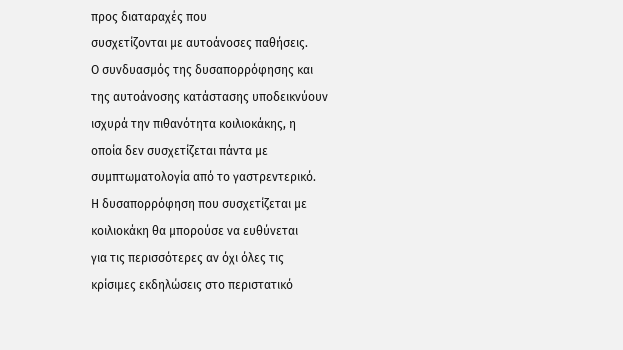προς διαταραχές που
συσχετίζονται με αυτοάνοσες παθήσεις.
Ο συνδυασμός της δυσαπορρόφησης και
της αυτοάνοσης κατάστασης υποδεικνύουν
ισχυρά την πιθανότητα κοιλιοκάκης, η
οποία δεν συσχετίζεται πάντα με
συμπτωματολογία από το γαστρεντερικό.
Η δυσαπορρόφηση που συσχετίζεται με
κοιλιοκάκη θα μπορούσε να ευθύνεται
για τις περισσότερες αν όχι όλες τις
κρίσιμες εκδηλώσεις στο περιστατικό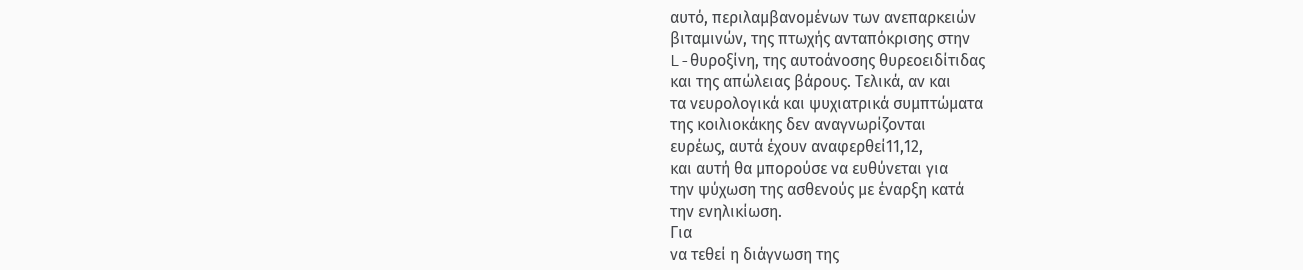αυτό, περιλαμβανομένων των ανεπαρκειών
βιταμινών, της πτωχής ανταπόκρισης στην
L-θυροξίνη, της αυτοάνοσης θυρεοειδίτιδας
και της απώλειας βάρους. Τελικά, αν και
τα νευρολογικά και ψυχιατρικά συμπτώματα
της κοιλιοκάκης δεν αναγνωρίζονται
ευρέως, αυτά έχουν αναφερθεί11,12,
και αυτή θα μπορούσε να ευθύνεται για
την ψύχωση της ασθενούς με έναρξη κατά
την ενηλικίωση.
Για
να τεθεί η διάγνωση της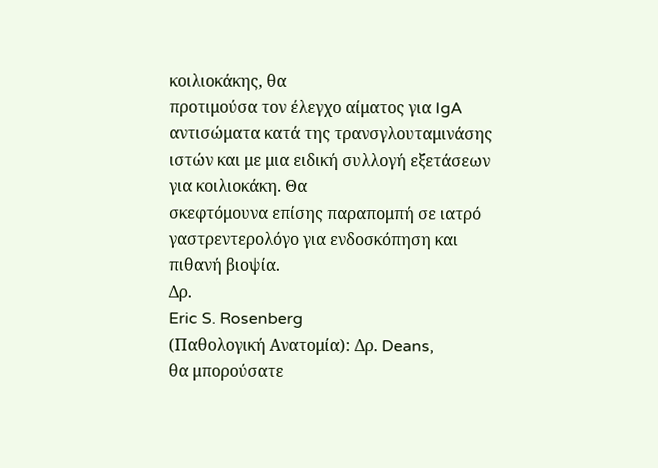κοιλιοκάκης, θα
προτιμούσα τον έλεγχο αίματος για IgA
αντισώματα κατά της τρανσγλουταμινάσης
ιστών και με μια ειδική συλλογή εξετάσεων
για κοιλιοκάκη. Θα
σκεφτόμουνα επίσης παραπομπή σε ιατρό
γαστρεντερολόγο για ενδοσκόπηση και
πιθανή βιοψία.
Δρ.
Eric S. Rosenberg
(Παθολογική Ανατομία): Δρ. Deans,
θα μπορούσατε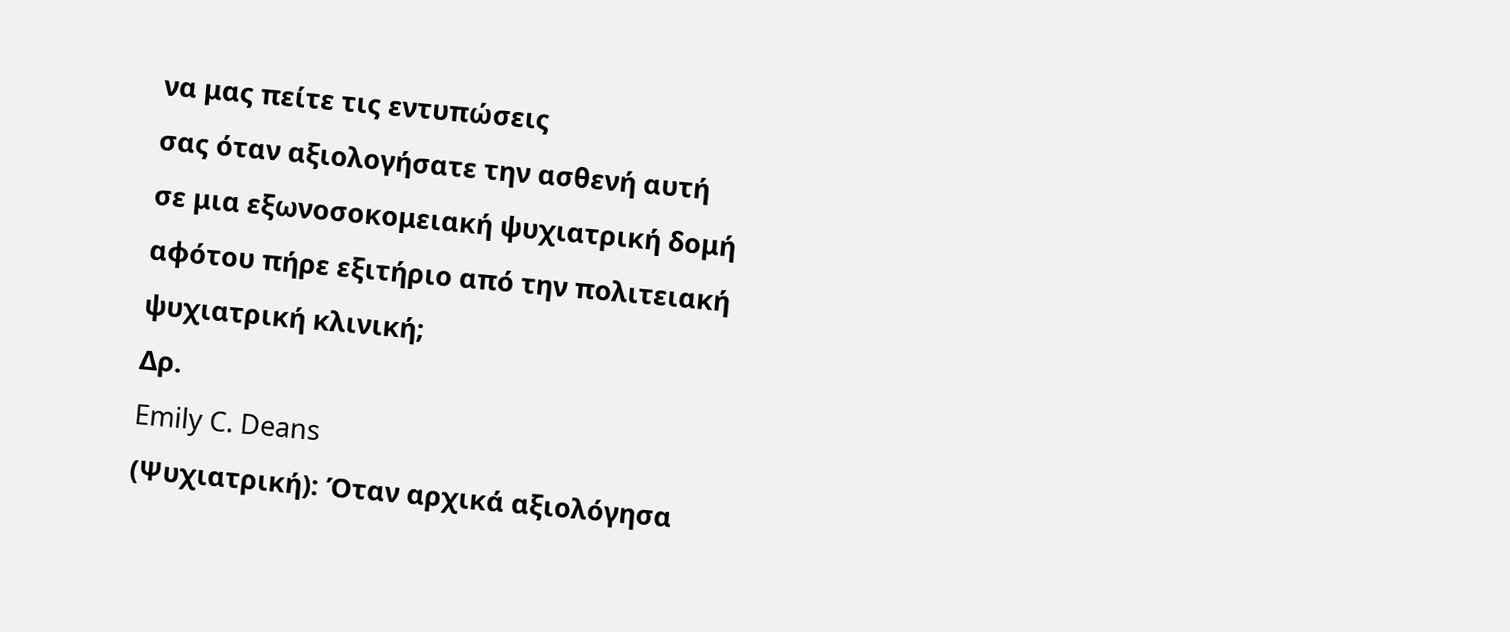να μας πείτε τις εντυπώσεις
σας όταν αξιολογήσατε την ασθενή αυτή
σε μια εξωνοσοκομειακή ψυχιατρική δομή
αφότου πήρε εξιτήριο από την πολιτειακή
ψυχιατρική κλινική;
Δρ.
Emily C. Deans
(Ψυχιατρική): Όταν αρχικά αξιολόγησα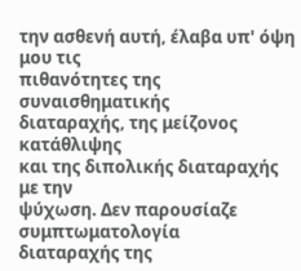την ασθενή αυτή, έλαβα υπ' όψη μου τις
πιθανότητες της συναισθηματικής
διαταραχής, της μείζονος κατάθλιψης
και της διπολικής διαταραχής με την
ψύχωση. Δεν παρουσίαζε συμπτωματολογία
διαταραχής της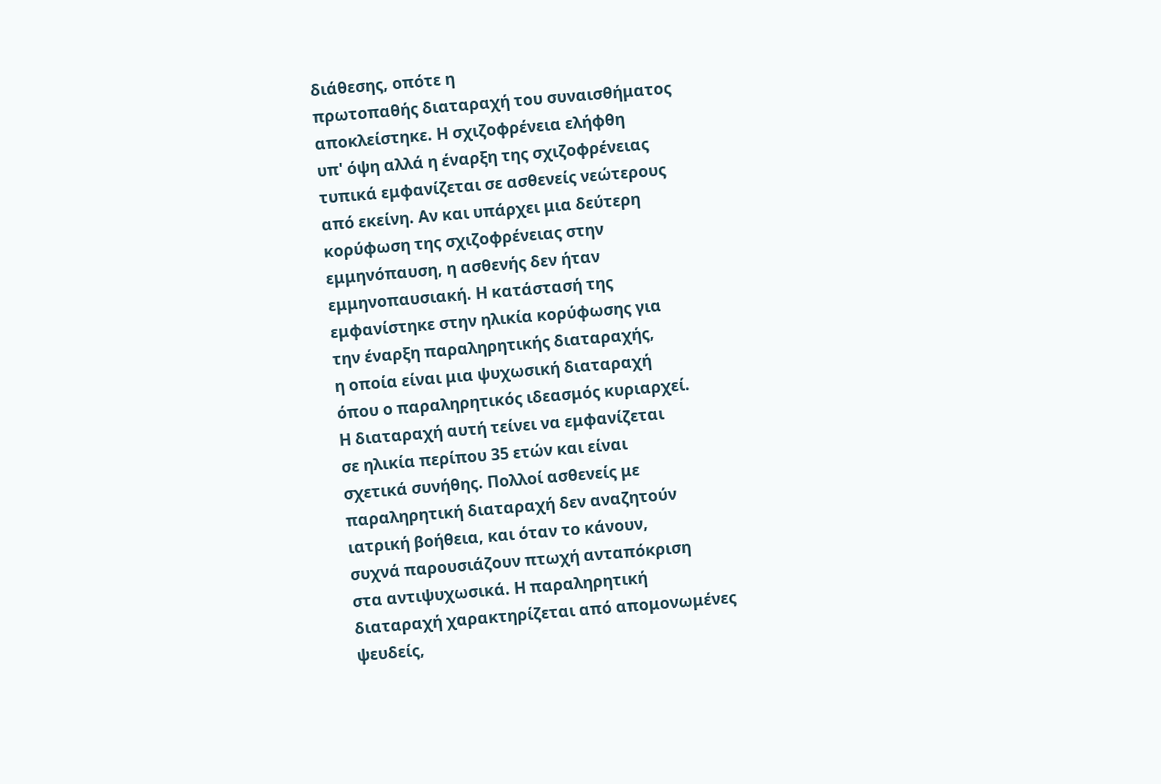διάθεσης, οπότε η
πρωτοπαθής διαταραχή του συναισθήματος
αποκλείστηκε. Η σχιζοφρένεια ελήφθη
υπ' όψη αλλά η έναρξη της σχιζοφρένειας
τυπικά εμφανίζεται σε ασθενείς νεώτερους
από εκείνη. Αν και υπάρχει μια δεύτερη
κορύφωση της σχιζοφρένειας στην
εμμηνόπαυση, η ασθενής δεν ήταν
εμμηνοπαυσιακή. Η κατάστασή της
εμφανίστηκε στην ηλικία κορύφωσης για
την έναρξη παραληρητικής διαταραχής,
η οποία είναι μια ψυχωσική διαταραχή
όπου ο παραληρητικός ιδεασμός κυριαρχεί.
Η διαταραχή αυτή τείνει να εμφανίζεται
σε ηλικία περίπου 35 ετών και είναι
σχετικά συνήθης. Πολλοί ασθενείς με
παραληρητική διαταραχή δεν αναζητούν
ιατρική βοήθεια, και όταν το κάνουν,
συχνά παρουσιάζουν πτωχή ανταπόκριση
στα αντιψυχωσικά. Η παραληρητική
διαταραχή χαρακτηρίζεται από απομονωμένες
ψευδείς,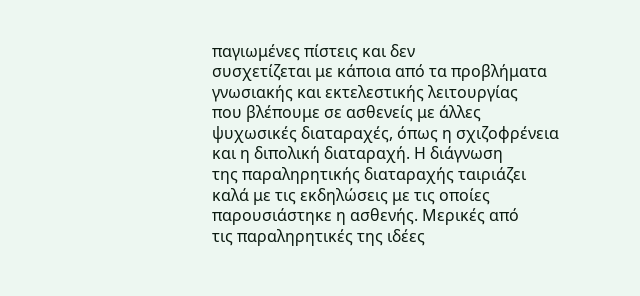παγιωμένες πίστεις και δεν
συσχετίζεται με κάποια από τα προβλήματα
γνωσιακής και εκτελεστικής λειτουργίας
που βλέπουμε σε ασθενείς με άλλες
ψυχωσικές διαταραχές, όπως η σχιζοφρένεια
και η διπολική διαταραχή. Η διάγνωση
της παραληρητικής διαταραχής ταιριάζει
καλά με τις εκδηλώσεις με τις οποίες
παρουσιάστηκε η ασθενής. Μερικές από
τις παραληρητικές της ιδέες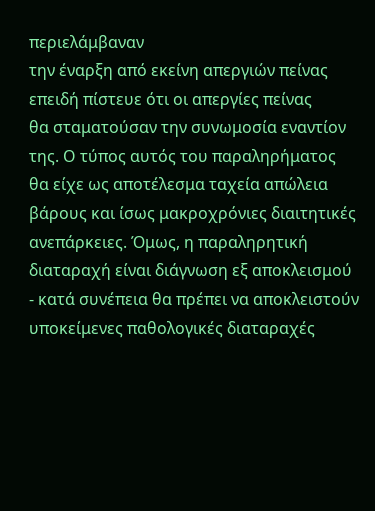περιελάμβαναν
την έναρξη από εκείνη απεργιών πείνας
επειδή πίστευε ότι οι απεργίες πείνας
θα σταματούσαν την συνωμοσία εναντίον
της. Ο τύπος αυτός του παραληρήματος
θα είχε ως αποτέλεσμα ταχεία απώλεια
βάρους και ίσως μακροχρόνιες διαιτητικές
ανεπάρκειες. Όμως, η παραληρητική
διαταραχή είναι διάγνωση εξ αποκλεισμού
- κατά συνέπεια θα πρέπει να αποκλειστούν
υποκείμενες παθολογικές διαταραχές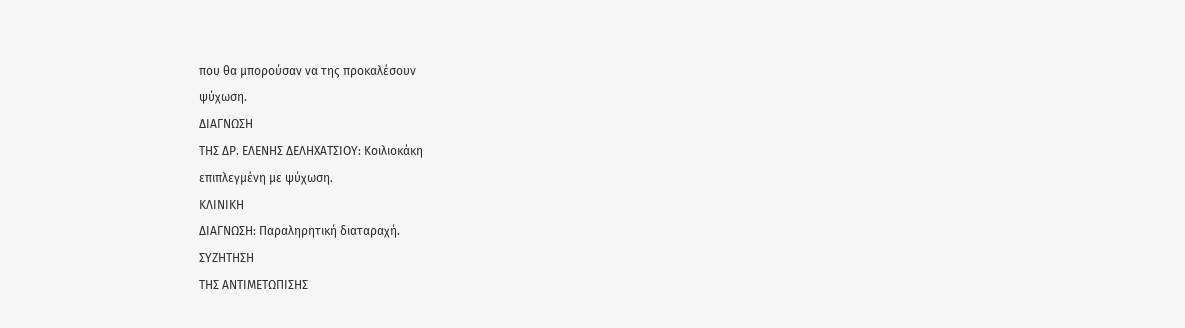που θα μπορούσαν να της προκαλέσουν
ψύχωση.
ΔΙΑΓΝΩΣΗ
ΤΗΣ ΔΡ. ΕΛΕΝΗΣ ΔΕΛΗΧΑΤΣΙΟΥ: Κοιλιοκάκη
επιπλεγμένη με ψύχωση.
ΚΛΙΝΙΚΗ
ΔΙΑΓΝΩΣΗ: Παραληρητική διαταραχή.
ΣΥΖΗΤΗΣΗ
ΤΗΣ ΑΝΤΙΜΕΤΩΠΙΣΗΣ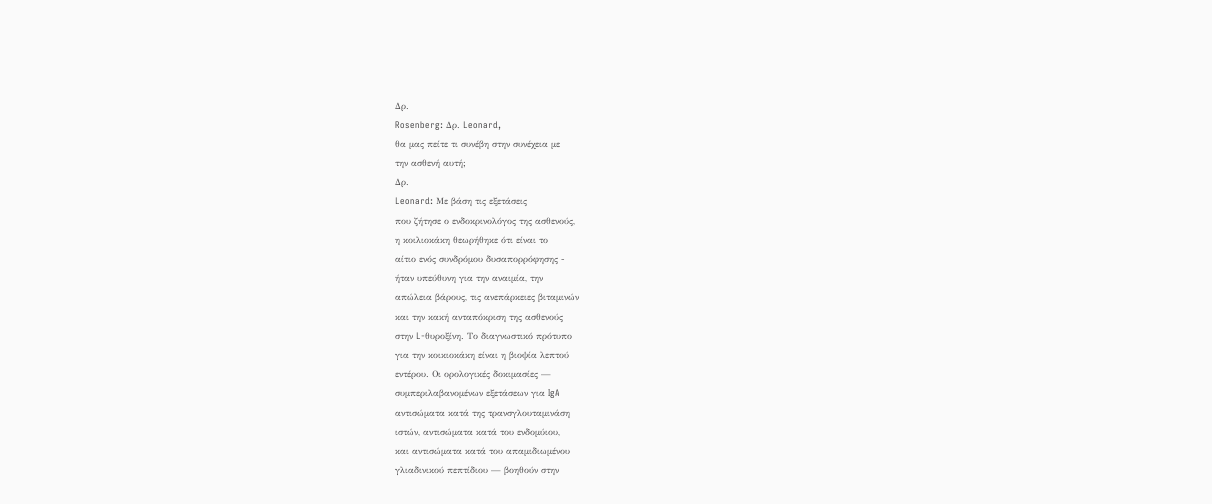Δρ.
Rosenberg: Δρ. Leonard,
θα μας πείτε τι συνέβη στην συνέχεια με
την ασθενή αυτή;
Δρ.
Leonard: Με βάση τις εξετάσεις
που ζήτησε ο ενδοκρινολόγος της ασθενούς,
η κοιλιοκάκη θεωρήθηκε ότι είναι το
αίτιο ενός συνδρόμου δυσαπορρόφησης -
ήταν υπεύθυνη για την αναιμία, την
απώλεια βάρους, τις ανεπάρκειες βιταμινών
και την κακή ανταπόκριση της ασθενούς
στην L-θυροξίνη. Το διαγνωστικό πρότυπο
για την κοικιοκάκη είναι η βιοψία λεπτού
εντέρου. Οι ορολογικές δοκιμασίες —
συμπεριλαβανομένων εξετάσεων για IgA
αντισώματα κατά της τρανσγλουταμινάση
ιστών, αντισώματα κατά του ενδομύιου,
και αντισώματα κατά του απαμιδιωμένου
γλιαδινικού πεπτίδιου — βοηθούν στην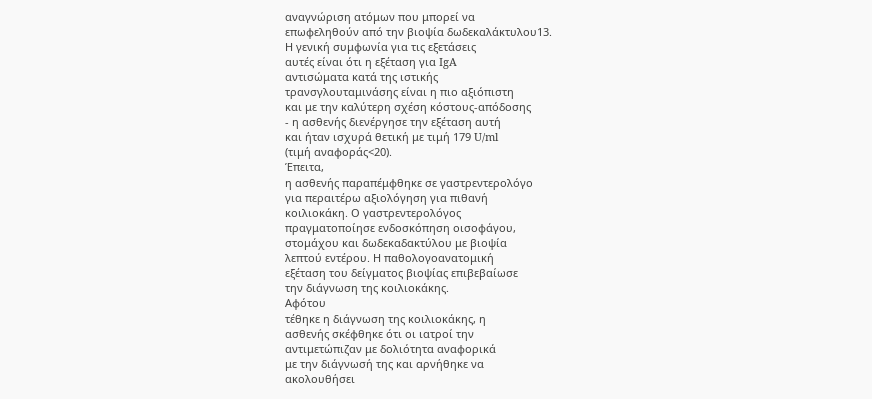αναγνώριση ατόμων που μπορεί να
επωφεληθούν από την βιοψία δωδεκαλάκτυλου13.
Η γενική συμφωνία για τις εξετάσεις
αυτές είναι ότι η εξέταση για IgA
αντισώματα κατά της ιστικής
τρανσγλουταμινάσης είναι η πιο αξιόπιστη
και με την καλύτερη σχέση κόστους-απόδοσης
- η ασθενής διενέργησε την εξέταση αυτή
και ήταν ισχυρά θετική με τιμή 179 U/ml
(τιμή αναφοράς<20).
Έπειτα,
η ασθενής παραπέμφθηκε σε γαστρεντερολόγο
για περαιτέρω αξιολόγηση για πιθανή
κοιλιοκάκη. Ο γαστρεντερολόγος
πραγματοποίησε ενδοσκόπηση οισοφάγου,
στομάχου και δωδεκαδακτύλου με βιοψία
λεπτού εντέρου. Η παθολογοανατομική
εξέταση του δείγματος βιοψίας επιβεβαίωσε
την διάγνωση της κοιλιοκάκης.
Αφότου
τέθηκε η διάγνωση της κοιλιοκάκης, η
ασθενής σκέφθηκε ότι οι ιατροί την
αντιμετώπιζαν με δολιότητα αναφορικά
με την διάγνωσή της και αρνήθηκε να
ακολουθήσει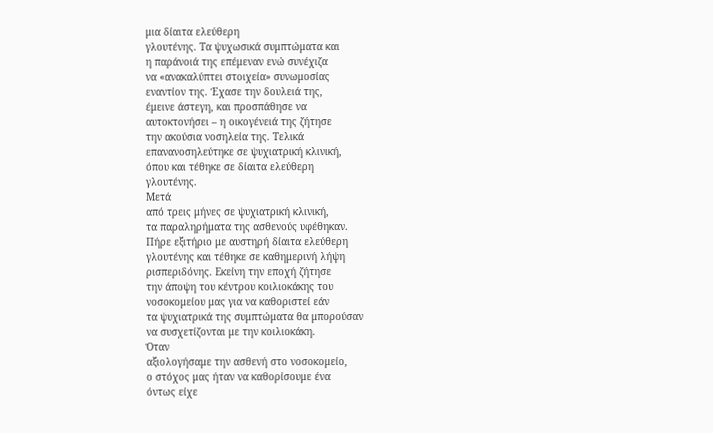μια δίαιτα ελεύθερη
γλουτένης. Τα ψυχωσικά συμπτώματα και
η παράνοιά της επέμεναν ενώ συνέχιζα
να «ανακαλύπτει στοιχεία» συνωμοσίας
εναντίον της. Έχασε την δουλειά της,
έμεινε άστεγη, και προσπάθησε να
αυτοκτονήσει – η οικογένειά της ζήτησε
την ακούσια νοσηλεία της. Τελικά
επανανοσηλεύτηκε σε ψυχιατρική κλινική,
όπου και τέθηκε σε δίαιτα ελεύθερη
γλουτένης.
Μετά
από τρεις μήνες σε ψυχιατρική κλινική,
τα παραληρήματα της ασθενούς υφέθηκαν.
Πήρε εξιτήριο με αυστηρή δίαιτα ελεύθερη
γλουτένης και τέθηκε σε καθημερινή λήψη
ρισπεριδόνης. Εκείνη την εποχή ζήτησε
την άποψη του κέντρου κοιλιοκάκης του
νοσοκομείου μας για να καθοριστεί εάν
τα ψυχιατρικά της συμπτώματα θα μπορούσαν
να συσχετίζονται με την κοιλιοκάκη.
Όταν
αξιολογήσαμε την ασθενή στο νοσοκομείο,
ο στόχος μας ήταν να καθορίσουμε ένα
όντως είχε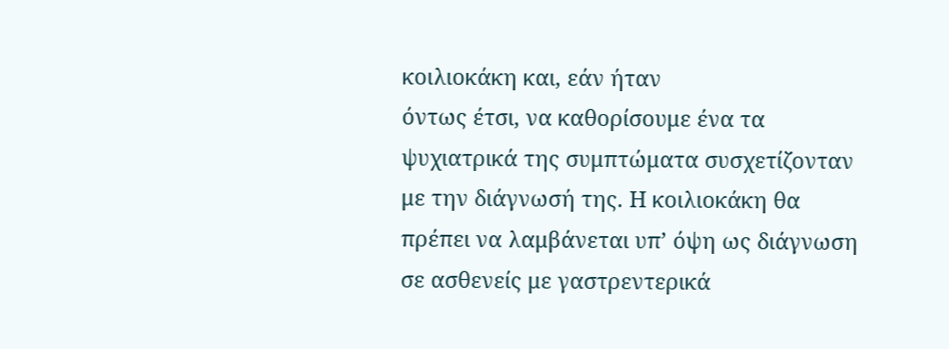κοιλιοκάκη και, εάν ήταν
όντως έτσι, να καθορίσουμε ένα τα
ψυχιατρικά της συμπτώματα συσχετίζονταν
με την διάγνωσή της. Η κοιλιοκάκη θα
πρέπει να λαμβάνεται υπ’ όψη ως διάγνωση
σε ασθενείς με γαστρεντερικά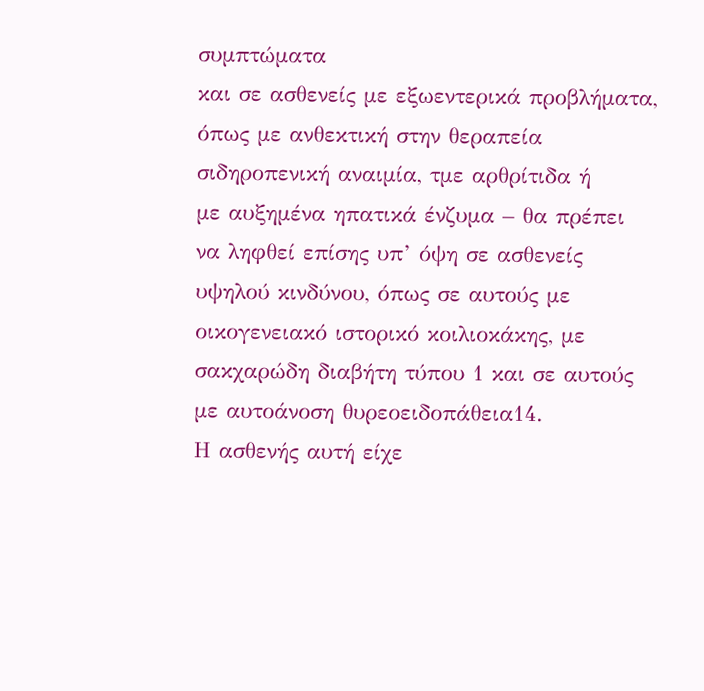συμπτώματα
και σε ασθενείς με εξωεντερικά προβλήματα,
όπως με ανθεκτική στην θεραπεία
σιδηροπενική αναιμία, τμε αρθρίτιδα ή
με αυξημένα ηπατικά ένζυμα – θα πρέπει
να ληφθεί επίσης υπ’ όψη σε ασθενείς
υψηλού κινδύνου, όπως σε αυτούς με
οικογενειακό ιστορικό κοιλιοκάκης, με
σακχαρώδη διαβήτη τύπου 1 και σε αυτούς
με αυτοάνοση θυρεοειδοπάθεια14.
Η ασθενής αυτή είχε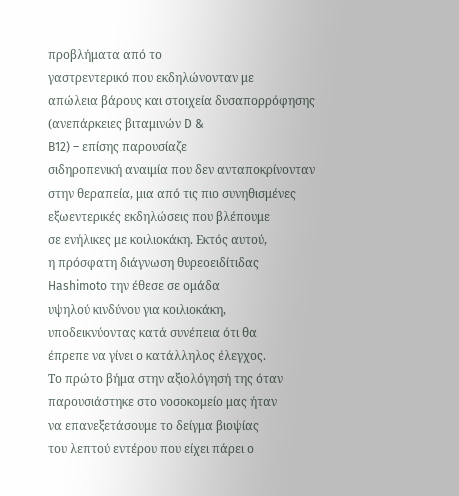προβλήματα από το
γαστρεντερικό που εκδηλώνονταν με
απώλεια βάρους και στοιχεία δυσαπορρόφησης
(ανεπάρκειες βιταμινών D &
B12) – επίσης παρουσίαζε
σιδηροπενική αναιμία που δεν ανταποκρίνονταν
στην θεραπεία, μια από τις πιο συνηθισμένες
εξωεντερικές εκδηλώσεις που βλέπουμε
σε ενήλικες με κοιλιοκάκη. Εκτός αυτού,
η πρόσφατη διάγνωση θυρεοειδίτιδας
Hashimoto την έθεσε σε ομάδα
υψηλού κινδύνου για κοιλιοκάκη,
υποδεικνύοντας κατά συνέπεια ότι θα
έπρεπε να γίνει ο κατάλληλος έλεγχος.
Το πρώτο βήμα στην αξιολόγησή της όταν
παρουσιάστηκε στο νοσοκομείο μας ήταν
να επανεξετάσουμε το δείγμα βιοψίας
του λεπτού εντέρου που είχει πάρει ο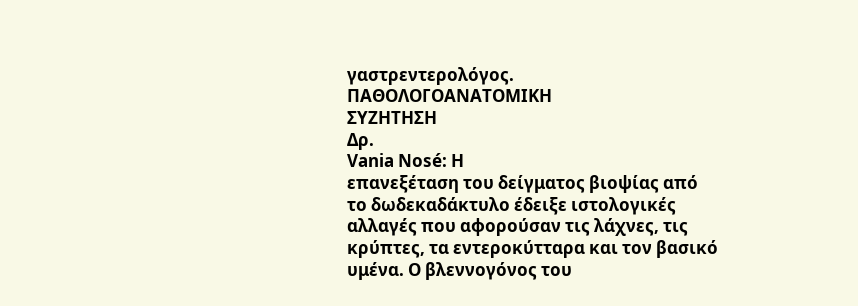γαστρεντερολόγος.
ΠΑΘΟΛΟΓΟΑΝΑΤΟΜΙΚΗ
ΣΥΖΗΤΗΣΗ
Δρ.
Vania Nosé: Η
επανεξέταση του δείγματος βιοψίας από
το δωδεκαδάκτυλο έδειξε ιστολογικές
αλλαγές που αφορούσαν τις λάχνες, τις
κρύπτες, τα εντεροκύτταρα και τον βασικό
υμένα. Ο βλεννογόνος του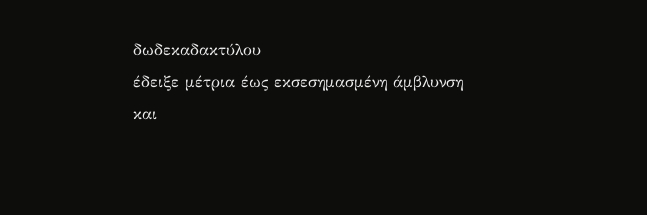δωδεκαδακτύλου
έδειξε μέτρια έως εκσεσημασμένη άμβλυνση
και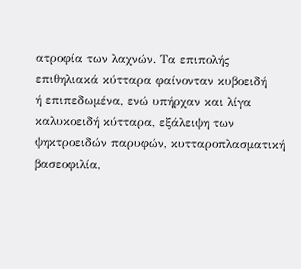ατροφία των λαχνών. Τα επιπολής
επιθηλιακά κύτταρα φαίνονταν κυβοειδή
ή επιπεδωμένα, ενώ υπήρχαν και λίγα
καλυκοειδή κύτταρα, εξάλειψη των
ψηκτροειδών παρυφών, κυτταροπλασματική
βασεοφιλία,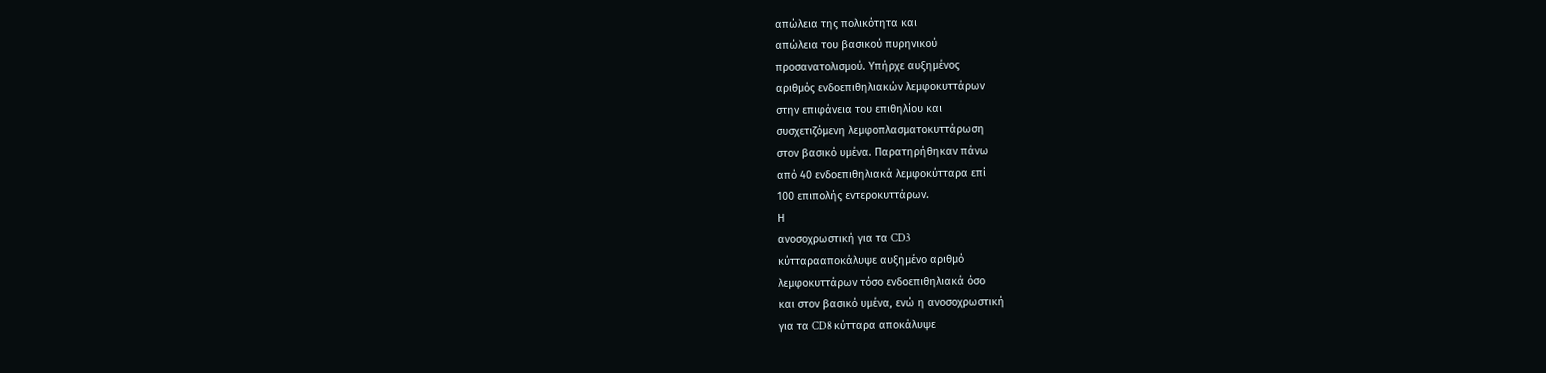απώλεια της πολικότητα και
απώλεια του βασικού πυρηνικού
προσανατολισμού. Υπήρχε αυξημένος
αριθμός ενδοεπιθηλιακών λεμφοκυττάρων
στην επιφάνεια του επιθηλίου και
συσχετιζόμενη λεμφοπλασματοκυττάρωση
στον βασικό υμένα. Παρατηρήθηκαν πάνω
από 40 ενδοεπιθηλιακά λεμφοκύτταρα επί
100 επιπολής εντεροκυττάρων.
Η
ανοσοχρωστική για τα CD3
κύτταρααποκάλυψε αυξημένο αριθμό
λεμφοκυττάρων τόσο ενδοεπιθηλιακά όσο
και στον βασικό υμένα, ενώ η ανοσοχρωστική
για τα CD8 κύτταρα αποκάλυψε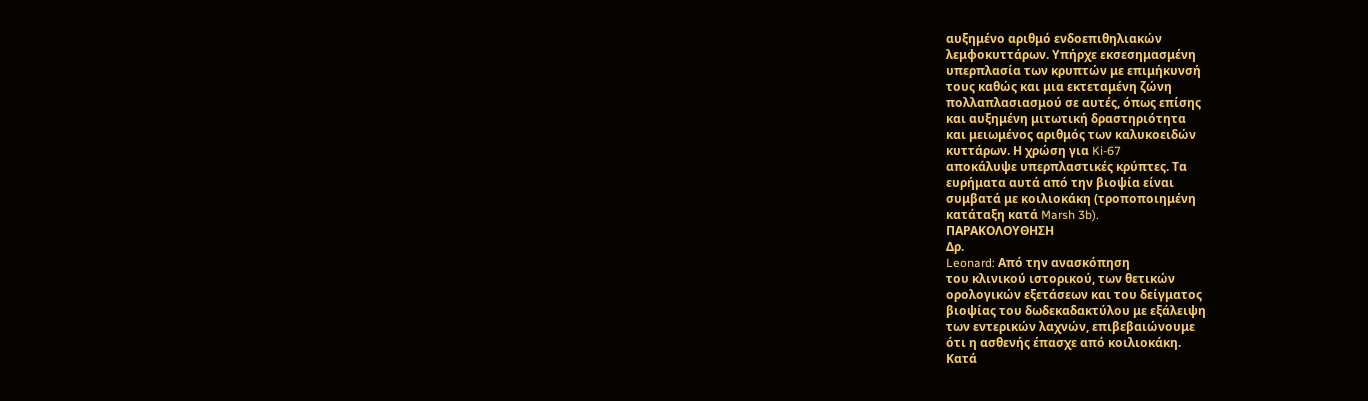αυξημένο αριθμό ενδοεπιθηλιακών
λεμφοκυττάρων. Υπήρχε εκσεσημασμένη
υπερπλασία των κρυπτών με επιμήκυνσή
τους καθώς και μια εκτεταμένη ζώνη
πολλαπλασιασμού σε αυτές, όπως επίσης
και αυξημένη μιτωτική δραστηριότητα
και μειωμένος αριθμός των καλυκοειδών
κυττάρων. Η χρώση για Ki-67
αποκάλυψε υπερπλαστικές κρύπτες. Τα
ευρήματα αυτά από την βιοψία είναι
συμβατά με κοιλιοκάκη (τροποποιημένη
κατάταξη κατά Marsh 3b).
ΠΑΡΑΚΟΛΟΥΘΗΣΗ
Δρ.
Leonard: Από την ανασκόπηση
του κλινικού ιστορικού, των θετικών
ορολογικών εξετάσεων και του δείγματος
βιοψίας του δωδεκαδακτύλου με εξάλειψη
των εντερικών λαχνών, επιβεβαιώνουμε
ότι η ασθενής έπασχε από κοιλιοκάκη.
Κατά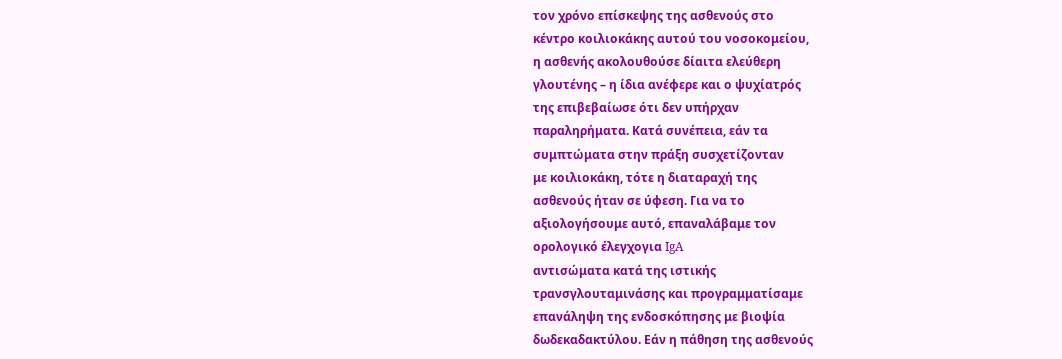τον χρόνο επίσκεψης της ασθενούς στο
κέντρο κοιλιοκάκης αυτού του νοσοκομείου,
η ασθενής ακολουθούσε δίαιτα ελεύθερη
γλουτένης – η ίδια ανέφερε και ο ψυχίατρός
της επιβεβαίωσε ότι δεν υπήρχαν
παραληρήματα. Κατά συνέπεια, εάν τα
συμπτώματα στην πράξη συσχετίζονταν
με κοιλιοκάκη, τότε η διαταραχή της
ασθενούς ήταν σε ύφεση. Για να το
αξιολογήσουμε αυτό, επαναλάβαμε τον
ορολογικό έλεγχογια IgA
αντισώματα κατά της ιστικής
τρανσγλουταμινάσης και προγραμματίσαμε
επανάληψη της ενδοσκόπησης με βιοψία
δωδεκαδακτύλου. Εάν η πάθηση της ασθενούς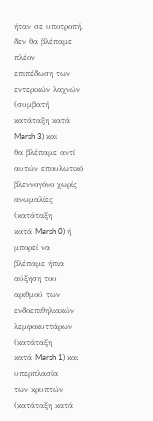ήταν σε υποτροπή, δεν θα βλέπαμε πλέον
επιπέδωση των εντερικών λαχνών (συμβατή
κατάταξη κατά Marsh 3) και
θα βλέπαμε αντί αυτών επουλωτικό
βλεννογόνο χωρίς ανωμαλίες (κατάταξη
κατά Marsh 0) ή μπορεί να
βλέπαμε ήπια αύξηση του αριθμού των
ενδοεπιθηλιακών λεμφοκυττάρων (κατάταξη
κατά Marsh 1) και υπερπλασία
των κρυπτών (κατάταξη κατά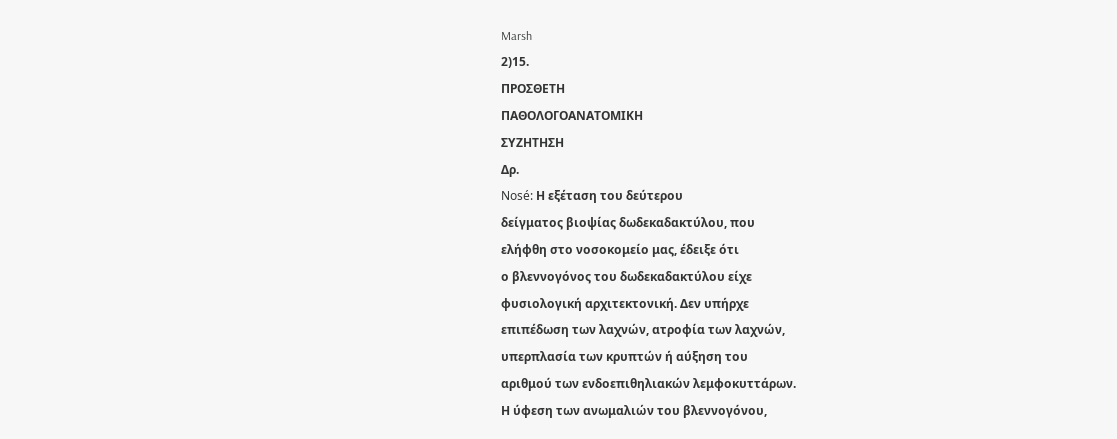Marsh
2)15.
ΠΡΟΣΘΕΤΗ
ΠΑΘΟΛΟΓΟΑΝΑΤΟΜΙΚΗ
ΣΥΖΗΤΗΣΗ
Δρ.
Nosé: Η εξέταση του δεύτερου
δείγματος βιοψίας δωδεκαδακτύλου, που
ελήφθη στο νοσοκομείο μας, έδειξε ότι
ο βλεννογόνος του δωδεκαδακτύλου είχε
φυσιολογική αρχιτεκτονική. Δεν υπήρχε
επιπέδωση των λαχνών, ατροφία των λαχνών,
υπερπλασία των κρυπτών ή αύξηση του
αριθμού των ενδοεπιθηλιακών λεμφοκυττάρων.
Η ύφεση των ανωμαλιών του βλεννογόνου,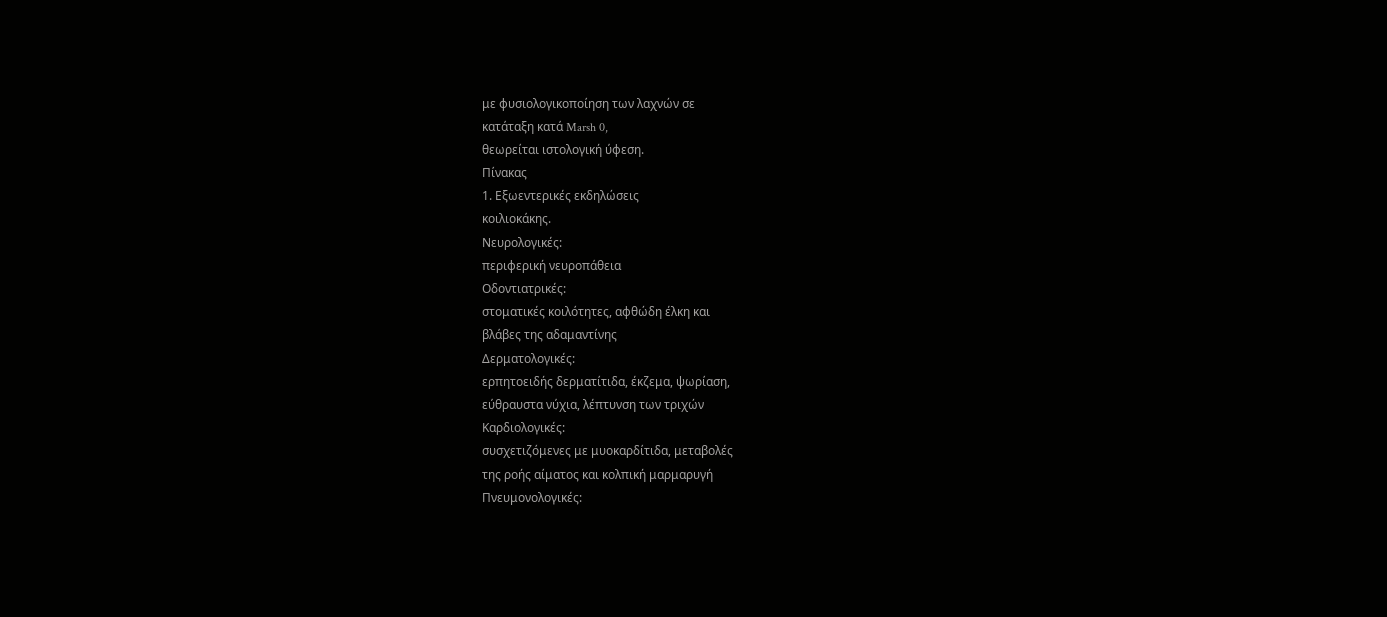με φυσιολογικοποίηση των λαχνών σε
κατάταξη κατά Marsh 0,
θεωρείται ιστολογική ύφεση.
Πίνακας
1. Εξωεντερικές εκδηλώσεις
κοιλιοκάκης.
Νευρολογικές:
περιφερική νευροπάθεια
Οδοντιατρικές:
στοματικές κοιλότητες, αφθώδη έλκη και
βλάβες της αδαμαντίνης
Δερματολογικές:
ερπητοειδής δερματίτιδα, έκζεμα, ψωρίαση,
εύθραυστα νύχια, λέπτυνση των τριχών
Καρδιολογικές:
συσχετιζόμενες με μυοκαρδίτιδα, μεταβολές
της ροής αίματος και κολπική μαρμαρυγή
Πνευμονολογικές: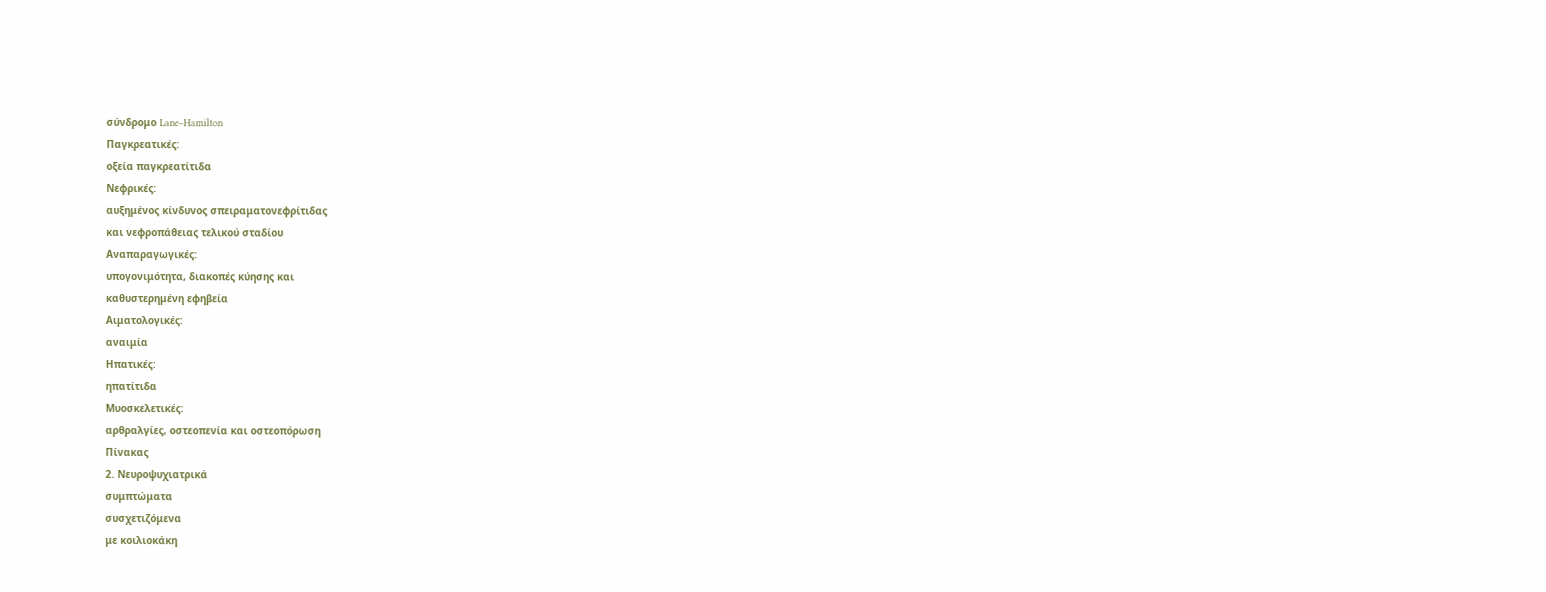σύνδρομο Lane–Hamilton
Παγκρεατικές:
οξεία παγκρεατίτιδα
Νεφρικές:
αυξημένος κίνδυνος σπειραματονεφρίτιδας
και νεφροπάθειας τελικού σταδίου
Αναπαραγωγικές:
υπογονιμότητα, διακοπές κύησης και
καθυστερημένη εφηβεία
Αιματολογικές:
αναιμία
Ηπατικές:
ηπατίτιδα
Μυοσκελετικές:
αρθραλγίες, οστεοπενία και οστεοπόρωση
Πίνακας
2. Νευροψυχιατρικά
συμπτώματα
συσχετιζόμενα
με κοιλιοκάκη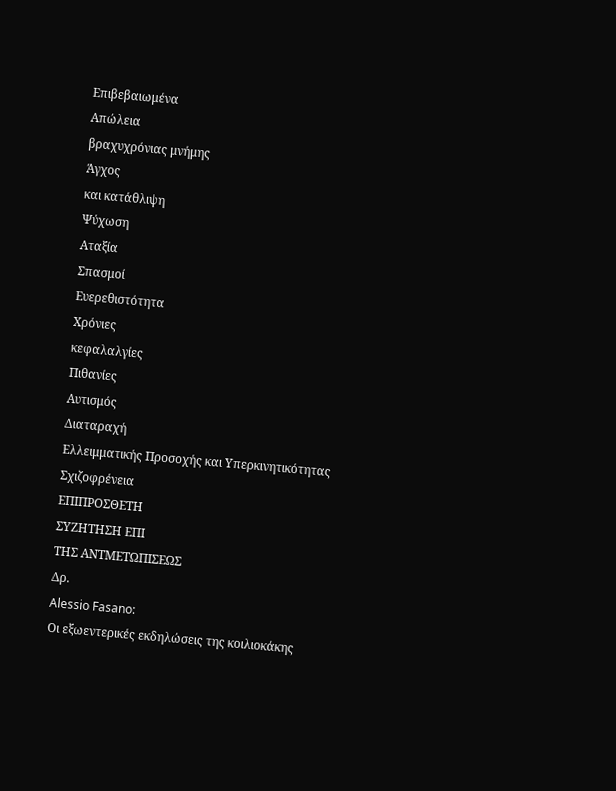Επιβεβαιωμένα
Απώλεια
βραχυχρόνιας μνήμης
Άγχος
και κατάθλιψη
Ψύχωση
Αταξία
Σπασμοί
Ευερεθιστότητα
Χρόνιες
κεφαλαλγίες
Πιθανίες
Αυτισμός
Διαταραχή
Ελλειμματικής Προσοχής και Υπερκινητικότητας
Σχιζοφρένεια
ΕΠΙΠΡΟΣΘΕΤΗ
ΣΥΖΗΤΗΣΗ ΕΠΙ
ΤΗΣ ΑΝΤΜΕΤΩΠΙΣΕΩΣ
Δρ.
Alessio Fasano:
Οι εξωεντερικές εκδηλώσεις της κοιλιοκάκης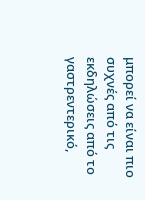μπορεί να είναι πιο συχνές από τις
εκδηλώσεις από το γαστρεντερικό,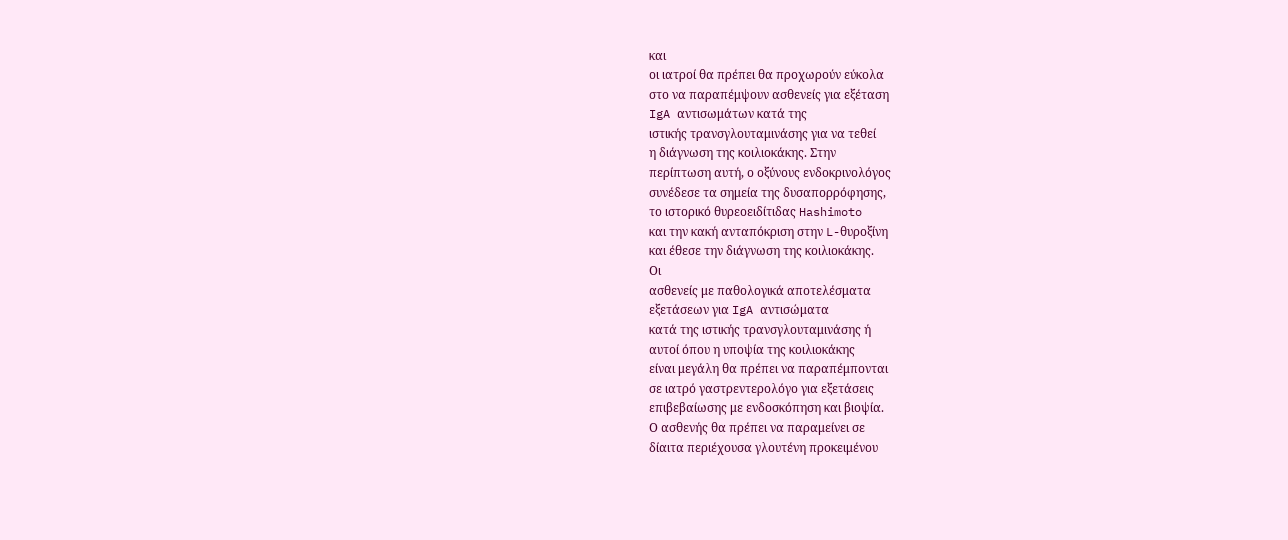και
οι ιατροί θα πρέπει θα προχωρούν εύκολα
στο να παραπέμψουν ασθενείς για εξέταση
IgA αντισωμάτων κατά της
ιστικής τρανσγλουταμινάσης για να τεθεί
η διάγνωση της κοιλιοκάκης. Στην
περίπτωση αυτή, ο οξύνους ενδοκρινολόγος
συνέδεσε τα σημεία της δυσαπορρόφησης,
το ιστορικό θυρεοειδίτιδας Hashimoto
και την κακή ανταπόκριση στην L-θυροξίνη
και έθεσε την διάγνωση της κοιλιοκάκης.
Οι
ασθενείς με παθολογικά αποτελέσματα
εξετάσεων για IgA αντισώματα
κατά της ιστικής τρανσγλουταμινάσης ή
αυτοί όπου η υποψία της κοιλιοκάκης
είναι μεγάλη θα πρέπει να παραπέμπονται
σε ιατρό γαστρεντερολόγο για εξετάσεις
επιβεβαίωσης με ενδοσκόπηση και βιοψία.
Ο ασθενής θα πρέπει να παραμείνει σε
δίαιτα περιέχουσα γλουτένη προκειμένου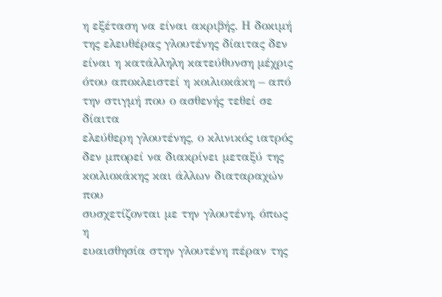η εξέταση να είναι ακριβής. Η δοκιμή
της ελευθέρας γλουτένης δίαιτας δεν
είναι η κατάλληλη κατεύθυνση μέχρις
ότου αποκλειστεί η κοιλιοκάκη – από
την στιγμή που ο ασθενής τεθεί σε δίαιτα
ελεύθερη γλουτένης, ο κλινικός ιατρός
δεν μπορεί να διακρίνει μεταξύ της
κοιλιοκάκης και άλλων διαταραχών που
συσχετίζονται με την γλουτένη, όπως η
ευαισθησία στην γλουτένη πέραν της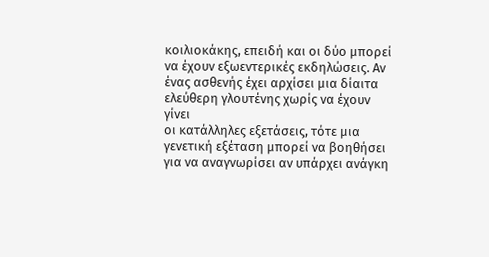κοιλιοκάκης, επειδή και οι δύο μπορεί
να έχουν εξωεντερικές εκδηλώσεις. Αν
ένας ασθενής έχει αρχίσει μια δίαιτα
ελεύθερη γλουτένης χωρίς να έχουν γίνει
οι κατάλληλες εξετάσεις, τότε μια
γενετική εξέταση μπορεί να βοηθήσει
για να αναγνωρίσει αν υπάρχει ανάγκη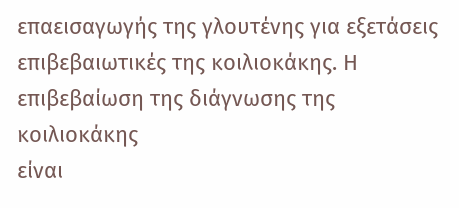επαεισαγωγής της γλουτένης για εξετάσεις
επιβεβαιωτικές της κοιλιοκάκης. Η
επιβεβαίωση της διάγνωσης της κοιλιοκάκης
είναι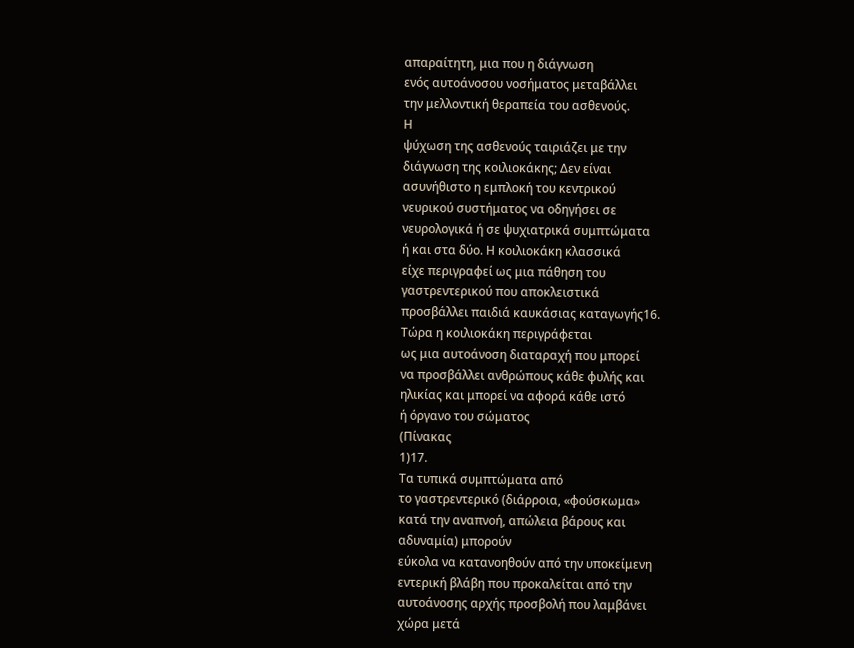απαραίτητη, μια που η διάγνωση
ενός αυτοάνοσου νοσήματος μεταβάλλει
την μελλοντική θεραπεία του ασθενούς.
Η
ψύχωση της ασθενούς ταιριάζει με την
διάγνωση της κοιλιοκάκης; Δεν είναι
ασυνήθιστο η εμπλοκή του κεντρικού
νευρικού συστήματος να οδηγήσει σε
νευρολογικά ή σε ψυχιατρικά συμπτώματα
ή και στα δύο. Η κοιλιοκάκη κλασσικά
είχε περιγραφεί ως μια πάθηση του
γαστρεντερικού που αποκλειστικά
προσβάλλει παιδιά καυκάσιας καταγωγής16.
Τώρα η κοιλιοκάκη περιγράφεται
ως μια αυτοάνοση διαταραχή που μπορεί
να προσβάλλει ανθρώπους κάθε φυλής και
ηλικίας και μπορεί να αφορά κάθε ιστό
ή όργανο του σώματος
(Πίνακας
1)17.
Τα τυπικά συμπτώματα από
το γαστρεντερικό (διάρροια, «φούσκωμα»
κατά την αναπνοή, απώλεια βάρους και
αδυναμία) μπορούν
εύκολα να κατανοηθούν από την υποκείμενη
εντερική βλάβη που προκαλείται από την
αυτοάνοσης αρχής προσβολή που λαμβάνει
χώρα μετά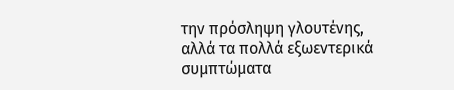την πρόσληψη γλουτένης,
αλλά τα πολλά εξωεντερικά
συμπτώματα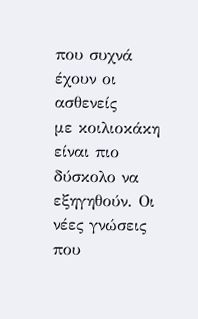που συχνά έχουν οι ασθενείς
με κοιλιοκάκη είναι πιο δύσκολο να
εξηγηθούν. Οι
νέες γνώσεις που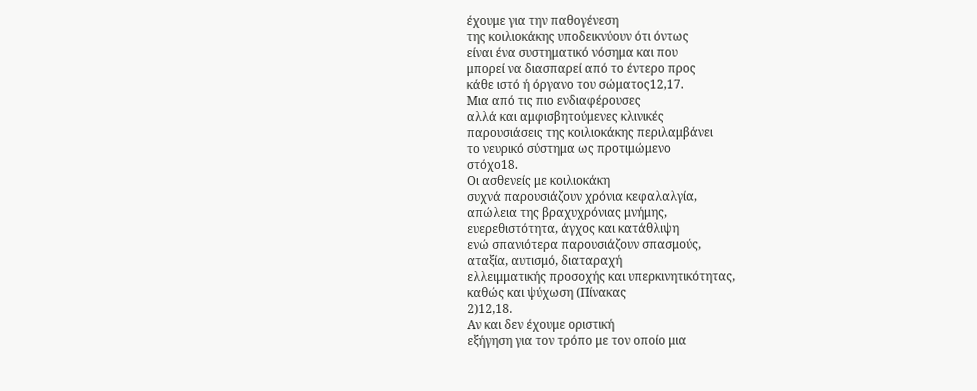έχουμε για την παθογένεση
της κοιλιοκάκης υποδεικνύουν ότι όντως
είναι ένα συστηματικό νόσημα και που
μπορεί να διασπαρεί από το έντερο προς
κάθε ιστό ή όργανο του σώματος12,17.
Μια από τις πιο ενδιαφέρουσες
αλλά και αμφισβητούμενες κλινικές
παρουσιάσεις της κοιλιοκάκης περιλαμβάνει
το νευρικό σύστημα ως προτιμώμενο
στόχο18.
Οι ασθενείς με κοιλιοκάκη
συχνά παρουσιάζουν χρόνια κεφαλαλγία,
απώλεια της βραχυχρόνιας μνήμης,
ευερεθιστότητα, άγχος και κατάθλιψη
ενώ σπανιότερα παρουσιάζουν σπασμούς,
αταξία, αυτισμό, διαταραχή
ελλειμματικής προσοχής και υπερκινητικότητας,
καθώς και ψύχωση (Πίνακας
2)12,18.
Αν και δεν έχουμε οριστική
εξήγηση για τον τρόπο με τον οποίο μια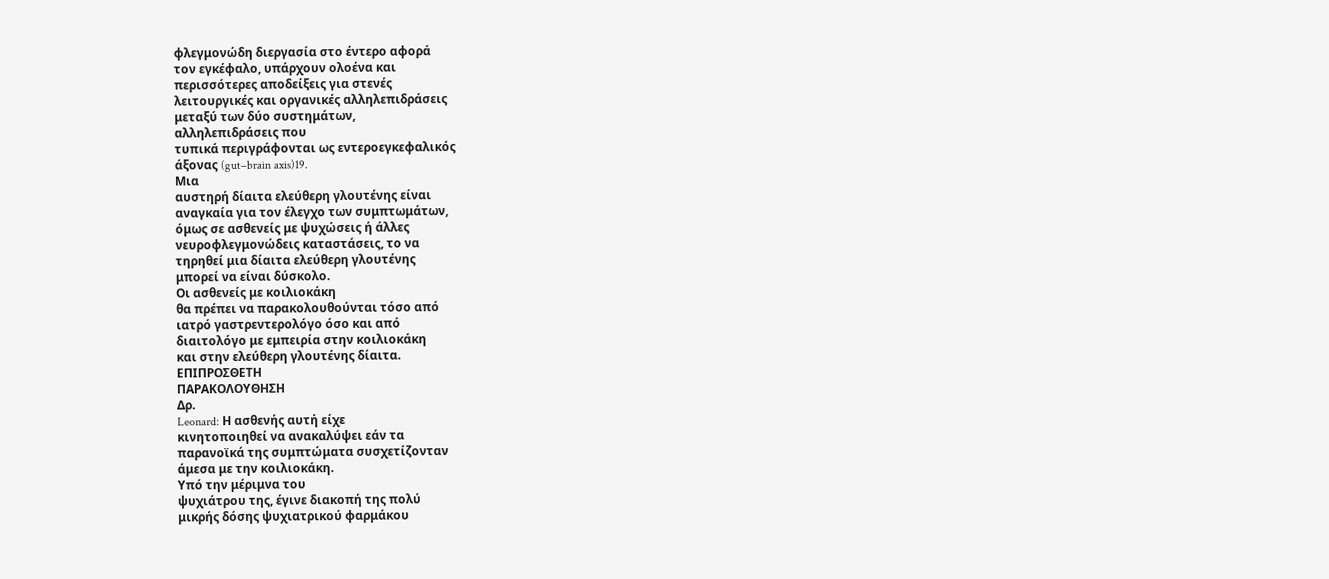φλεγμονώδη διεργασία στο έντερο αφορά
τον εγκέφαλο, υπάρχουν ολοένα και
περισσότερες αποδείξεις για στενές
λειτουργικές και οργανικές αλληλεπιδράσεις
μεταξύ των δύο συστημάτων,
αλληλεπιδράσεις που
τυπικά περιγράφονται ως εντεροεγκεφαλικός
άξονας (gut–brain axis)19.
Μια
αυστηρή δίαιτα ελεύθερη γλουτένης είναι
αναγκαία για τον έλεγχο των συμπτωμάτων,
όμως σε ασθενείς με ψυχώσεις ή άλλες
νευροφλεγμονώδεις καταστάσεις, το να
τηρηθεί μια δίαιτα ελεύθερη γλουτένης
μπορεί να είναι δύσκολο.
Οι ασθενείς με κοιλιοκάκη
θα πρέπει να παρακολουθούνται τόσο από
ιατρό γαστρεντερολόγο όσο και από
διαιτολόγο με εμπειρία στην κοιλιοκάκη
και στην ελεύθερη γλουτένης δίαιτα.
ΕΠΙΠΡΟΣΘΕΤΗ
ΠΑΡΑΚΟΛΟΥΘΗΣΗ
Δρ.
Leonard: Η ασθενής αυτή είχε
κινητοποιηθεί να ανακαλύψει εάν τα
παρανοϊκά της συμπτώματα συσχετίζονταν
άμεσα με την κοιλιοκάκη.
Υπό την μέριμνα του
ψυχιάτρου της, έγινε διακοπή της πολύ
μικρής δόσης ψυχιατρικού φαρμάκου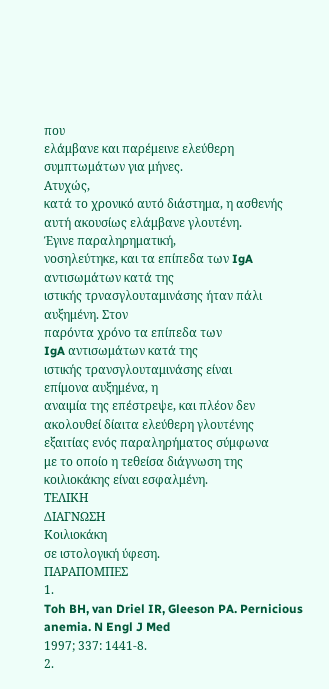που
ελάμβανε και παρέμεινε ελεύθερη
συμπτωμάτων για μήνες.
Ατυχώς,
κατά το χρονικό αυτό διάστημα, η ασθενής
αυτή ακουσίως ελάμβανε γλουτένη.
Έγινε παραληρηματική,
νοσηλεύτηκε, και τα επίπεδα των IgA
αντισωμάτων κατά της
ιστικής τρνασγλουταμινάσης ήταν πάλι
αυξημένη. Στον
παρόντα χρόνο τα επίπεδα των
IgA αντισωμάτων κατά της
ιστικής τρανσγλουταμινάσης είναι
επίμονα αυξημένα, η
αναιμία της επέστρεψε, και πλέον δεν
ακολουθεί δίαιτα ελεύθερη γλουτένης
εξαιτίας ενός παραληρήματος σύμφωνα
με το οποίο η τεθείσα διάγνωση της
κοιλιοκάκης είναι εσφαλμένη.
ΤΕΛΙΚΗ
ΔΙΑΓΝΩΣΗ
Κοιλιοκάκη
σε ιστολογική ύφεση.
ΠΑΡΑΠΟΜΠΕΣ
1.
Toh BH, van Driel IR, Gleeson PA. Pernicious anemia. N Engl J Med
1997; 337: 1441-8.
2.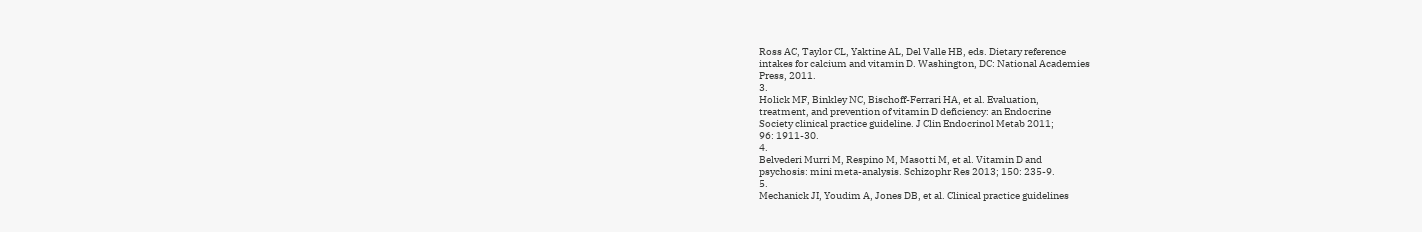Ross AC, Taylor CL, Yaktine AL, Del Valle HB, eds. Dietary reference
intakes for calcium and vitamin D. Washington, DC: National Academies
Press, 2011.
3.
Holick MF, Binkley NC, Bischoff-Ferrari HA, et al. Evaluation,
treatment, and prevention of vitamin D deficiency: an Endocrine
Society clinical practice guideline. J Clin Endocrinol Metab 2011;
96: 1911-30.
4.
Belvederi Murri M, Respino M, Masotti M, et al. Vitamin D and
psychosis: mini meta-analysis. Schizophr Res 2013; 150: 235-9.
5.
Mechanick JI, Youdim A, Jones DB, et al. Clinical practice guidelines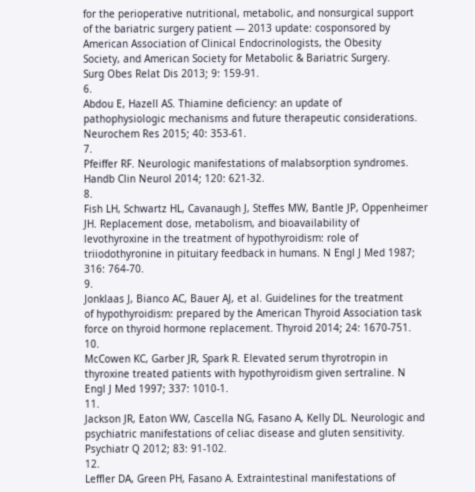for the perioperative nutritional, metabolic, and nonsurgical support
of the bariatric surgery patient — 2013 update: cosponsored by
American Association of Clinical Endocrinologists, the Obesity
Society, and American Society for Metabolic & Bariatric Surgery.
Surg Obes Relat Dis 2013; 9: 159-91.
6.
Abdou E, Hazell AS. Thiamine deficiency: an update of
pathophysiologic mechanisms and future therapeutic considerations.
Neurochem Res 2015; 40: 353-61.
7.
Pfeiffer RF. Neurologic manifestations of malabsorption syndromes.
Handb Clin Neurol 2014; 120: 621-32.
8.
Fish LH, Schwartz HL, Cavanaugh J, Steffes MW, Bantle JP, Oppenheimer
JH. Replacement dose, metabolism, and bioavailability of
levothyroxine in the treatment of hypothyroidism: role of
triiodothyronine in pituitary feedback in humans. N Engl J Med 1987;
316: 764-70.
9.
Jonklaas J, Bianco AC, Bauer AJ, et al. Guidelines for the treatment
of hypothyroidism: prepared by the American Thyroid Association task
force on thyroid hormone replacement. Thyroid 2014; 24: 1670-751.
10.
McCowen KC, Garber JR, Spark R. Elevated serum thyrotropin in
thyroxine treated patients with hypothyroidism given sertraline. N
Engl J Med 1997; 337: 1010-1.
11.
Jackson JR, Eaton WW, Cascella NG, Fasano A, Kelly DL. Neurologic and
psychiatric manifestations of celiac disease and gluten sensitivity.
Psychiatr Q 2012; 83: 91-102.
12.
Leffler DA, Green PH, Fasano A. Extraintestinal manifestations of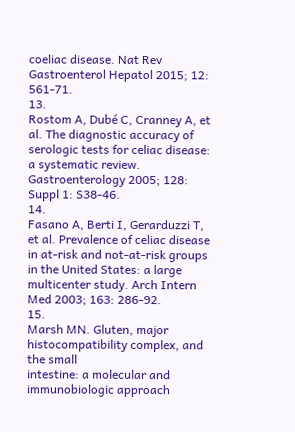coeliac disease. Nat Rev Gastroenterol Hepatol 2015; 12: 561-71.
13.
Rostom A, Dubé C, Cranney A, et al. The diagnostic accuracy of
serologic tests for celiac disease: a systematic review.
Gastroenterology 2005; 128: Suppl 1: S38-46.
14.
Fasano A, Berti I, Gerarduzzi T, et al. Prevalence of celiac disease
in at-risk and not-at-risk groups in the United States: a large
multicenter study. Arch Intern Med 2003; 163: 286-92.
15.
Marsh MN. Gluten, major histocompatibility complex, and the small
intestine: a molecular and immunobiologic approach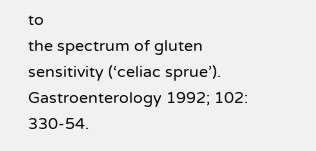to
the spectrum of gluten sensitivity (‘celiac sprue’).
Gastroenterology 1992; 102: 330-54.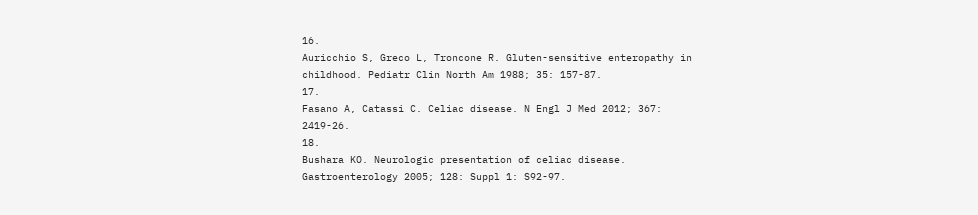16.
Auricchio S, Greco L, Troncone R. Gluten-sensitive enteropathy in
childhood. Pediatr Clin North Am 1988; 35: 157-87.
17.
Fasano A, Catassi C. Celiac disease. N Engl J Med 2012; 367:
2419-26.
18.
Bushara KO. Neurologic presentation of celiac disease.
Gastroenterology 2005; 128: Suppl 1: S92-97.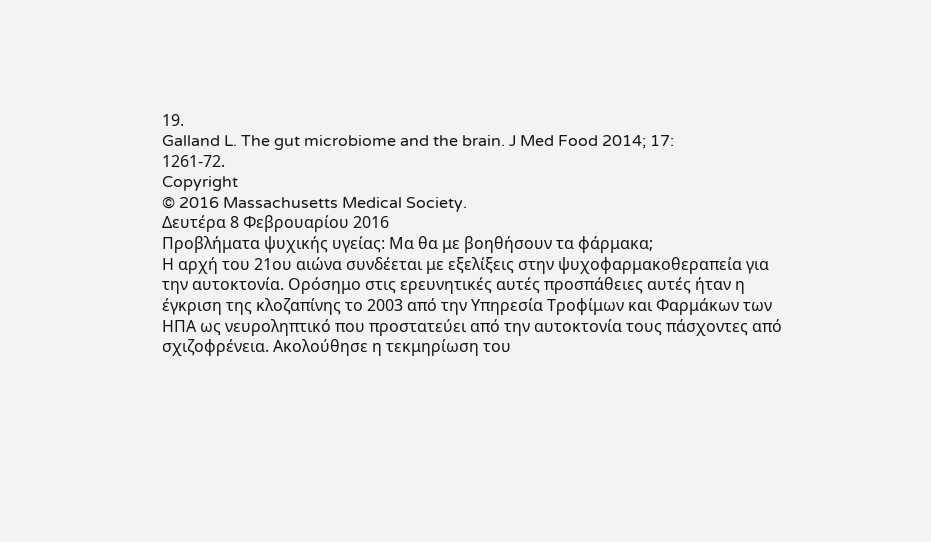19.
Galland L. The gut microbiome and the brain. J Med Food 2014; 17:
1261-72.
Copyright
© 2016 Massachusetts Medical Society.
Δευτέρα 8 Φεβρουαρίου 2016
Προβλήματα ψυχικής υγείας: Μα θα με βοηθήσουν τα φάρμακα;
Η αρχή του 21ου αιώνα συνδέεται με εξελίξεις στην ψυχοφαρμακοθεραπεία για την αυτοκτονία. Ορόσημο στις ερευνητικές αυτές προσπάθειες αυτές ήταν η έγκριση της κλοζαπίνης το 2003 από την Υπηρεσία Τροφίμων και Φαρμάκων των ΗΠΑ ως νευροληπτικό που προστατεύει από την αυτοκτονία τους πάσχοντες από σχιζοφρένεια. Ακολούθησε η τεκμηρίωση του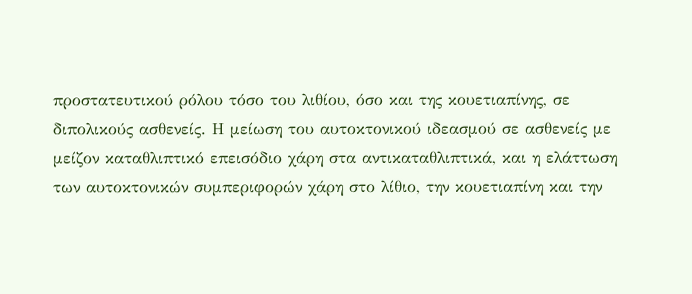προστατευτικού ρόλου τόσο του λιθίου, όσο και της κουετιαπίνης, σε διπολικούς ασθενείς. Η μείωση του αυτοκτονικού ιδεασμού σε ασθενείς με μείζον καταθλιπτικό επεισόδιο χάρη στα αντικαταθλιπτικά, και η ελάττωση των αυτοκτονικών συμπεριφορών χάρη στο λίθιο, την κουετιαπίνη και την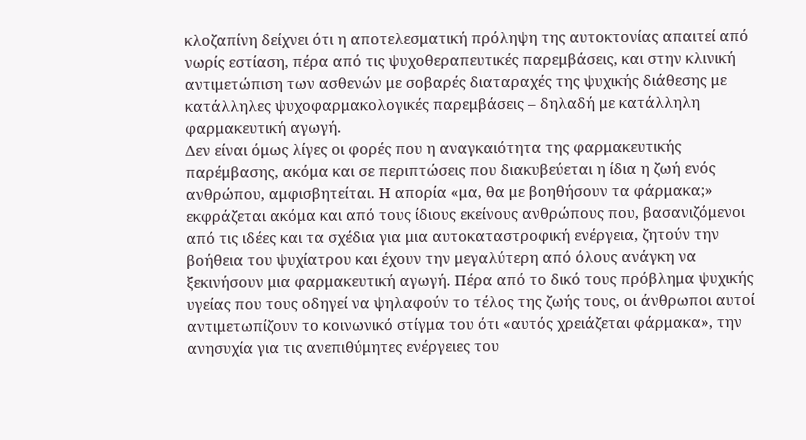κλοζαπίνη δείχνει ότι η αποτελεσματική πρόληψη της αυτοκτονίας απαιτεί από νωρίς εστίαση, πέρα από τις ψυχοθεραπευτικές παρεμβάσεις, και στην κλινική αντιμετώπιση των ασθενών με σοβαρές διαταραχές της ψυχικής διάθεσης με κατάλληλες ψυχοφαρμακολογικές παρεμβάσεις – δηλαδή με κατάλληλη φαρμακευτική αγωγή.
Δεν είναι όμως λίγες οι φορές που η αναγκαιότητα της φαρμακευτικής παρέμβασης, ακόμα και σε περιπτώσεις που διακυβεύεται η ίδια η ζωή ενός ανθρώπου, αμφισβητείται. Η απορία «μα, θα με βοηθήσουν τα φάρμακα;» εκφράζεται ακόμα και από τους ίδιους εκείνους ανθρώπους που, βασανιζόμενοι από τις ιδέες και τα σχέδια για μια αυτοκαταστροφική ενέργεια, ζητούν την βοήθεια του ψυχίατρου και έχουν την μεγαλύτερη από όλους ανάγκη να ξεκινήσουν μια φαρμακευτική αγωγή. Πέρα από το δικό τους πρόβλημα ψυχικής υγείας που τους οδηγεί να ψηλαφούν τo τέλος της ζωής τους, οι άνθρωποι αυτοί αντιμετωπίζουν το κοινωνικό στίγμα του ότι «αυτός χρειάζεται φάρμακα», την ανησυχία για τις ανεπιθύμητες ενέργειες του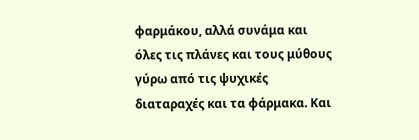φαρμάκου, αλλά συνάμα και όλες τις πλάνες και τους μύθους γύρω από τις ψυχικές διαταραχές και τα φάρμακα. Και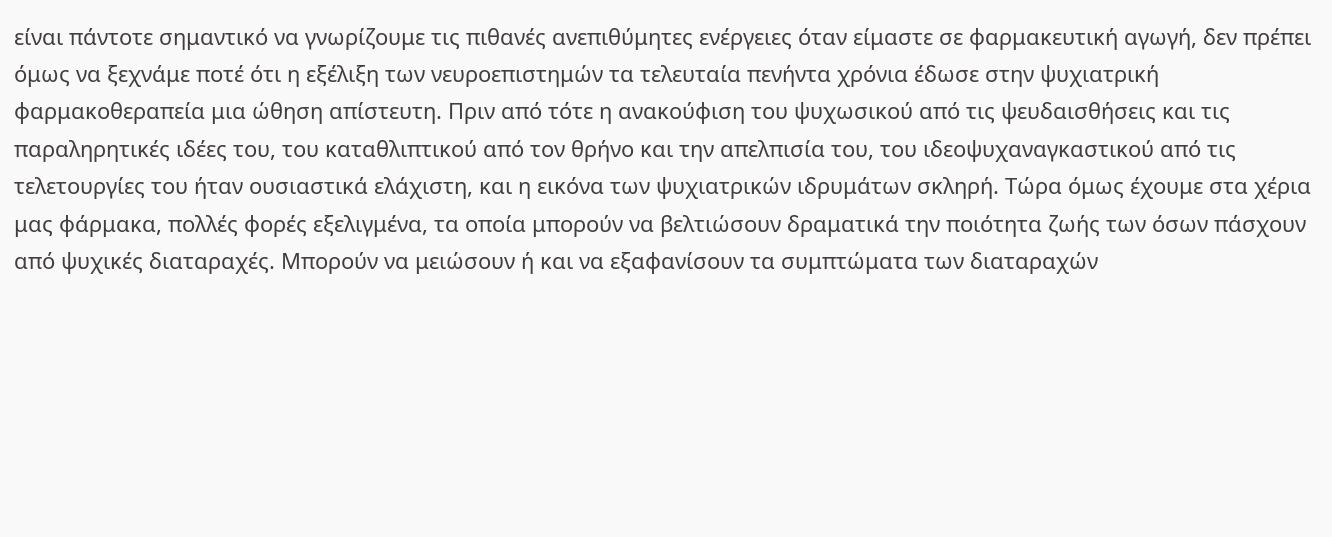είναι πάντοτε σημαντικό να γνωρίζουμε τις πιθανές ανεπιθύμητες ενέργειες όταν είμαστε σε φαρμακευτική αγωγή, δεν πρέπει όμως να ξεχνάμε ποτέ ότι η εξέλιξη των νευροεπιστημών τα τελευταία πενήντα χρόνια έδωσε στην ψυχιατρική φαρμακοθεραπεία μια ώθηση απίστευτη. Πριν από τότε η ανακούφιση του ψυχωσικού από τις ψευδαισθήσεις και τις παραληρητικές ιδέες του, του καταθλιπτικού από τον θρήνο και την απελπισία του, του ιδεοψυχαναγκαστικού από τις τελετουργίες του ήταν ουσιαστικά ελάχιστη, και η εικόνα των ψυχιατρικών ιδρυμάτων σκληρή. Τώρα όμως έχουμε στα χέρια μας φάρμακα, πολλές φορές εξελιγμένα, τα οποία μπορούν να βελτιώσουν δραματικά την ποιότητα ζωής των όσων πάσχουν από ψυχικές διαταραχές. Μπορούν να μειώσουν ή και να εξαφανίσουν τα συμπτώματα των διαταραχών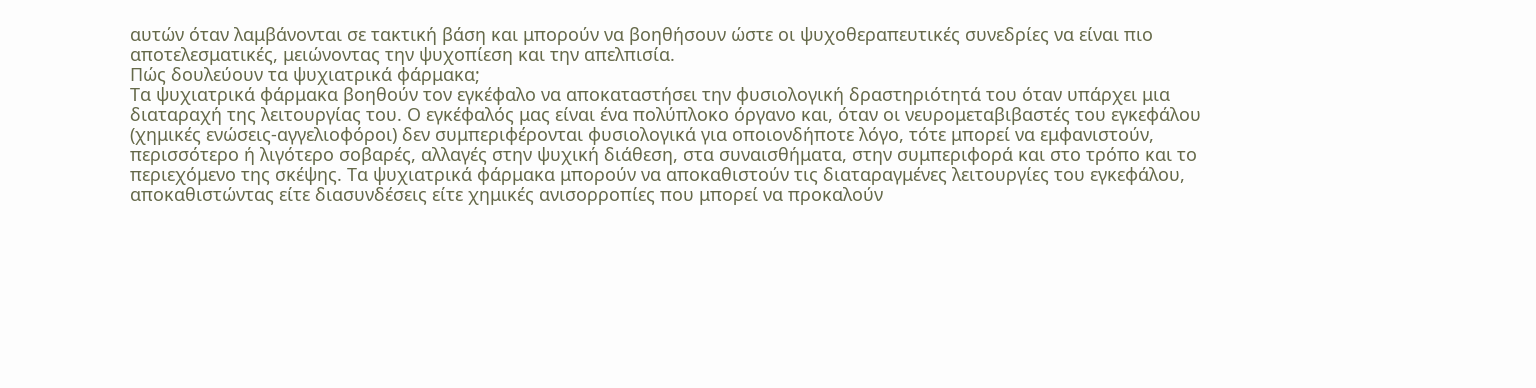αυτών όταν λαμβάνονται σε τακτική βάση και μπορούν να βοηθήσουν ώστε οι ψυχοθεραπευτικές συνεδρίες να είναι πιο αποτελεσματικές, μειώνοντας την ψυχοπίεση και την απελπισία.
Πώς δουλεύουν τα ψυχιατρικά φάρμακα;
Τα ψυχιατρικά φάρμακα βοηθούν τον εγκέφαλο να αποκαταστήσει την φυσιολογική δραστηριότητά του όταν υπάρχει μια διαταραχή της λειτουργίας του. Ο εγκέφαλός μας είναι ένα πολύπλοκο όργανο και, όταν οι νευρομεταβιβαστές του εγκεφάλου (χημικές ενώσεις-αγγελιοφόροι) δεν συμπεριφέρονται φυσιολογικά για οποιονδήποτε λόγο, τότε μπορεί να εμφανιστούν, περισσότερο ή λιγότερο σοβαρές, αλλαγές στην ψυχική διάθεση, στα συναισθήματα, στην συμπεριφορά και στο τρόπο και το περιεχόμενο της σκέψης. Τα ψυχιατρικά φάρμακα μπορούν να αποκαθιστούν τις διαταραγμένες λειτουργίες του εγκεφάλου, αποκαθιστώντας είτε διασυνδέσεις είτε χημικές ανισορροπίες που μπορεί να προκαλούν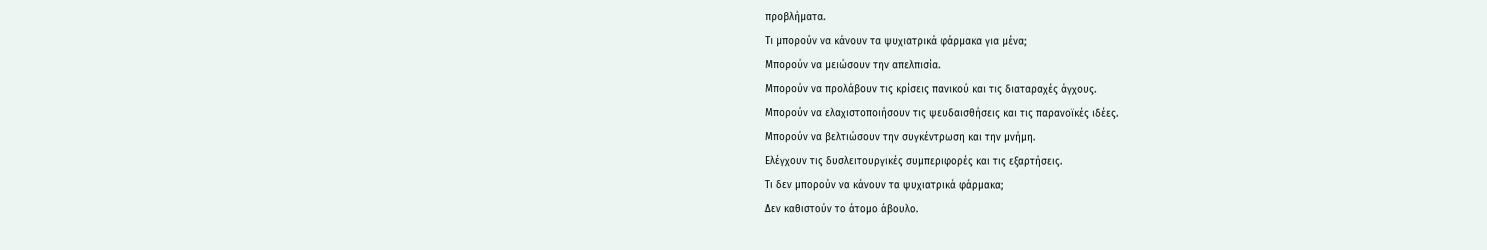προβλήματα.
Τι μπορούν να κάνουν τα ψυχιατρικά φάρμακα για μένα;
Μπορούν να μειώσουν την απελπισία.
Μπορούν να προλάβουν τις κρίσεις πανικού και τις διαταραχές άγχους.
Μπορούν να ελαχιστοποιήσουν τις ψευδαισθήσεις και τις παρανοϊκές ιδέες.
Μπορούν να βελτιώσουν την συγκέντρωση και την μνήμη.
Ελέγχουν τις δυσλειτουργικές συμπεριφορές και τις εξαρτήσεις.
Τι δεν μπορούν να κάνουν τα ψυχιατρικά φάρμακα;
Δεν καθιστούν το άτομο άβουλο.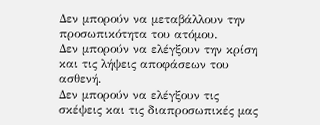Δεν μπορούν να μεταβάλλουν την προσωπικότητα του ατόμου.
Δεν μπορούν να ελέγξουν την κρίση και τις λήψεις αποφάσεων του ασθενή.
Δεν μπορούν να ελέγξουν τις σκέψεις και τις διαπροσωπικές μας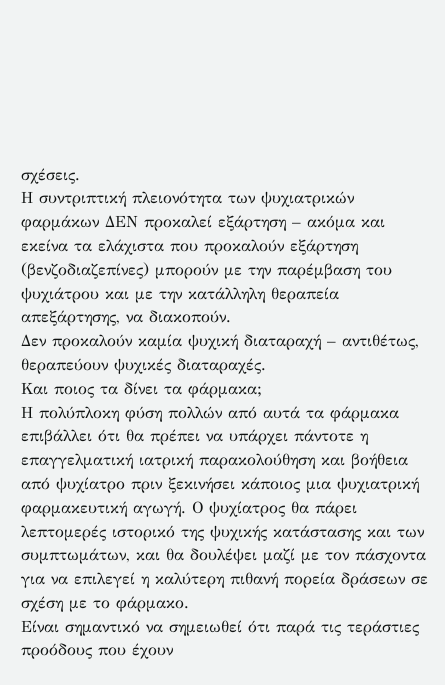σχέσεις.
Η συντριπτική πλειονότητα των ψυχιατρικών φαρμάκων ΔΕΝ προκαλεί εξάρτηση – ακόμα και εκείνα τα ελάχιστα που προκαλούν εξάρτηση (βενζοδιαζεπίνες) μπορούν με την παρέμβαση του ψυχιάτρου και με την κατάλληλη θεραπεία απεξάρτησης, να διακοπούν.
Δεν προκαλούν καμία ψυχική διαταραχή – αντιθέτως, θεραπεύουν ψυχικές διαταραχές.
Και ποιος τα δίνει τα φάρμακα;
Η πολύπλοκη φύση πολλών από αυτά τα φάρμακα επιβάλλει ότι θα πρέπει να υπάρχει πάντοτε η επαγγελματική ιατρική παρακολούθηση και βοήθεια από ψυχίατρο πριν ξεκινήσει κάποιος μια ψυχιατρική φαρμακευτική αγωγή. Ο ψυχίατρος θα πάρει λεπτομερές ιστορικό της ψυχικής κατάστασης και των συμπτωμάτων, και θα δουλέψει μαζί με τον πάσχοντα για να επιλεγεί η καλύτερη πιθανή πορεία δράσεων σε σχέση με το φάρμακο.
Είναι σημαντικό να σημειωθεί ότι παρά τις τεράστιες προόδους που έχουν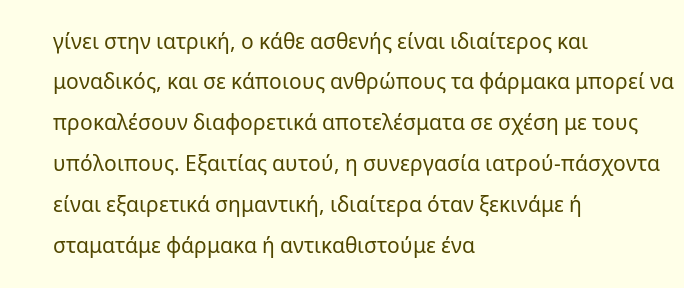γίνει στην ιατρική, ο κάθε ασθενής είναι ιδιαίτερος και μοναδικός, και σε κάποιους ανθρώπους τα φάρμακα μπορεί να προκαλέσουν διαφορετικά αποτελέσματα σε σχέση με τους υπόλοιπους. Εξαιτίας αυτού, η συνεργασία ιατρού-πάσχοντα είναι εξαιρετικά σημαντική, ιδιαίτερα όταν ξεκινάμε ή σταματάμε φάρμακα ή αντικαθιστούμε ένα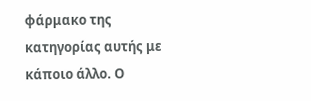φάρμακο της κατηγορίας αυτής με κάποιο άλλο. Ο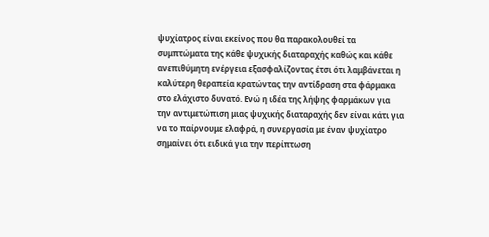ψυχίατρος είναι εκείνος που θα παρακολουθεί τα συμπτώματα της κάθε ψυχικής διαταραχής καθώς και κάθε ανεπιθύμητη ενέργεια εξασφαλίζοντας έτσι ότι λαμβάνεται η καλύτερη θεραπεία κρατώντας την αντίδραση στα φάρμακα στο ελάχιστο δυνατό. Ενώ η ιδέα της λήψης φαρμάκων για την αντιμετώπιση μιας ψυχικής διαταραχής δεν είναι κάτι για να το παίρνουμε ελαφρά, η συνεργασία με έναν ψυχίατρο σημαίνει ότι ειδικά για την περίπτωση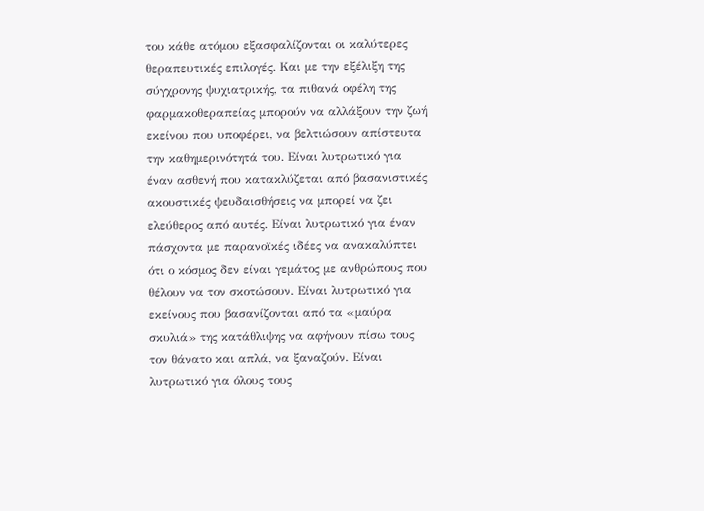του κάθε ατόμου εξασφαλίζονται οι καλύτερες θεραπευτικές επιλογές. Και με την εξέλιξη της σύγχρονης ψυχιατρικής, τα πιθανά οφέλη της φαρμακοθεραπείας μπορούν να αλλάξουν την ζωή εκείνου που υποφέρει, να βελτιώσουν απίστευτα την καθημερινότητά του. Είναι λυτρωτικό για έναν ασθενή που κατακλύζεται από βασανιστικές ακουστικές ψευδαισθήσεις να μπορεί να ζει ελεύθερος από αυτές. Είναι λυτρωτικό για έναν πάσχοντα με παρανοϊκές ιδέες να ανακαλύπτει ότι ο κόσμος δεν είναι γεμάτος με ανθρώπους που θέλουν να τον σκοτώσουν. Είναι λυτρωτικό για εκείνους που βασανίζονται από τα «μαύρα σκυλιά» της κατάθλιψης να αφήνουν πίσω τους τον θάνατο και απλά, να ξαναζούν. Είναι λυτρωτικό για όλους τους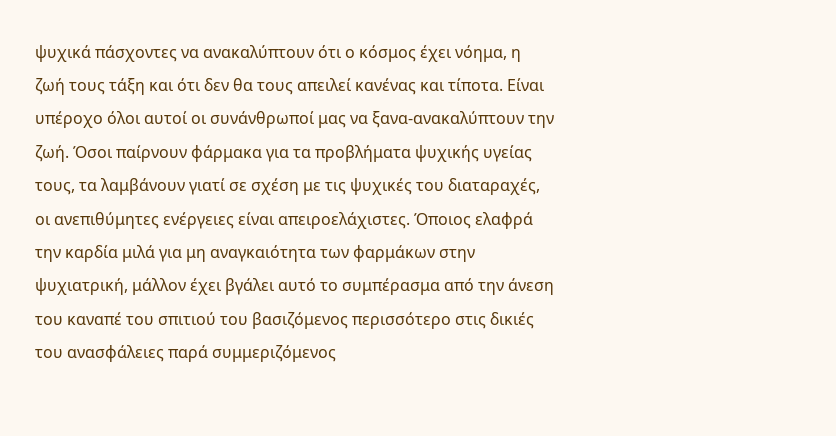ψυχικά πάσχοντες να ανακαλύπτουν ότι ο κόσμος έχει νόημα, η ζωή τους τάξη και ότι δεν θα τους απειλεί κανένας και τίποτα. Είναι υπέροχο όλοι αυτοί οι συνάνθρωποί μας να ξανα-ανακαλύπτουν την ζωή. Όσοι παίρνουν φάρμακα για τα προβλήματα ψυχικής υγείας τους, τα λαμβάνουν γιατί σε σχέση με τις ψυχικές του διαταραχές, οι ανεπιθύμητες ενέργειες είναι απειροελάχιστες. Όποιος ελαφρά την καρδία μιλά για μη αναγκαιότητα των φαρμάκων στην ψυχιατρική, μάλλον έχει βγάλει αυτό το συμπέρασμα από την άνεση του καναπέ του σπιτιού του βασιζόμενος περισσότερο στις δικιές του ανασφάλειες παρά συμμεριζόμενος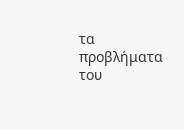τα προβλήματα του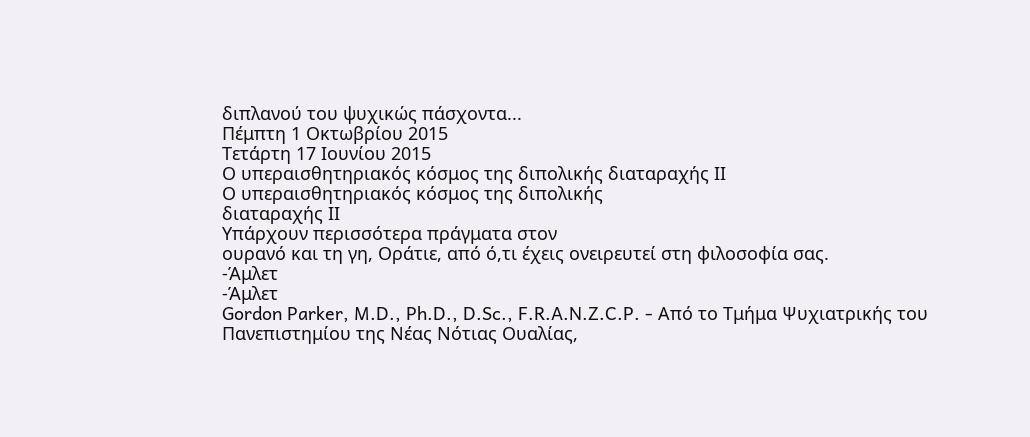διπλανού του ψυχικώς πάσχοντα...
Πέμπτη 1 Οκτωβρίου 2015
Τετάρτη 17 Ιουνίου 2015
Ο υπεραισθητηριακός κόσμος της διπολικής διαταραχής ΙΙ
Ο υπεραισθητηριακός κόσμος της διπολικής
διαταραχής ΙΙ
Υπάρχουν περισσότερα πράγματα στον
ουρανό και τη γη, Οράτιε, από ό,τι έχεις ονειρευτεί στη φιλοσοφία σας.
-Άμλετ
-Άμλετ
Gordon Parker, M.D., Ph.D., D.Sc., F.R.A.N.Z.C.P. - Από το Τμήμα Ψυχιατρικής του Πανεπιστημίου της Νέας Νότιας Ουαλίας,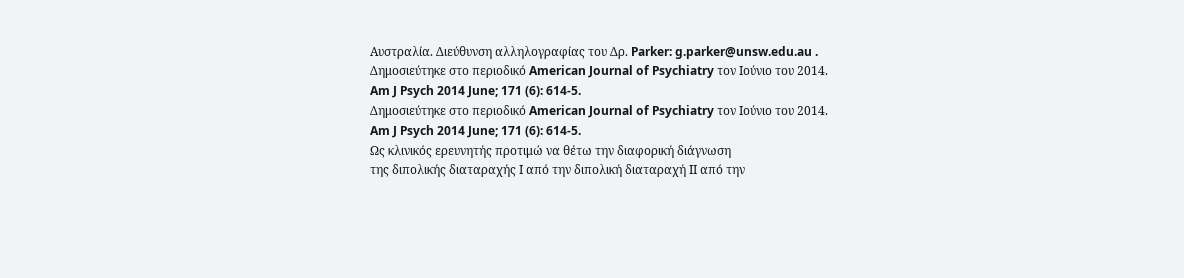Αυστραλία. Διεύθυνση αλληλογραφίας του Δρ. Parker: g.parker@unsw.edu.au .
Δημοσιεύτηκε στο περιοδικό American Journal of Psychiatry τον Ιούνιο του 2014.
Am J Psych 2014 June; 171 (6): 614-5.
Δημοσιεύτηκε στο περιοδικό American Journal of Psychiatry τον Ιούνιο του 2014.
Am J Psych 2014 June; 171 (6): 614-5.
Ως κλινικός ερευνητής προτιμώ να θέτω την διαφορική διάγνωση
της διπολικής διαταραχής Ι από την διπολική διαταραχή ΙΙ από την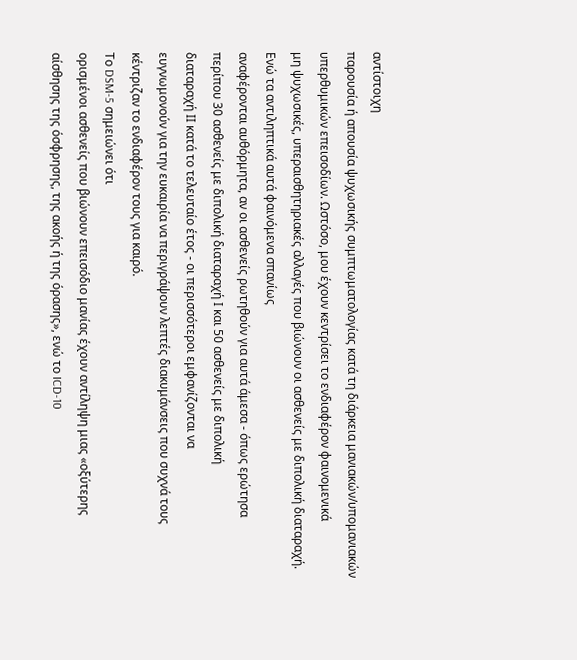αντίστοιχη
παρουσία ή απουσία ψυχωσικής συμπτωματολογίας κατά τη διάρκεια μανιακών/υπομανιακών
υπερθυμικών επεισοδίων. Ωστόσο, μου έχουν κεντρίσει το ενδιαφέρον φαινομενικά
μη ψυχωσικές, υπεραισθητηριακές αλλαγές που βιώνουν οι ασθενείς με διπολική διαταραχή. Ενώ τα αντιληπτικά αυτά φαινόμενα σπανίως
αναφέρονται αυθόρμητα, αν οι ασθενείς ρωτηθούν για αυτά άμεσα - όπως ερώτησα
περίπου 30 ασθενείς με διπολική διαταραχή Ι και 50 ασθενείς με διπολική
διαταραχή ΙΙ κατά το τελευταίο έτος - οι περισσότεροι εμφανίζονται να
ευγνωμονούν για την ευκαιρία να περιγράψουν λεπτές διακυμάνσεις που συχνά τους
κέντριζαν το ενδιαφέρον τους για καιρό.
Το DSM-5 σημειώνει ότι
ορισμένοι ασθενείς που βιώνουν επεισόδιο μανίας έχουν αντίληψη μιας «οξύτερης
αίσθησης της όσφρησης, της ακοής ή της όρασης», ενώ το ICD-10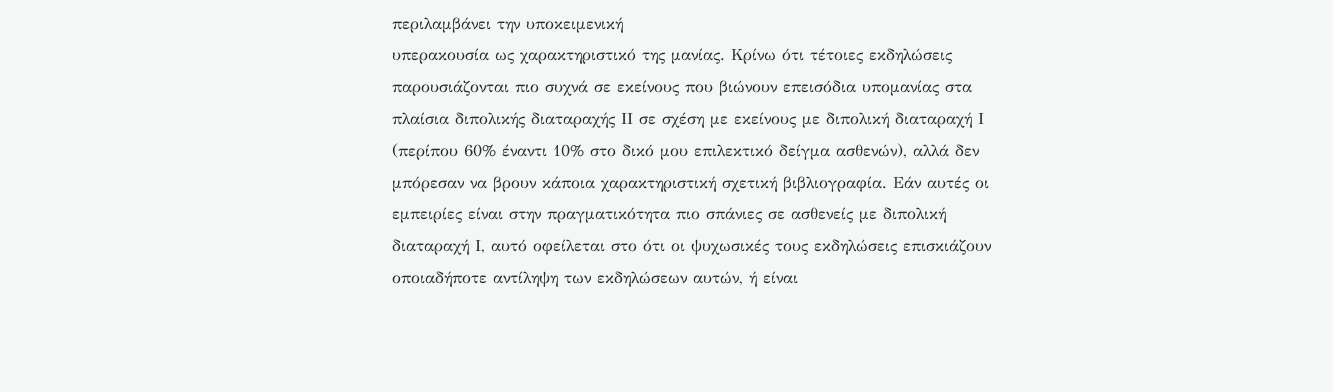περιλαμβάνει την υποκειμενική
υπερακουσία ως χαρακτηριστικό της μανίας. Κρίνω ότι τέτοιες εκδηλώσεις
παρουσιάζονται πιο συχνά σε εκείνους που βιώνουν επεισόδια υπομανίας στα
πλαίσια διπολικής διαταραχής ΙΙ σε σχέση με εκείνους με διπολική διαταραχή Ι
(περίπου 60% έναντι 10% στο δικό μου επιλεκτικό δείγμα ασθενών), αλλά δεν
μπόρεσαν να βρουν κάποια χαρακτηριστική σχετική βιβλιογραφία. Εάν αυτές οι
εμπειρίες είναι στην πραγματικότητα πιο σπάνιες σε ασθενείς με διπολική
διαταραχή Ι, αυτό οφείλεται στο ότι οι ψυχωσικές τους εκδηλώσεις επισκιάζουν
οποιαδήποτε αντίληψη των εκδηλώσεων αυτών, ή είναι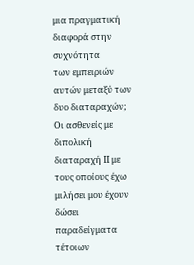μια πραγματική διαφορά στην συχνότητα
των εμπειριών αυτών μεταξύ των δυο διαταραχών;
Οι ασθενείς με διπολική
διαταραχή ΙΙ με τους οποίους έχω μιλήσει μου έχουν δώσει παραδείγματα τέτοιων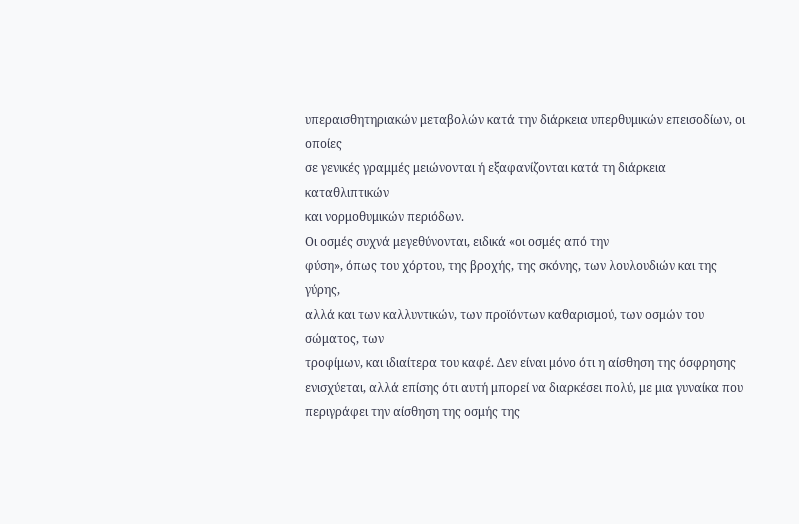υπεραισθητηριακών μεταβολών κατά την διάρκεια υπερθυμικών επεισοδίων, οι οποίες
σε γενικές γραμμές μειώνονται ή εξαφανίζονται κατά τη διάρκεια καταθλιπτικών
και νορμοθυμικών περιόδων.
Οι οσμές συχνά μεγεθύνονται, ειδικά «οι οσμές από την
φύση», όπως του χόρτου, της βροχής, της σκόνης, των λουλουδιών και της γύρης,
αλλά και των καλλυντικών, των προϊόντων καθαρισμού, των οσμών του σώματος, των
τροφίμων, και ιδιαίτερα του καφέ. Δεν είναι μόνο ότι η αίσθηση της όσφρησης
ενισχύεται, αλλά επίσης ότι αυτή μπορεί να διαρκέσει πολύ, με μια γυναίκα που
περιγράφει την αίσθηση της οσμής της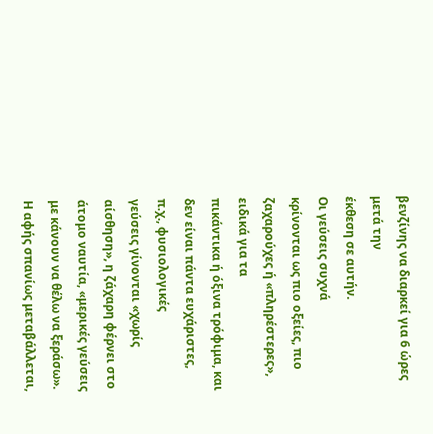βενζίνης να διαρκεί για 6 ώρες μετά την
έκθεση σε αυτήν.
Οι γεύσεις συχνά
κρίνονται ως πιο οξείες, πιο ζαχαρούχες ή «πληρέστερες», ειδικά για τα
πικάντικα ή όξινα τρόφιμα, και δεν είναι πάντα ευχάριστες, π.χ., φυσιολογικές
γεύσεις γίνονται «χωρίς αίσθηση», η ζάχαρη φέρνει στο άτομο ναυτία, «μερικές γεύσεις
με κάνουν να θέλω να ξεράσω». Η αφής σπανίως μεταβάλλεται,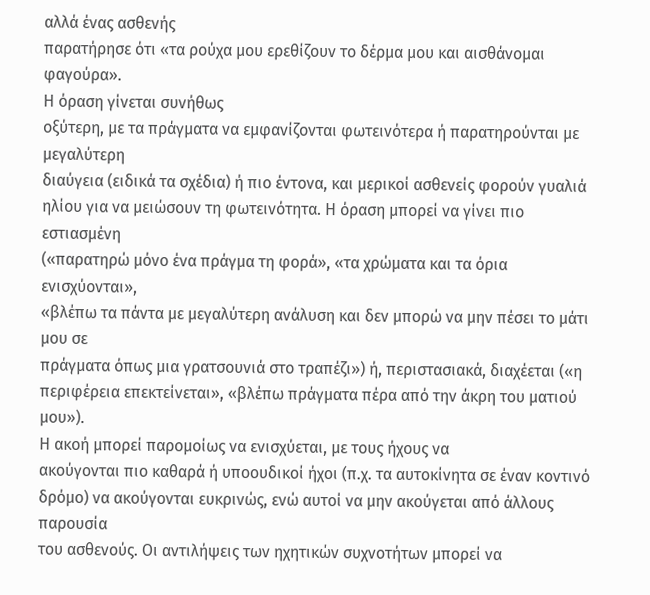αλλά ένας ασθενής
παρατήρησε ότι «τα ρούχα μου ερεθίζουν το δέρμα μου και αισθάνομαι φαγούρα».
Η όραση γίνεται συνήθως
οξύτερη, με τα πράγματα να εμφανίζονται φωτεινότερα ή παρατηρούνται με μεγαλύτερη
διαύγεια (ειδικά τα σχέδια) ή πιο έντονα, και μερικοί ασθενείς φορούν γυαλιά
ηλίου για να μειώσουν τη φωτεινότητα. Η όραση μπορεί να γίνει πιο εστιασμένη
(«παρατηρώ μόνο ένα πράγμα τη φορά», «τα χρώματα και τα όρια ενισχύονται»,
«βλέπω τα πάντα με μεγαλύτερη ανάλυση και δεν μπορώ να μην πέσει το μάτι μου σε
πράγματα όπως μια γρατσουνιά στο τραπέζι») ή, περιστασιακά, διαχέεται («η
περιφέρεια επεκτείνεται», «βλέπω πράγματα πέρα από την άκρη του ματιού μου»).
Η ακοή μπορεί παρομοίως να ενισχύεται, με τους ήχους να
ακούγονται πιο καθαρά ή υποουδικοί ήχοι (π.χ. τα αυτοκίνητα σε έναν κοντινό
δρόμο) να ακούγονται ευκρινώς, ενώ αυτοί να μην ακούγεται από άλλους παρουσία
του ασθενούς. Οι αντιλήψεις των ηχητικών συχνοτήτων μπορεί να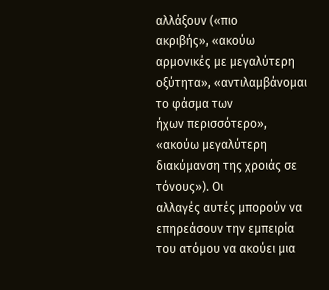αλλάξουν («πιο
ακριβής», «ακούω αρμονικές με μεγαλύτερη οξύτητα», «αντιλαμβάνομαι το φάσμα των
ήχων περισσότερο», «ακούω μεγαλύτερη διακύμανση της χροιάς σε τόνους»). Οι
αλλαγές αυτές μπορούν να επηρεάσουν την εμπειρία του ατόμου να ακούει μια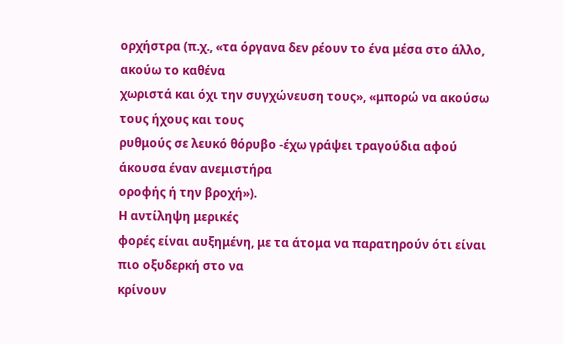ορχήστρα (π.χ., «τα όργανα δεν ρέουν το ένα μέσα στο άλλο, ακούω το καθένα
χωριστά και όχι την συγχώνευση τους», «μπορώ να ακούσω τους ήχους και τους
ρυθμούς σε λευκό θόρυβο -έχω γράψει τραγούδια αφού άκουσα έναν ανεμιστήρα
οροφής ή την βροχή»).
Η αντίληψη μερικές
φορές είναι αυξημένη, με τα άτομα να παρατηρούν ότι είναι πιο οξυδερκή στο να
κρίνουν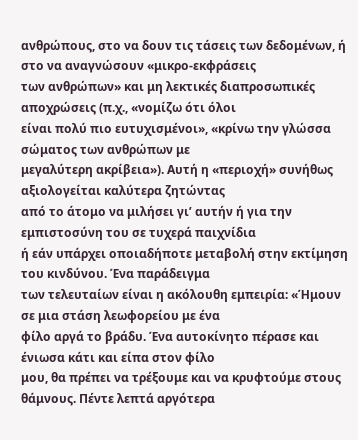ανθρώπους, στο να δουν τις τάσεις των δεδομένων, ή στο να αναγνώσουν «μικρο-εκφράσεις
των ανθρώπων» και μη λεκτικές διαπροσωπικές αποχρώσεις (π.χ., «νομίζω ότι όλοι
είναι πολύ πιο ευτυχισμένοι», «κρίνω την γλώσσα σώματος των ανθρώπων με
μεγαλύτερη ακρίβεια»). Αυτή η «περιοχή» συνήθως αξιολογείται καλύτερα ζητώντας
από το άτομο να μιλήσει γι’ αυτήν ή για την εμπιστοσύνη του σε τυχερά παιχνίδια
ή εάν υπάρχει οποιαδήποτε μεταβολή στην εκτίμηση του κινδύνου. Ένα παράδειγμα
των τελευταίων είναι η ακόλουθη εμπειρία: «Ήμουν σε μια στάση λεωφορείου με ένα
φίλο αργά το βράδυ. Ένα αυτοκίνητο πέρασε και ένιωσα κάτι και είπα στον φίλο
μου, θα πρέπει να τρέξουμε και να κρυφτούμε στους θάμνους. Πέντε λεπτά αργότερα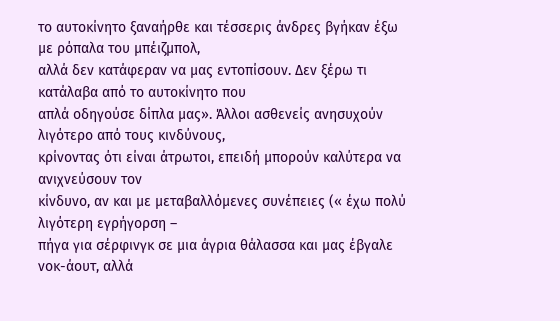το αυτοκίνητο ξαναήρθε και τέσσερις άνδρες βγήκαν έξω με ρόπαλα του μπέιζμπολ,
αλλά δεν κατάφεραν να μας εντοπίσουν. Δεν ξέρω τι κατάλαβα από το αυτοκίνητο που
απλά οδηγούσε δίπλα μας». Άλλοι ασθενείς ανησυχούν λιγότερο από τους κινδύνους,
κρίνοντας ότι είναι άτρωτοι, επειδή μπορούν καλύτερα να ανιχνεύσουν τον
κίνδυνο, αν και με μεταβαλλόμενες συνέπειες (« έχω πολύ λιγότερη εγρήγορση –
πήγα για σέρφινγκ σε μια άγρια θάλασσα και μας έβγαλε νοκ-άουτ, αλλά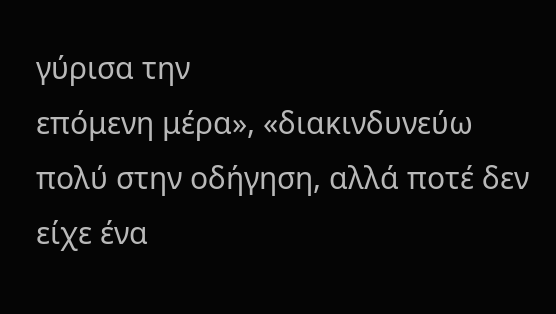γύρισα την
επόμενη μέρα», «διακινδυνεύω πολύ στην οδήγηση, αλλά ποτέ δεν είχε ένα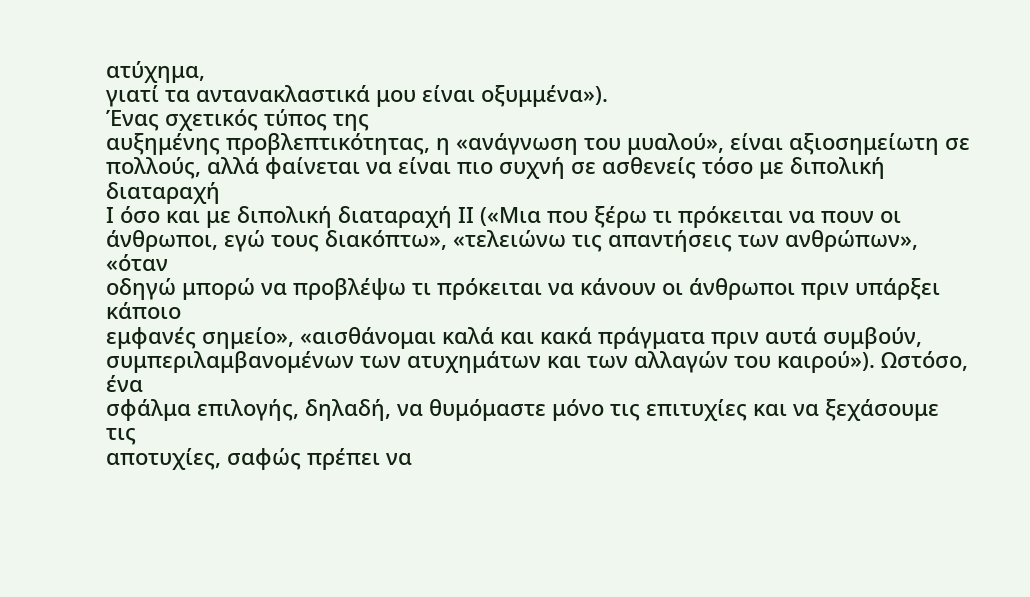ατύχημα,
γιατί τα αντανακλαστικά μου είναι οξυμμένα»).
Ένας σχετικός τύπος της
αυξημένης προβλεπτικότητας, η «ανάγνωση του μυαλού», είναι αξιοσημείωτη σε
πολλούς, αλλά φαίνεται να είναι πιο συχνή σε ασθενείς τόσο με διπολική διαταραχή
Ι όσο και με διπολική διαταραχή ΙΙ («Μια που ξέρω τι πρόκειται να πουν οι
άνθρωποι, εγώ τους διακόπτω», «τελειώνω τις απαντήσεις των ανθρώπων», «όταν
οδηγώ μπορώ να προβλέψω τι πρόκειται να κάνουν οι άνθρωποι πριν υπάρξει κάποιο
εμφανές σημείο», «αισθάνομαι καλά και κακά πράγματα πριν αυτά συμβούν,
συμπεριλαμβανομένων των ατυχημάτων και των αλλαγών του καιρού»). Ωστόσο, ένα
σφάλμα επιλογής, δηλαδή, να θυμόμαστε μόνο τις επιτυχίες και να ξεχάσουμε τις
αποτυχίες, σαφώς πρέπει να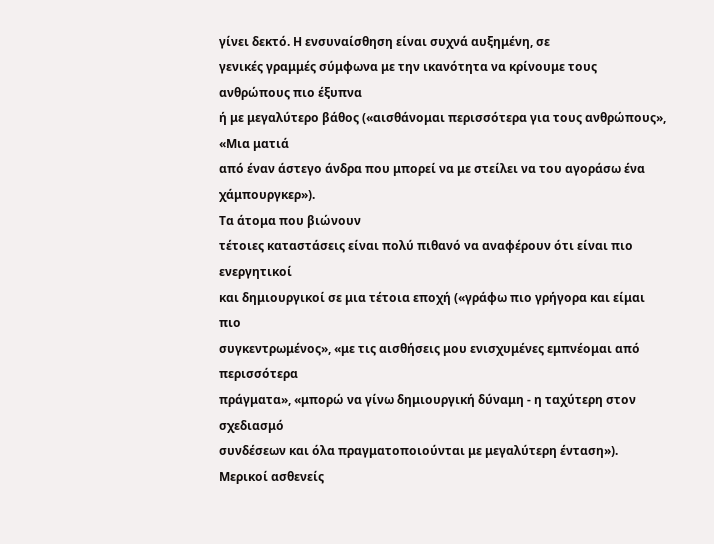γίνει δεκτό. Η ενσυναίσθηση είναι συχνά αυξημένη, σε
γενικές γραμμές σύμφωνα με την ικανότητα να κρίνουμε τους ανθρώπους πιο έξυπνα
ή με μεγαλύτερο βάθος («αισθάνομαι περισσότερα για τους ανθρώπους», «Μια ματιά
από έναν άστεγο άνδρα που μπορεί να με στείλει να του αγοράσω ένα χάμπουργκερ»).
Τα άτομα που βιώνουν
τέτοιες καταστάσεις είναι πολύ πιθανό να αναφέρουν ότι είναι πιο ενεργητικοί
και δημιουργικοί σε μια τέτοια εποχή («γράφω πιο γρήγορα και είμαι πιο
συγκεντρωμένος», «με τις αισθήσεις μου ενισχυμένες εμπνέομαι από περισσότερα
πράγματα», «μπορώ να γίνω δημιουργική δύναμη - η ταχύτερη στον σχεδιασμό
συνδέσεων και όλα πραγματοποιούνται με μεγαλύτερη ένταση»). Μερικοί ασθενείς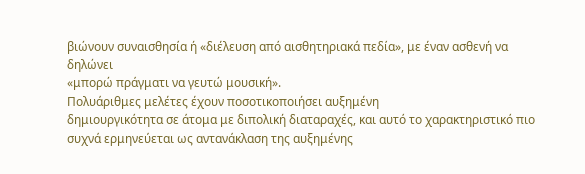βιώνουν συναισθησία ή «διέλευση από αισθητηριακά πεδία», με έναν ασθενή να δηλώνει
«μπορώ πράγματι να γευτώ μουσική».
Πολυάριθμες μελέτες έχουν ποσοτικοποιήσει αυξημένη
δημιουργικότητα σε άτομα με διπολική διαταραχές, και αυτό το χαρακτηριστικό πιο
συχνά ερμηνεύεται ως αντανάκλαση της αυξημένης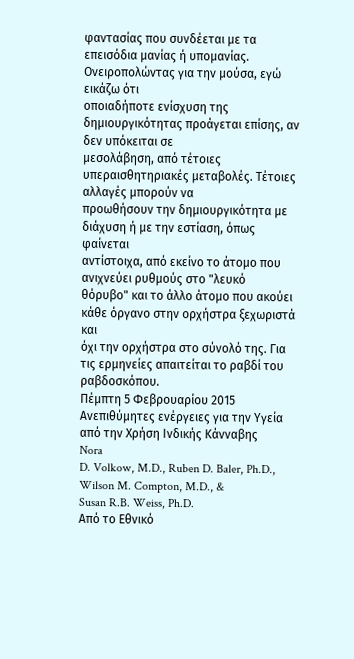φαντασίας που συνδέεται με τα
επεισόδια μανίας ή υπομανίας. Ονειροπολώντας για την μούσα, εγώ εικάζω ότι
οποιαδήποτε ενίσχυση της δημιουργικότητας προάγεται επίσης, αν δεν υπόκειται σε
μεσολάβηση, από τέτοιες υπεραισθητηριακές μεταβολές. Τέτοιες αλλαγές μπορούν να
προωθήσουν την δημιουργικότητα με διάχυση ή με την εστίαση, όπως φαίνεται
αντίστοιχα, από εκείνο το άτομο που ανιχνεύει ρυθμούς στο "λευκό
θόρυβο" και το άλλο άτομο που ακούει κάθε όργανο στην ορχήστρα ξεχωριστά και
όχι την ορχήστρα στο σύνολό της. Για τις ερμηνείες απαιτείται το ραβδί του
ραβδοσκόπου.
Πέμπτη 5 Φεβρουαρίου 2015
Ανεπιθύμητες ενέργειες για την Υγεία από την Χρήση Ινδικής Κάνναβης
Nora
D. Volkow, M.D., Ruben D. Baler, Ph.D., Wilson M. Compton, M.D., &
Susan R.B. Weiss, Ph.D.
Από το Εθνικό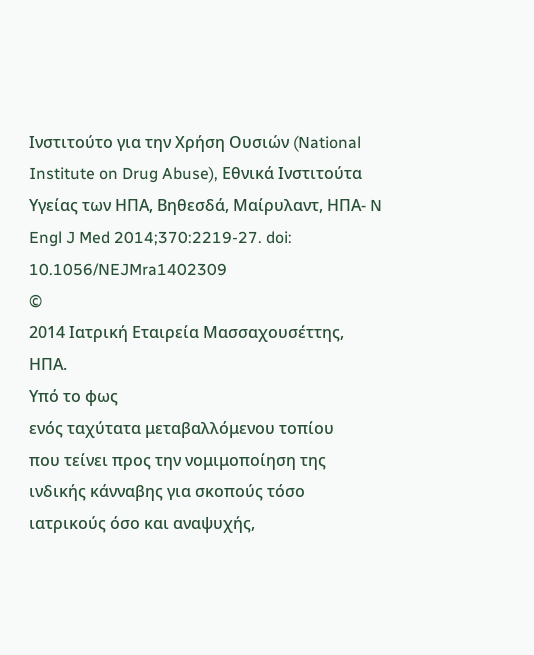Ινστιτούτο για την Χρήση Ουσιών (National Institute on Drug Abuse), Εθνικά Ινστιτούτα Υγείας των ΗΠΑ, Βηθεσδά, Μαίρυλαντ, ΗΠΑ- N Engl J Med 2014;370:2219-27. doi: 10.1056/NEJMra1402309
©
2014 Ιατρική Εταιρεία Μασσαχουσέττης,
ΗΠΑ.
Υπό το φως
ενός ταχύτατα μεταβαλλόμενου τοπίου
που τείνει προς την νομιμοποίηση της
ινδικής κάνναβης για σκοπούς τόσο
ιατρικούς όσο και αναψυχής,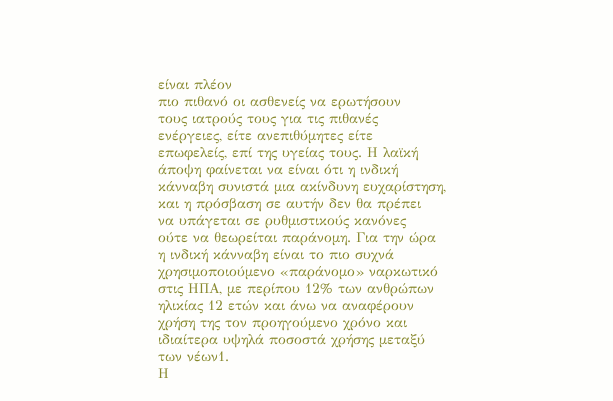είναι πλέον
πιο πιθανό οι ασθενείς να ερωτήσουν
τους ιατρούς τους για τις πιθανές
ενέργειες, είτε ανεπιθύμητες είτε
επωφελείς, επί της υγείας τους. Η λαϊκή
άποψη φαίνεται να είναι ότι η ινδική
κάνναβη συνιστά μια ακίνδυνη ευχαρίστηση,
και η πρόσβαση σε αυτήν δεν θα πρέπει
να υπάγεται σε ρυθμιστικούς κανόνες
ούτε να θεωρείται παράνομη. Για την ώρα
η ινδική κάνναβη είναι το πιο συχνά
χρησιμοποιούμενο «παράνομο» ναρκωτικό
στις ΗΠΑ, με περίπου 12% των ανθρώπων
ηλικίας 12 ετών και άνω να αναφέρουν
χρήση της τον προηγούμενο χρόνο και
ιδιαίτερα υψηλά ποσοστά χρήσης μεταξύ
των νέων1.
Η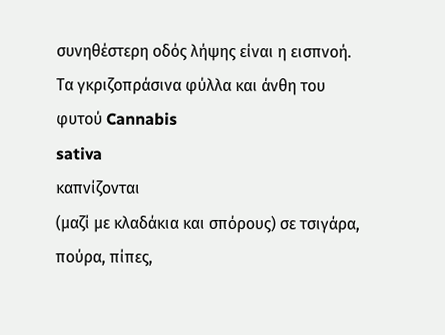συνηθέστερη οδός λήψης είναι η εισπνοή.
Τα γκριζοπράσινα φύλλα και άνθη του
φυτού Cannabis
sativa
καπνίζονται
(μαζί με κλαδάκια και σπόρους) σε τσιγάρα,
πούρα, πίπες,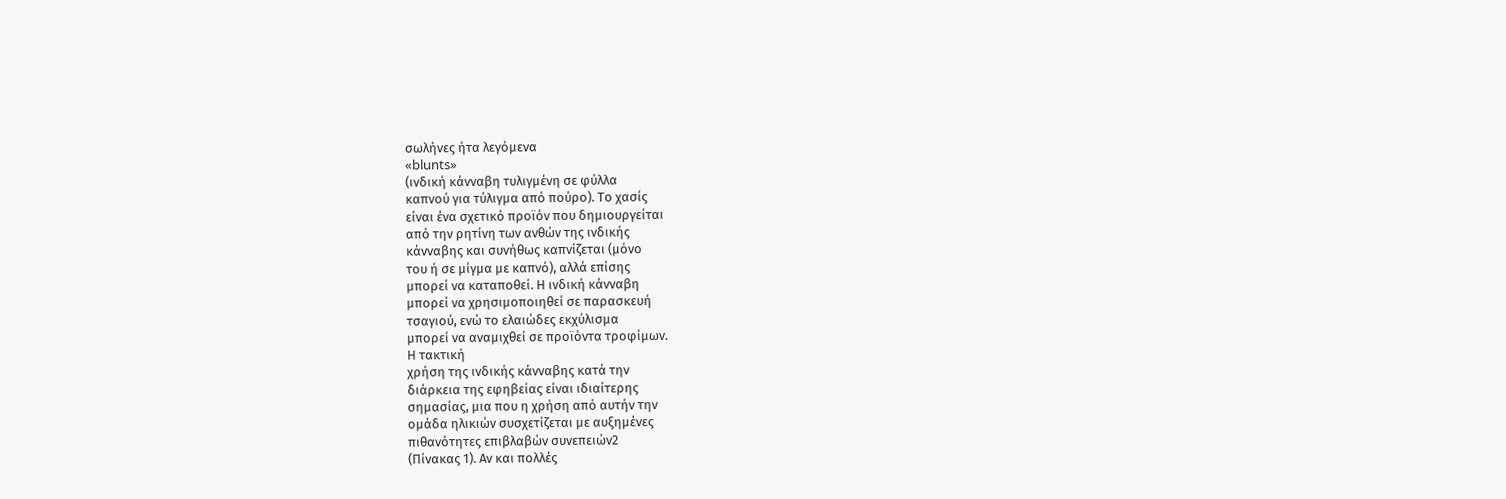σωλήνες ήτα λεγόμενα
«blunts»
(ινδική κάνναβη τυλιγμένη σε φύλλα
καπνού για τύλιγμα από πούρο). Το χασίς
είναι ένα σχετικό προϊόν που δημιουργείται
από την ρητίνη των ανθών της ινδικής
κάνναβης και συνήθως καπνίζεται (μόνο
του ή σε μίγμα με καπνό), αλλά επίσης
μπορεί να καταποθεί. Η ινδική κάνναβη
μπορεί να χρησιμοποιηθεί σε παρασκευή
τσαγιού, ενώ το ελαιώδες εκχύλισμα
μπορεί να αναμιχθεί σε προϊόντα τροφίμων.
Η τακτική
χρήση της ινδικής κάνναβης κατά την
διάρκεια της εφηβείας είναι ιδιαίτερης
σημασίας, μια που η χρήση από αυτήν την
ομάδα ηλικιών συσχετίζεται με αυξημένες
πιθανότητες επιβλαβών συνεπειών2
(Πίνακας 1). Αν και πολλές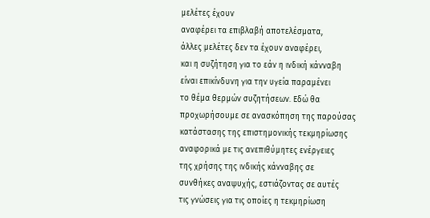μελέτες έχουν
αναφέρει τα επιβλαβή αποτελέσματα,
άλλες μελέτες δεν τα έχουν αναφέρει,
και η συζήτηση για το εάν η ινδική κάνναβη
είναι επικίνδυνη για την υγεία παραμένει
το θέμα θερμών συζητήσεων. Εδώ θα
προχωρήσουμε σε ανασκόπηση της παρούσας
κατάστασης της επιστημονικής τεκμηρίωσης
αναφορικά με τις ανεπιθύμητες ενέργειες
της χρήσης της ινδικής κάνναβης σε
συνθήκες αναψυχής, εστιάζοντας σε αυτές
τις γνώσεις για τις οποίες η τεκμηρίωση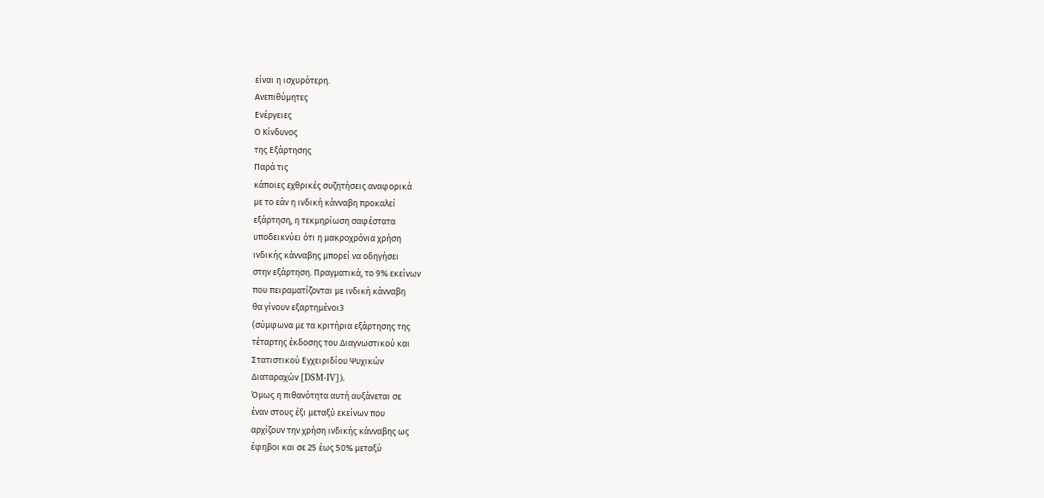είναι η ισχυρότερη.
Ανεπιθύμητες
Ενέργειες
Ο Κίνδυνος
της Εξάρτησης
Παρά τις
κάποιες εχθρικές συζητήσεις αναφορικά
με το εάν η ινδική κάνναβη προκαλεί
εξάρτηση, η τεκμηρίωση σαφέστατα
υποδεικνύει ότι η μακροχρόνια χρήση
ινδικής κάνναβης μπορεί να οδηγήσει
στην εξάρτηση. Πραγματικά, το 9% εκείνων
που πειραματίζονται με ινδική κάνναβη
θα γίνουν εξαρτημένοι3
(σύμφωνα με τα κριτήρια εξάρτησης της
τέταρτης έκδοσης του Διαγνωστικού και
Στατιστικού Εγχειριδίου Ψυχικών
Διαταραχών [DSM-IV]).
Όμως η πιθανότητα αυτή αυξάνεται σε
έναν στους έξι μεταξύ εκείνων που
αρχίζουν την χρήση ινδικής κάνναβης ως
έφηβοι και σε 25 έως 50% μεταξύ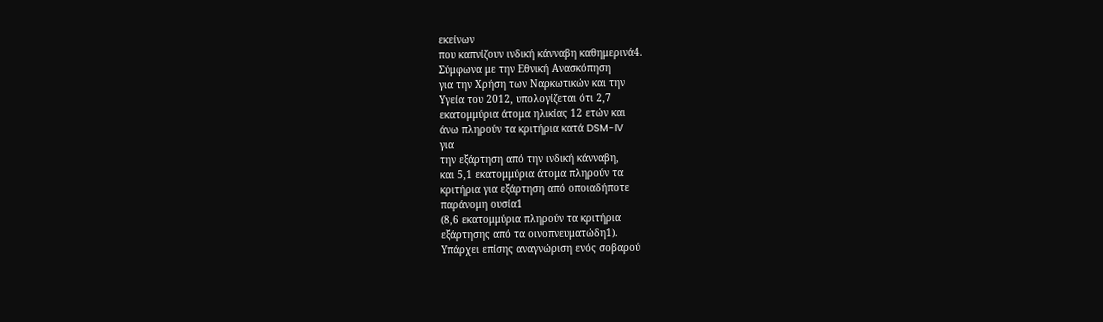εκείνων
που καπνίζουν ινδική κάνναβη καθημερινά4.
Σύμφωνα με την Εθνική Ανασκόπηση
για την Χρήση των Ναρκωτικών και την
Υγεία του 2012, υπολογίζεται ότι 2,7
εκατομμύρια άτομα ηλικίας 12 ετών και
άνω πληρούν τα κριτήρια κατά DSM-IV
για
την εξάρτηση από την ινδική κάνναβη,
και 5,1 εκατομμύρια άτομα πληρούν τα
κριτήρια για εξάρτηση από οποιαδήποτε
παράνομη ουσία1
(8,6 εκατομμύρια πληρούν τα κριτήρια
εξάρτησης από τα οινοπνευματώδη1).
Υπάρχει επίσης αναγνώριση ενός σοβαρού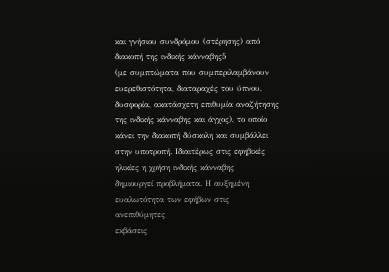και γνήσιου συνδρόμου (στέρησης) από
διακοπή της ινδικής κάνναβης5
(με συμπτώματα που συμπεριλαμβάνουν
ευερεθιστότητα, διαταραχές του ύπνου,
δυσφορία, ακατάσχετη επιθυμία αναζήτησης
της ινδικής κάνναβης και άγχος), το οποίο
κάνει την διακοπή δύσκολη και συμβάλλει
στην υποτροπή. Ιδιαιτέρως στις εφηβικές
ηλικίες η χρήση ινδικής κάνναβης
δημιουργεί προβλήματα. Η αυξημένη
ευαλωτότητα των εφήβων στις ανεπιθύμητες
εκβάσεις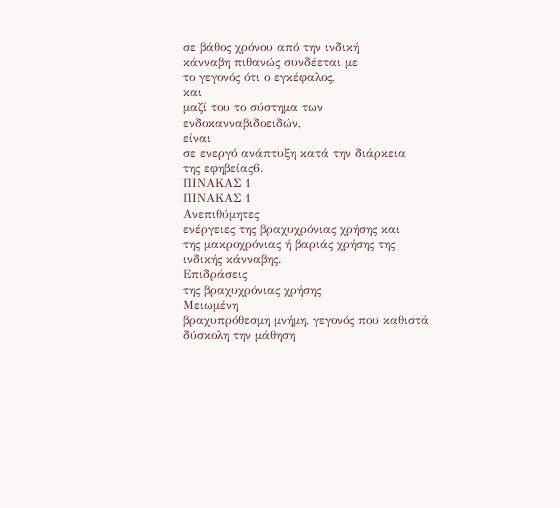σε βάθος χρόνου από την ινδική
κάνναβη πιθανώς συνδέεται με
το γεγονός ότι ο εγκέφαλος,
και
μαζί του το σύστημα των ενδοκανναβιδοειδών,
είναι
σε ενεργό ανάπτυξη κατά την διάρκεια
της εφηβείας6.
ΠΙΝΑΚΑΣ 1
ΠΙΝΑΚΑΣ 1
Ανεπιθύμητες
ενέργειες της βραχυχρόνιας χρήσης και
της μακροχρόνιας ή βαριάς χρήσης της
ινδικής κάνναβης.
Επιδράσεις
της βραχυχρόνιας χρήσης
Μειωμένη
βραχυπρόθεσμη μνήμη, γεγονός που καθιστά
δύσκολη την μάθηση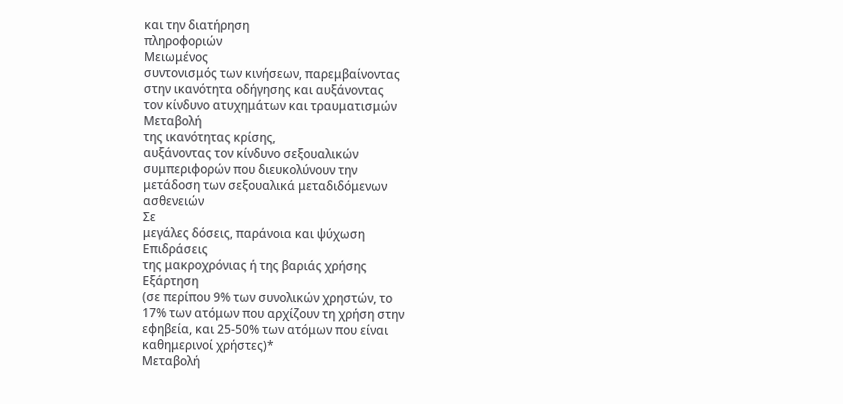και την διατήρηση
πληροφοριών
Μειωμένος
συντονισμός των κινήσεων, παρεμβαίνοντας
στην ικανότητα οδήγησης και αυξάνοντας
τον κίνδυνο ατυχημάτων και τραυματισμών
Μεταβολή
της ικανότητας κρίσης,
αυξάνοντας τον κίνδυνο σεξουαλικών
συμπεριφορών που διευκολύνουν την
μετάδοση των σεξουαλικά μεταδιδόμενων
ασθενειών
Σε
μεγάλες δόσεις, παράνοια και ψύχωση
Επιδράσεις
της μακροχρόνιας ή της βαριάς χρήσης
Εξάρτηση
(σε περίπου 9% των συνολικών χρηστών, το
17% των ατόμων που αρχίζουν τη χρήση στην
εφηβεία, και 25-50% των ατόμων που είναι
καθημερινοί χρήστες)*
Μεταβολή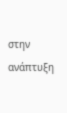στην
ανάπτυξη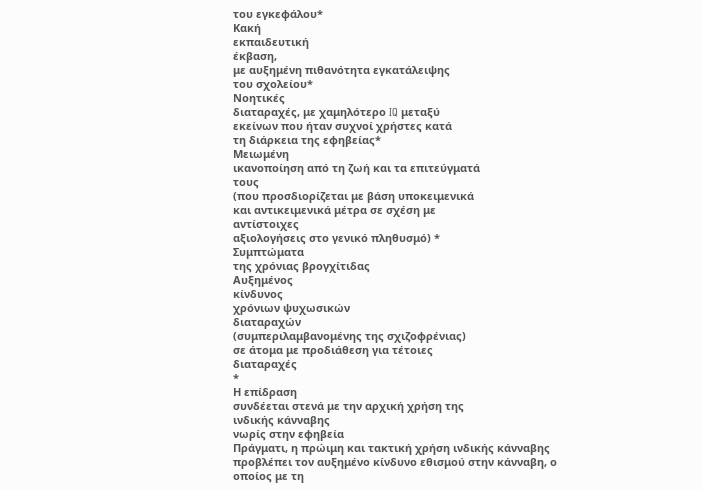του εγκεφάλου*
Κακή
εκπαιδευτική
έκβαση,
με αυξημένη πιθανότητα εγκατάλειψης
του σχολείου*
Νοητικές
διαταραχές, με χαμηλότερο IQ μεταξύ
εκείνων που ήταν συχνοί χρήστες κατά
τη διάρκεια της εφηβείας*
Μειωμένη
ικανοποίηση από τη ζωή και τα επιτεύγματά
τους
(που προσδιορίζεται με βάση υποκειμενικά
και αντικειμενικά μέτρα σε σχέση με
αντίστοιχες
αξιολογήσεις στο γενικό πληθυσμό) *
Συμπτώματα
της χρόνιας βρογχίτιδας
Αυξημένος
κίνδυνος
χρόνιων ψυχωσικών
διαταραχών
(συμπεριλαμβανομένης της σχιζοφρένιας)
σε άτομα με προδιάθεση για τέτοιες
διαταραχές
*
Η επίδραση
συνδέεται στενά με την αρχική χρήση της
ινδικής κάνναβης
νωρίς στην εφηβεία
Πράγματι, η πρώιμη και τακτική χρήση ινδικής κάνναβης προβλέπει τον αυξημένο κίνδυνο εθισμού στην κάνναβη, ο οποίος με τη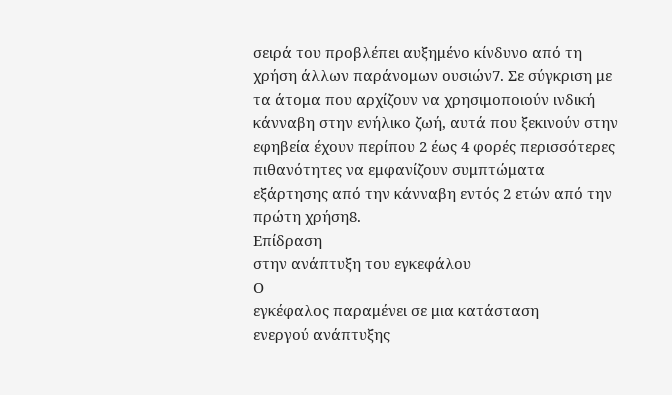σειρά του προβλέπει αυξημένο κίνδυνο από τη χρήση άλλων παράνομων ουσιών7. Σε σύγκριση με τα άτομα που αρχίζουν να χρησιμοποιούν ινδική κάνναβη στην ενήλικο ζωή, αυτά που ξεκινούν στην εφηβεία έχουν περίπου 2 έως 4 φορές περισσότερες πιθανότητες να εμφανίζουν συμπτώματα εξάρτησης από την κάνναβη εντός 2 ετών από την πρώτη χρήση8.
Επίδραση
στην ανάπτυξη του εγκεφάλου
Ο
εγκέφαλος παραμένει σε μια κατάσταση
ενεργού ανάπτυξης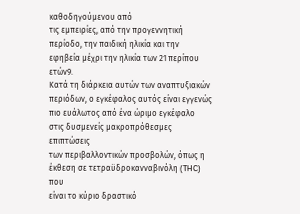καθοδηγούμενου από
τις εμπειρίες, από την προγεννητική
περίοδο, την παιδική ηλικία και την
εφηβεία μέχρι την ηλικία των 21 περίπου
ετών9.
Κατά τη διάρκεια αυτών των αναπτυξιακών
περιόδων, ο εγκέφαλος αυτός είναι εγγενώς
πιο ευάλωτος από ένα ώριμο εγκέφαλο
στις δυσμενείς μακροπρόθεσμες επιπτώσεις
των περιβαλλοντικών προσβολών, όπως η
έκθεση σε τετραϋδροκανναβινόλη (THC) που
είναι το κύριο δραστικό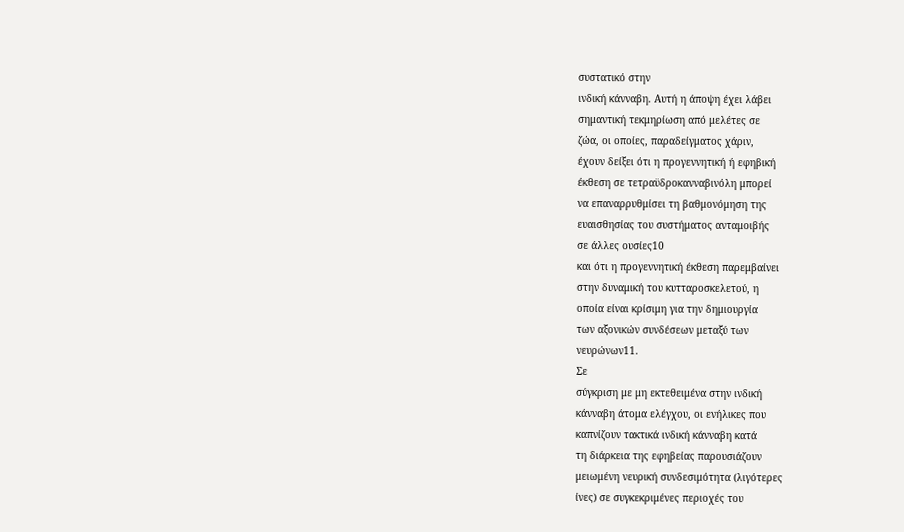συστατικό στην
ινδική κάνναβη. Αυτή η άποψη έχει λάβει
σημαντική τεκμηρίωση από μελέτες σε
ζώα, οι οποίες, παραδείγματος χάριν,
έχουν δείξει ότι η προγεννητική ή εφηβική
έκθεση σε τετραϋδροκανναβινόλη μπορεί
να επαναρρυθμίσει τη βαθμονόμηση της
ευαισθησίας του συστήματος ανταμοιβής
σε άλλες ουσίες10
και ότι η προγεννητική έκθεση παρεμβαίνει
στην δυναμική του κυτταροσκελετού, η
οποία είναι κρίσιμη για την δημιουργία
των αξονικών συνδέσεων μεταξύ των
νευρώνων11.
Σε
σύγκριση με μη εκτεθειμένα στην ινδική
κάνναβη άτομα ελέγχου, οι ενήλικες που
καπνίζουν τακτικά ινδική κάνναβη κατά
τη διάρκεια της εφηβείας παρουσιάζουν
μειωμένη νευρική συνδεσιμότητα (λιγότερες
ίνες) σε συγκεκριμένες περιοχές του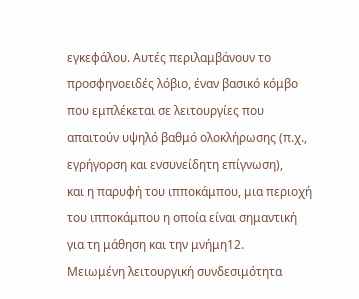εγκεφάλου. Αυτές περιλαμβάνουν το
προσφηνοειδές λόβιο, έναν βασικό κόμβο
που εμπλέκεται σε λειτουργίες που
απαιτούν υψηλό βαθμό ολοκλήρωσης (π.χ.,
εγρήγορση και ενσυνείδητη επίγνωση),
και η παρυφή του ιπποκάμπου, μια περιοχή
του ιπποκάμπου η οποία είναι σημαντική
για τη μάθηση και την μνήμη12.
Μειωμένη λειτουργική συνδεσιμότητα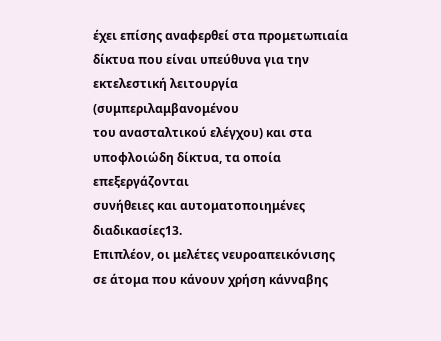έχει επίσης αναφερθεί στα προμετωπιαία
δίκτυα που είναι υπεύθυνα για την
εκτελεστική λειτουργία (συμπεριλαμβανομένου
του ανασταλτικού ελέγχου) και στα
υποφλοιώδη δίκτυα, τα οποία επεξεργάζονται
συνήθειες και αυτοματοποιημένες
διαδικασίες13.
Επιπλέον, οι μελέτες νευροαπεικόνισης
σε άτομα που κάνουν χρήση κάνναβης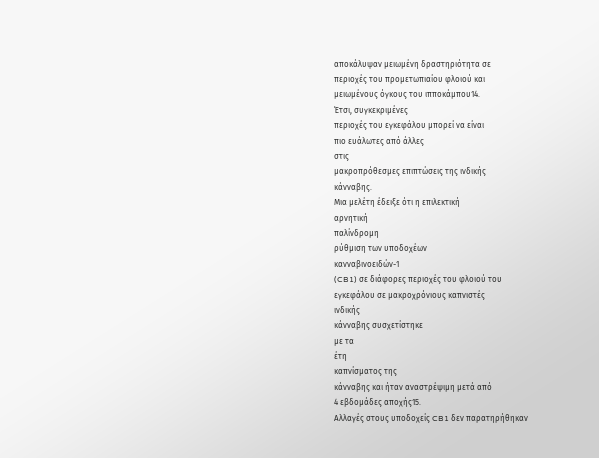αποκάλυψαν μειωμένη δραστηριότητα σε
περιοχές του προμετωπιαίου φλοιού και
μειωμένους όγκους του ιπποκάμπου14.
Έτσι, συγκεκριμένες
περιοχές του εγκεφάλου μπορεί να είναι
πιο ευάλωτες από άλλες
στις
μακροπρόθεσμες επιπτώσεις της ινδικής
κάνναβης.
Μια μελέτη έδειξε ότι η επιλεκτική
αρνητική
παλίνδρομη
ρύθμιση των υποδοχέων
κανναβινοειδών-1
(CB1) σε διάφορες περιοχές του φλοιού του
εγκεφάλου σε μακροχρόνιους καπνιστές
ινδικής
κάνναβης συσχετίστηκε
με τα
έτη
καπνίσματος της
κάνναβης και ήταν αναστρέψιμη μετά από
4 εβδομάδες αποχής15.
Αλλαγές στους υποδοχείς CB1 δεν παρατηρήθηκαν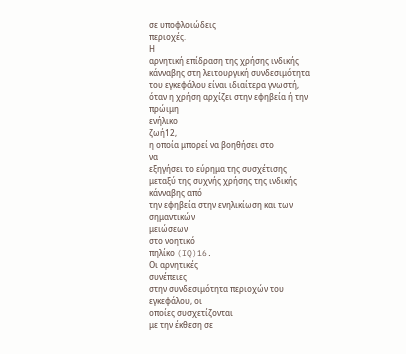σε υποφλοιώδεις
περιοχές.
Η
αρνητική επίδραση της χρήσης ινδικής
κάνναβης στη λειτουργική συνδεσιμότητα
του εγκεφάλου είναι ιδιαίτερα γνωστή,
όταν η χρήση αρχίζει στην εφηβεία ή την
πρώιμη
ενήλικο
ζωή12,
η οποία μπορεί να βοηθήσει στο
να
εξηγήσει το εύρημα της συσχέτισης
μεταξύ της συχνής χρήσης της ινδικής
κάνναβης από
την εφηβεία στην ενηλικίωση και των
σημαντικών
μειώσεων
στο νοητικό
πηλίκο (IQ)16.
Οι αρνητικές
συνέπειες
στην συνδεσιμότητα περιοχών του
εγκεφάλου, οι
οποίες συσχετίζονται
με την έκθεση σε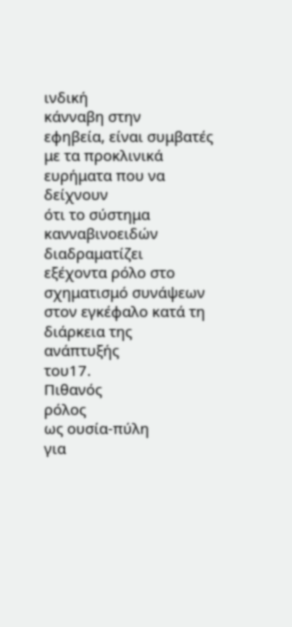ινδική
κάνναβη στην
εφηβεία, είναι συμβατές
με τα προκλινικά ευρήματα που να δείχνουν
ότι το σύστημα κανναβινοειδών διαδραματίζει
εξέχοντα ρόλο στο σχηματισμό συνάψεων
στον εγκέφαλο κατά τη διάρκεια της
ανάπτυξής
του17.
Πιθανός
ρόλος
ως ουσία-πύλη
για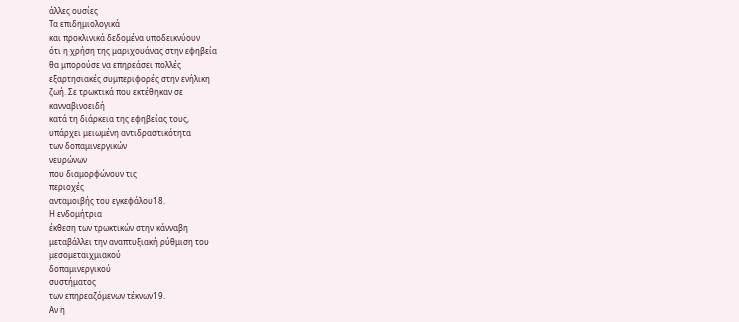άλλες ουσίες
Τα επιδημιολογικά
και προκλινικά δεδομένα υποδεικνύουν
ότι η χρήση της μαριχουάνας στην εφηβεία
θα μπορούσε να επηρεάσει πολλές
εξαρτησιακές συμπεριφορές στην ενήλικη
ζωή. Σε τρωκτικά που εκτέθηκαν σε
κανναβινοειδή
κατά τη διάρκεια της εφηβείας τους,
υπάρχει μειωμένη αντιδραστικότητα
των δοπαμινεργικών
νευρώνων
που διαμορφώνουν τις
περιοχές
ανταμοιβής του εγκεφάλου18.
Η ενδομήτρια
έκθεση των τρωκτικών στην κάνναβη
μεταβάλλει την αναπτυξιακή ρύθμιση του
μεσομεταιχμιακού
δοπαμινεργικού
συστήματος
των επηρεαζόμενων τέκνων19.
Αν η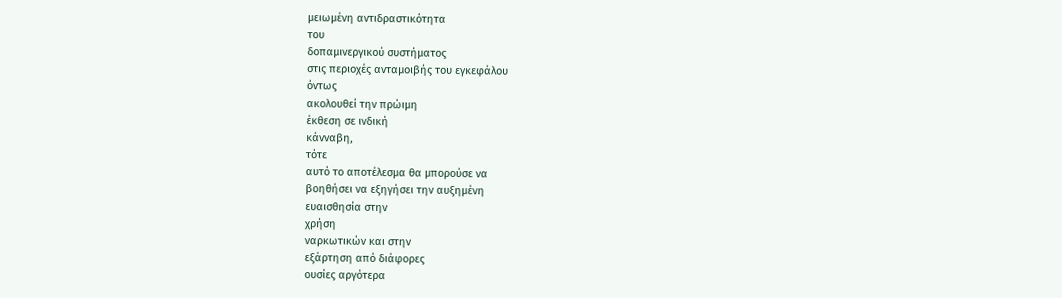μειωμένη αντιδραστικότητα
του
δοπαμινεργικού συστήματος
στις περιοχές ανταμοιβής του εγκεφάλου
όντως
ακολουθεί την πρώιμη
έκθεση σε ινδική
κάνναβη,
τότε
αυτό το αποτέλεσμα θα μπορούσε να
βοηθήσει να εξηγήσει την αυξημένη
ευαισθησία στην
χρήση
ναρκωτικών και στην
εξάρτηση από διάφορες
ουσίες αργότερα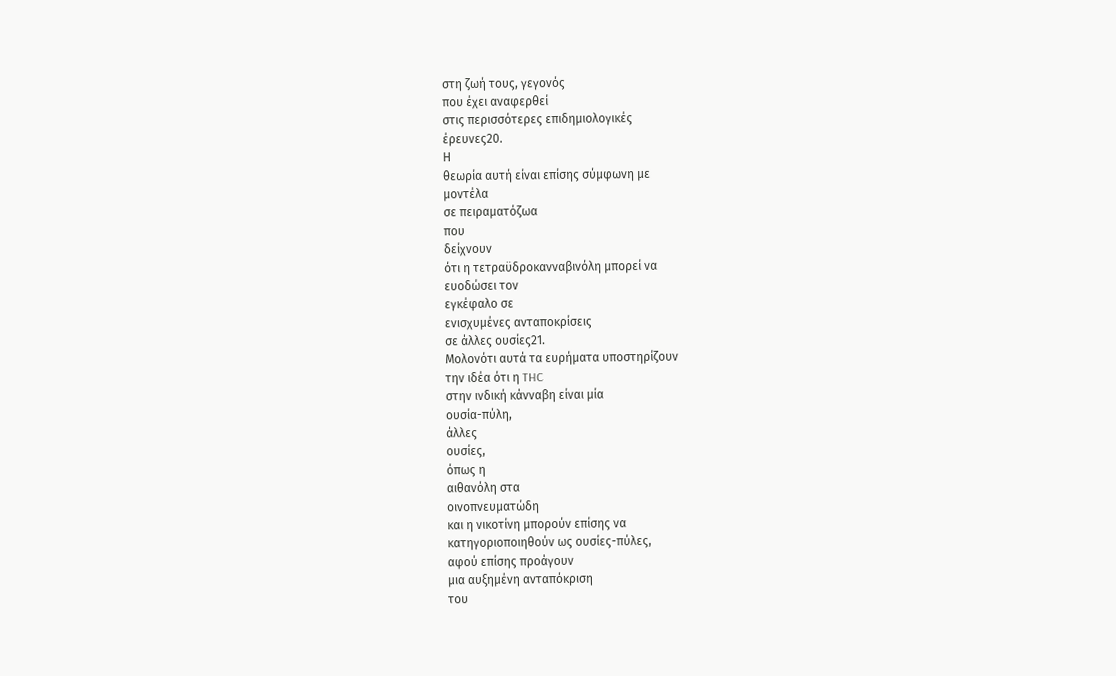στη ζωή τους, γεγονός
που έχει αναφερθεί
στις περισσότερες επιδημιολογικές
έρευνες20.
Η
θεωρία αυτή είναι επίσης σύμφωνη με
μοντέλα
σε πειραματόζωα
που
δείχνουν
ότι η τετραϋδροκανναβινόλη μπορεί να
ευοδώσει τον
εγκέφαλο σε
ενισχυμένες ανταποκρίσεις
σε άλλες ουσίες21.
Μολονότι αυτά τα ευρήματα υποστηρίζουν
την ιδέα ότι η THC
στην ινδική κάνναβη είναι μία
ουσία-πύλη,
άλλες
ουσίες,
όπως η
αιθανόλη στα
οινοπνευματώδη
και η νικοτίνη μπορούν επίσης να
κατηγοριοποιηθούν ως ουσίες-πύλες,
αφού επίσης προάγουν
μια αυξημένη ανταπόκριση
του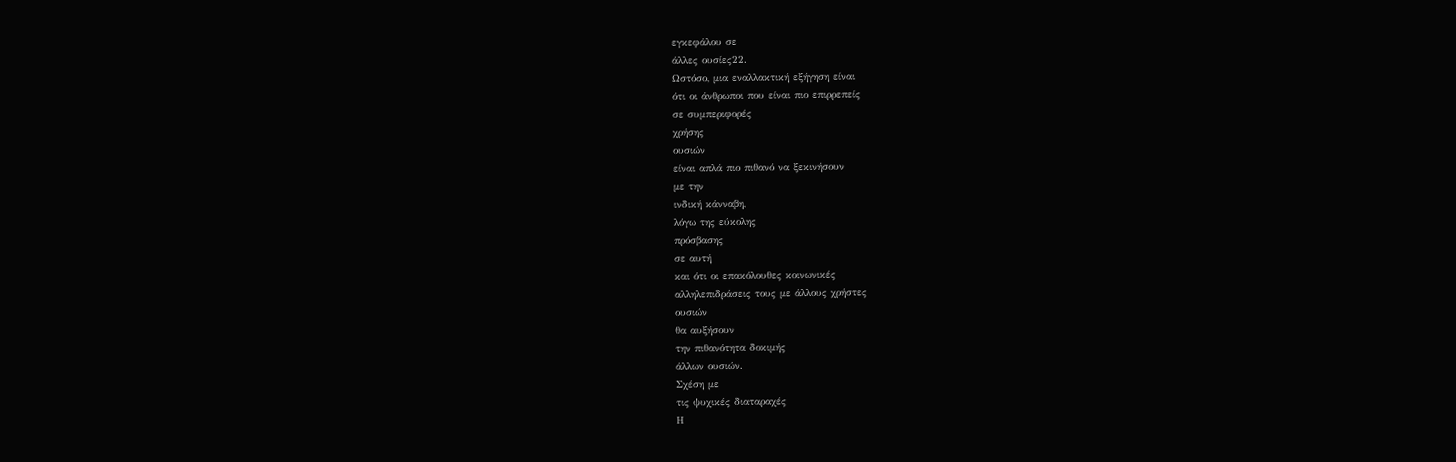εγκεφάλου σε
άλλες ουσίες22.
Ωστόσο, μια εναλλακτική εξήγηση είναι
ότι οι άνθρωποι που είναι πιο επιρρεπείς
σε συμπεριφορές
χρήσης
ουσιών
είναι απλά πιο πιθανό να ξεκινήσουν
με την
ινδική κάνναβη,
λόγω της εύκολης
πρόσβασης
σε αυτή
και ότι οι επακόλουθες κοινωνικές
αλληλεπιδράσεις τους με άλλους χρήστες
ουσιών
θα αυξήσουν
την πιθανότητα δοκιμής
άλλων ουσιών.
Σχέση με
τις ψυχικές διαταραχές
Η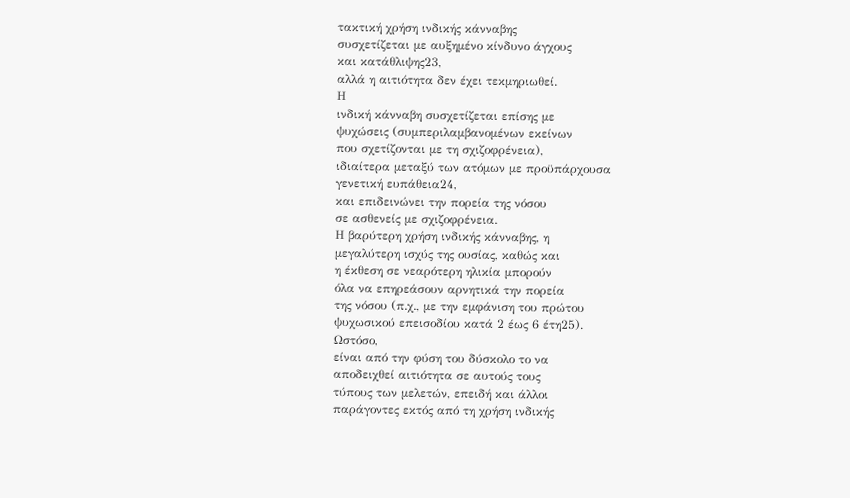τακτική χρήση ινδικής κάνναβης
συσχετίζεται με αυξημένο κίνδυνο άγχους
και κατάθλιψης23,
αλλά η αιτιότητα δεν έχει τεκμηριωθεί.
Η
ινδική κάνναβη συσχετίζεται επίσης με
ψυχώσεις (συμπεριλαμβανομένων εκείνων
που σχετίζονται με τη σχιζοφρένεια),
ιδιαίτερα μεταξύ των ατόμων με προϋπάρχουσα
γενετική ευπάθεια24,
και επιδεινώνει την πορεία της νόσου
σε ασθενείς με σχιζοφρένεια.
Η βαρύτερη χρήση ινδικής κάνναβης, η
μεγαλύτερη ισχύς της ουσίας, καθώς και
η έκθεση σε νεαρότερη ηλικία μπορούν
όλα να επηρεάσουν αρνητικά την πορεία
της νόσου (π.χ., με την εμφάνιση του πρώτου
ψυχωσικού επεισοδίου κατά 2 έως 6 έτη25).
Ωστόσο,
είναι από την φύση του δύσκολο το να
αποδειχθεί αιτιότητα σε αυτούς τους
τύπους των μελετών, επειδή και άλλοι
παράγοντες εκτός από τη χρήση ινδικής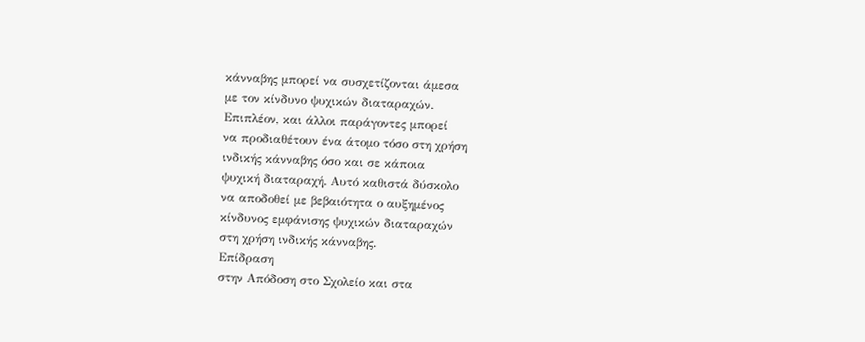κάνναβης μπορεί να συσχετίζονται άμεσα
με τον κίνδυνο ψυχικών διαταραχών.
Επιπλέον, και άλλοι παράγοντες μπορεί
να προδιαθέτουν ένα άτομο τόσο στη χρήση
ινδικής κάνναβης όσο και σε κάποια
ψυχική διαταραχή. Αυτό καθιστά δύσκολο
να αποδοθεί με βεβαιότητα ο αυξημένος
κίνδυνος εμφάνισης ψυχικών διαταραχών
στη χρήση ινδικής κάνναβης.
Επίδραση
στην Απόδοση στο Σχολείο και στα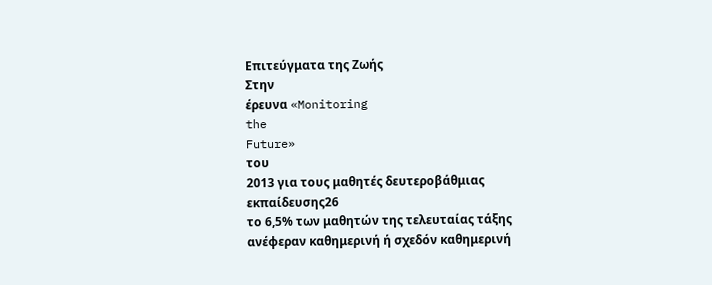Επιτεύγματα της Ζωής
Στην
έρευνα «Monitoring
the
Future»
του
2013 για τους μαθητές δευτεροβάθμιας
εκπαίδευσης26
το 6,5% των μαθητών της τελευταίας τάξης
ανέφεραν καθημερινή ή σχεδόν καθημερινή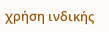χρήση ινδικής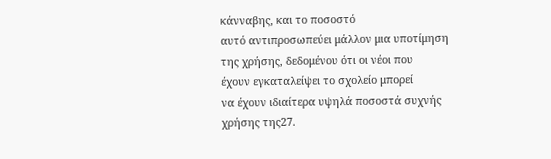κάνναβης, και το ποσοστό
αυτό αντιπροσωπεύει μάλλον μια υποτίμηση
της χρήσης, δεδομένου ότι οι νέοι που
έχουν εγκαταλείψει το σχολείο μπορεί
να έχουν ιδιαίτερα υψηλά ποσοστά συχνής
χρήσης της27.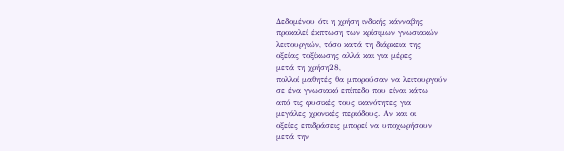Δεδομένου ότι η χρήση ινδικής κάνναβης
προκαλεί έκπτωση των κρίσιμων γνωσιακών
λειτουργιών, τόσο κατά τη διάρκεια της
οξείας τοξίκωσης αλλά και για μέρες
μετά τη χρήση28,
πολλοί μαθητές θα μπορούσαν να λειτουργούν
σε ένα γνωσιακό επίπεδο που είναι κάτω
από τις φυσικές τους ικανότητες για
μεγάλες χρονικές περιόδους. Αν και οι
οξείες επιδράσεις μπορεί να υποχωρήσουν
μετά την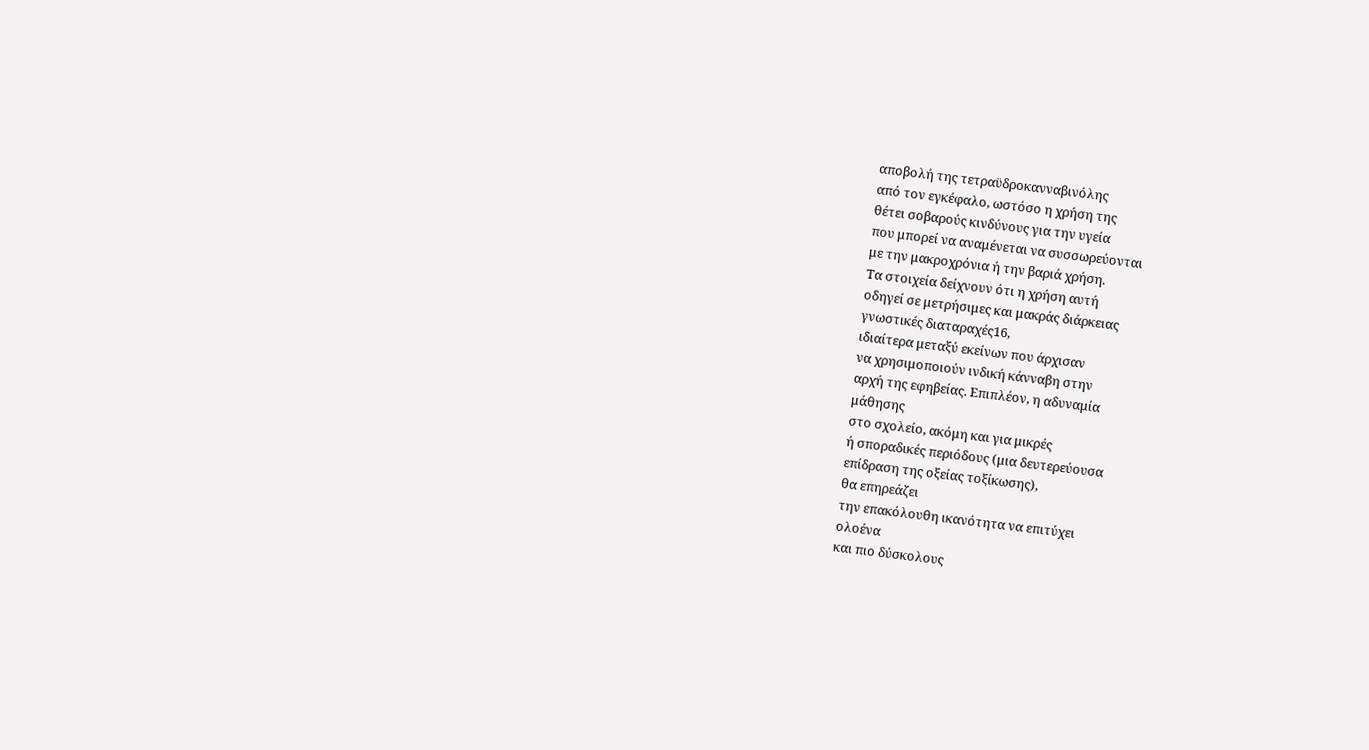αποβολή της τετραϋδροκανναβινόλης
από τον εγκέφαλο, ωστόσο η χρήση της
θέτει σοβαρούς κινδύνους για την υγεία
που μπορεί να αναμένεται να συσσωρεύονται
με την μακροχρόνια ή την βαριά χρήση.
Τα στοιχεία δείχνουν ότι η χρήση αυτή
οδηγεί σε μετρήσιμες και μακράς διάρκειας
γνωστικές διαταραχές16,
ιδιαίτερα μεταξύ εκείνων που άρχισαν
να χρησιμοποιούν ινδική κάνναβη στην
αρχή της εφηβείας. Επιπλέον, η αδυναμία
μάθησης
στο σχολείο, ακόμη και για μικρές
ή σποραδικές περιόδους (μια δευτερεύουσα
επίδραση της οξείας τοξίκωσης),
θα επηρεάζει
την επακόλουθη ικανότητα να επιτύχει
ολοένα
και πιο δύσκολους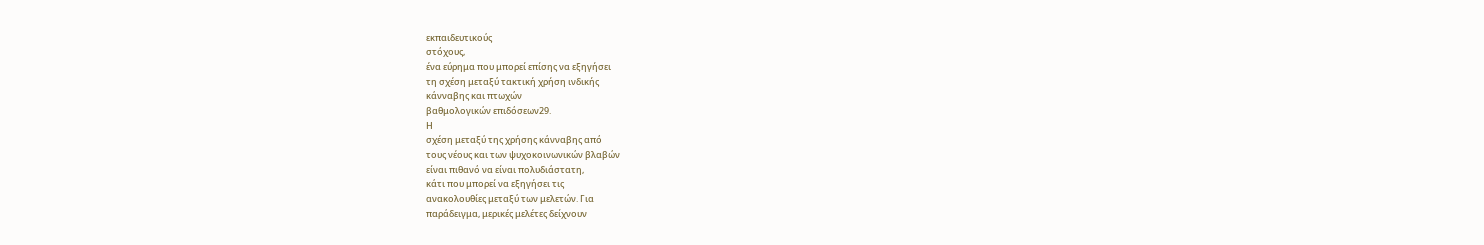εκπαιδευτικούς
στόχους,
ένα εύρημα που μπορεί επίσης να εξηγήσει
τη σχέση μεταξύ τακτική χρήση ινδικής
κάνναβης και πτωχών
βαθμολογικών επιδόσεων29.
Η
σχέση μεταξύ της χρήσης κάνναβης από
τους νέους και των ψυχοκοινωνικών βλαβών
είναι πιθανό να είναι πολυδιάστατη,
κάτι που μπορεί να εξηγήσει τις
ανακολουθίες μεταξύ των μελετών. Για
παράδειγμα, μερικές μελέτες δείχνουν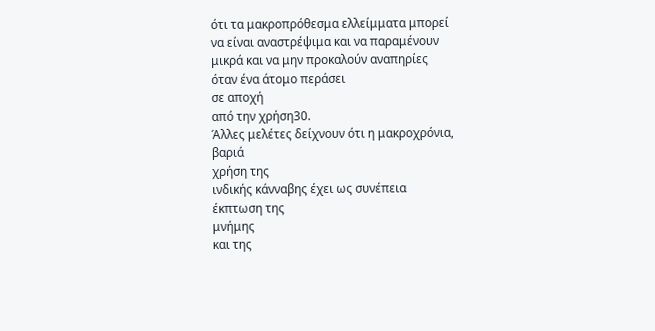ότι τα μακροπρόθεσμα ελλείμματα μπορεί
να είναι αναστρέψιμα και να παραμένουν
μικρά και να μην προκαλούν αναπηρίες
όταν ένα άτομο περάσει
σε αποχή
από την χρήση30.
Άλλες μελέτες δείχνουν ότι η μακροχρόνια,
βαριά
χρήση της
ινδικής κάνναβης έχει ως συνέπεια
έκπτωση της
μνήμης
και της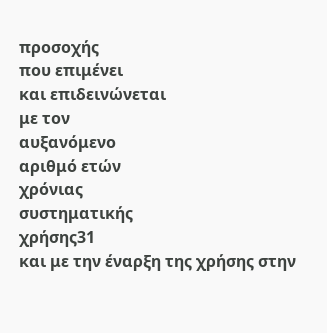προσοχής
που επιμένει
και επιδεινώνεται
με τον
αυξανόμενο
αριθμό ετών
χρόνιας
συστηματικής
χρήσης31
και με την έναρξη της χρήσης στην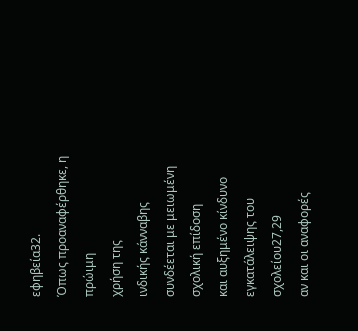εφηβεία32.
Όπως προαναφέρθηκε, η πρώιμη
χρήση της
ινδικής κάνναβης
συνδέεται με μειωμένη σχολική επίδοση
και αυξημένο κίνδυνο εγκατάλειψης του
σχολείου27,29
αν και οι αναφορές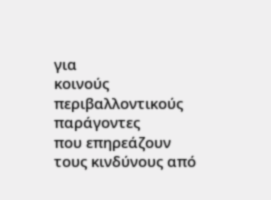για
κοινούς
περιβαλλοντικούς
παράγοντες
που επηρεάζουν
τους κινδύνους από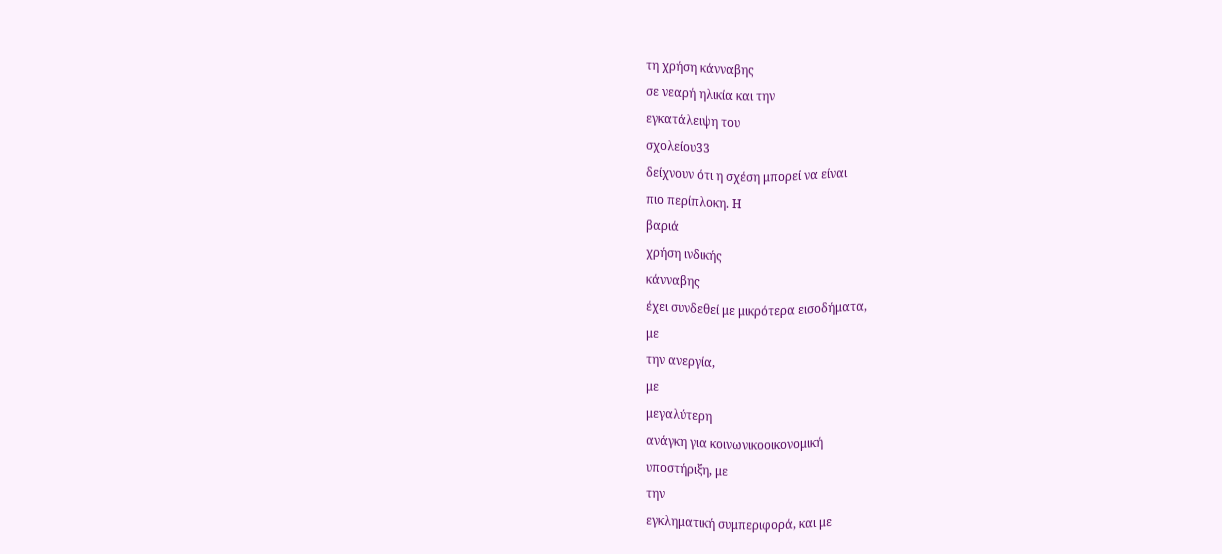τη χρήση κάνναβης
σε νεαρή ηλικία και την
εγκατάλειψη του
σχολείου33
δείχνουν ότι η σχέση μπορεί να είναι
πιο περίπλοκη. Η
βαριά
χρήση ινδικής
κάνναβης
έχει συνδεθεί με μικρότερα εισοδήματα,
με
την ανεργία,
με
μεγαλύτερη
ανάγκη για κοινωνικοοικονομική
υποστήριξη, με
την
εγκληματική συμπεριφορά, και με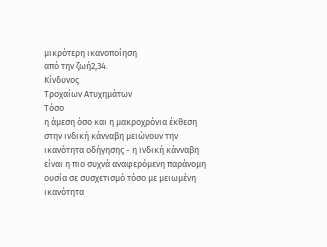μικρότερη ικανοποίηση
από την ζωή2,34.
Κίνδυνος
Τροχαίων Ατυχημάτων
Τόσο
η άμεση όσο και η μακροχρόνια έκθεση
στην ινδική κάνναβη μειώνουν την
ικανότητα οδήγησης - η ινδική κάνναβη
είναι η πιο συχνά αναφερόμενη παράνομη
ουσία σε συσχετισμό τόσο με μειωμένη
ικανότητα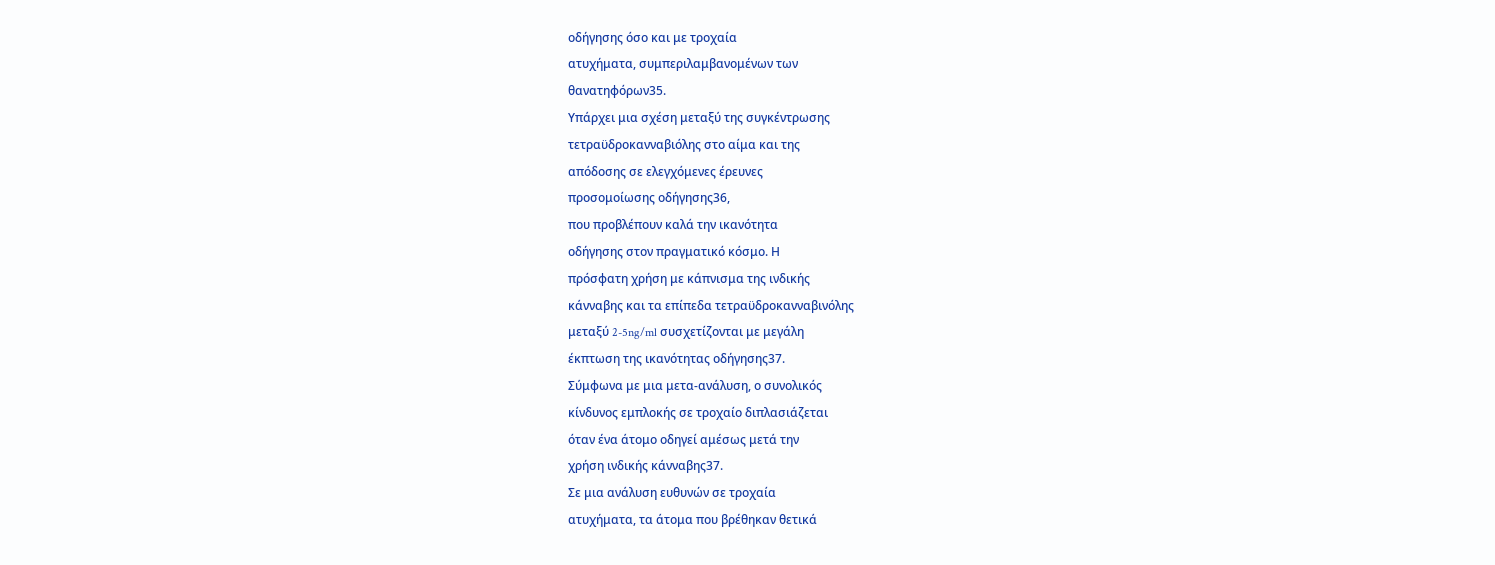οδήγησης όσο και με τροχαία
ατυχήματα, συμπεριλαμβανομένων των
θανατηφόρων35.
Υπάρχει μια σχέση μεταξύ της συγκέντρωσης
τετραϋδροκανναβιόλης στο αίμα και της
απόδοσης σε ελεγχόμενες έρευνες
προσομοίωσης οδήγησης36,
που προβλέπουν καλά την ικανότητα
οδήγησης στον πραγματικό κόσμο. Η
πρόσφατη χρήση με κάπνισμα της ινδικής
κάνναβης και τα επίπεδα τετραϋδροκανναβινόλης
μεταξύ 2-5ng/ml συσχετίζονται με μεγάλη
έκπτωση της ικανότητας οδήγησης37.
Σύμφωνα με μια μετα-ανάλυση, ο συνολικός
κίνδυνος εμπλοκής σε τροχαίο διπλασιάζεται
όταν ένα άτομο οδηγεί αμέσως μετά την
χρήση ινδικής κάνναβης37.
Σε μια ανάλυση ευθυνών σε τροχαία
ατυχήματα, τα άτομα που βρέθηκαν θετικά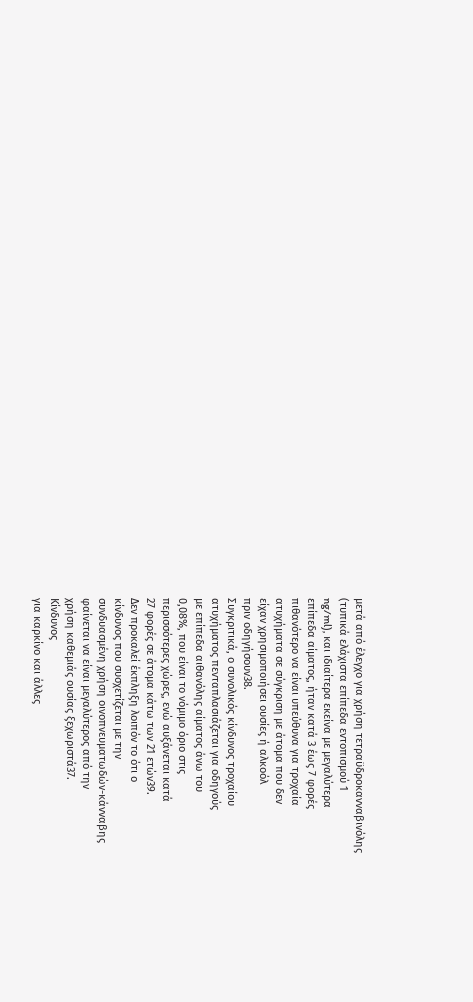μετά από έλεγχο για χρήση τετραϋδροκανναβινόλης
(τυπικά ελάχιστα επίπεδα εντοπισμού 1
ng/ml), και ιδιαίτερα εκείνα με μεγαλύτερα
επίπεδα αίματος, ήταν κατά 3 έως 7 φορές
πιθανότερο να είναι υπεύθυνα για τροχαία
ατυχήματα σε σύγκριση με άτομα που δεν
είχαν χρησιμοποιήσει ουσίες ή αλκοόλ
πριν οδηγήσουν38.
Συγκριτικά, ο συνολικός κίνδυνος τροχαίου
ατυχήματος πενταπλασιάζεται για οδηγούς
με επίπεδα αιθανόλης αίματος άνω του
0,08%, που είναι το νόμιμο όριο στις
περισσότερες χώρες, ενώ αυξάνεται κατά
27 φορές σε άτομα κάτω των 21 ετών39.
Δεν προκαλεί έκπληξη λοιπόν το ότι ο
κίνδυνος που συσχετίζεται με την
συνδυασμένη χρήση οινοπνευματωδών-κάνναβης
φαίνεται να είναι μεγαλύτερος από την
χρήση καθεμιάς ουσίας ξεχωριστά37.
Κίνδυνος
για καρκίνο και άλλες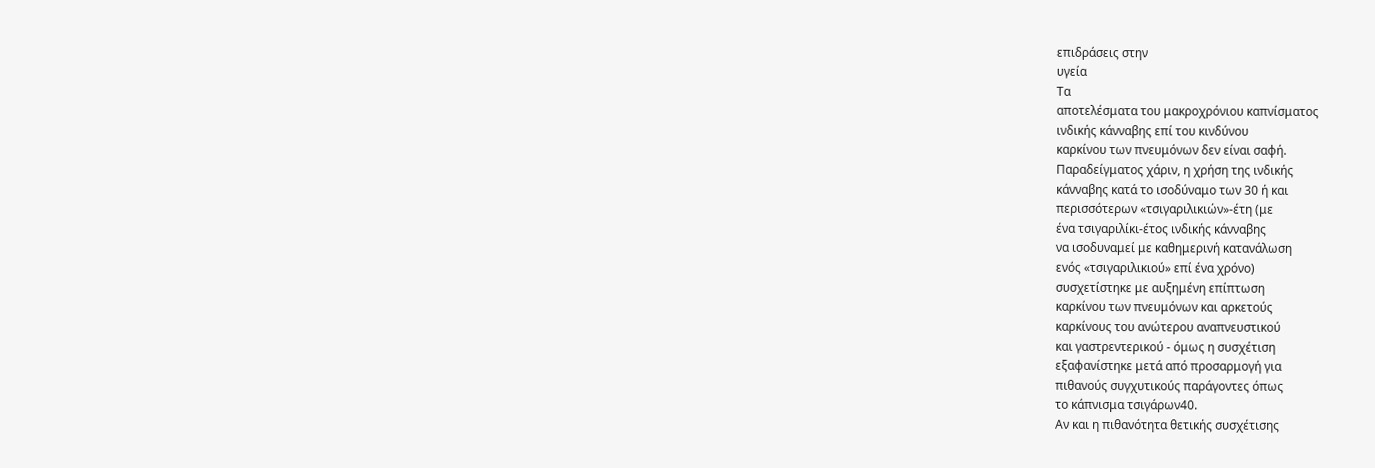επιδράσεις στην
υγεία
Τα
αποτελέσματα του μακροχρόνιου καπνίσματος
ινδικής κάνναβης επί του κινδύνου
καρκίνου των πνευμόνων δεν είναι σαφή.
Παραδείγματος χάριν, η χρήση της ινδικής
κάνναβης κατά το ισοδύναμο των 30 ή και
περισσότερων «τσιγαριλικιών»-έτη (με
ένα τσιγαριλίκι-έτος ινδικής κάνναβης
να ισοδυναμεί με καθημερινή κατανάλωση
ενός «τσιγαριλικιού» επί ένα χρόνο)
συσχετίστηκε με αυξημένη επίπτωση
καρκίνου των πνευμόνων και αρκετούς
καρκίνους του ανώτερου αναπνευστικού
και γαστρεντερικού - όμως η συσχέτιση
εξαφανίστηκε μετά από προσαρμογή για
πιθανούς συγχυτικούς παράγοντες όπως
το κάπνισμα τσιγάρων40.
Αν και η πιθανότητα θετικής συσχέτισης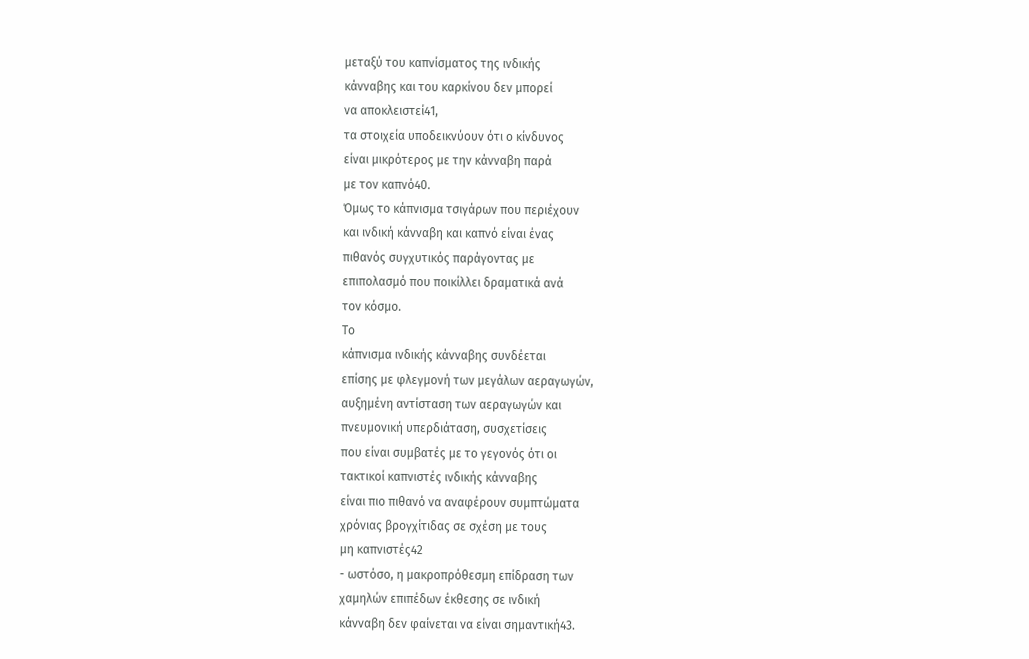μεταξύ του καπνίσματος της ινδικής
κάνναβης και του καρκίνου δεν μπορεί
να αποκλειστεί41,
τα στοιχεία υποδεικνύουν ότι ο κίνδυνος
είναι μικρότερος με την κάνναβη παρά
με τον καπνό40.
Όμως το κάπνισμα τσιγάρων που περιέχουν
και ινδική κάνναβη και καπνό είναι ένας
πιθανός συγχυτικός παράγοντας με
επιπολασμό που ποικίλλει δραματικά ανά
τον κόσμο.
Το
κάπνισμα ινδικής κάνναβης συνδέεται
επίσης με φλεγμονή των μεγάλων αεραγωγών,
αυξημένη αντίσταση των αεραγωγών και
πνευμονική υπερδιάταση, συσχετίσεις
που είναι συμβατές με το γεγονός ότι οι
τακτικοί καπνιστές ινδικής κάνναβης
είναι πιο πιθανό να αναφέρουν συμπτώματα
χρόνιας βρογχίτιδας σε σχέση με τους
μη καπνιστές42
- ωστόσο, η μακροπρόθεσμη επίδραση των
χαμηλών επιπέδων έκθεσης σε ινδική
κάνναβη δεν φαίνεται να είναι σημαντική43.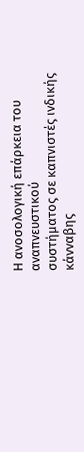Η ανοσολογική επάρκεια του αναπνευστικού
συστήματος σε καπνιστές ινδικής κάνναβης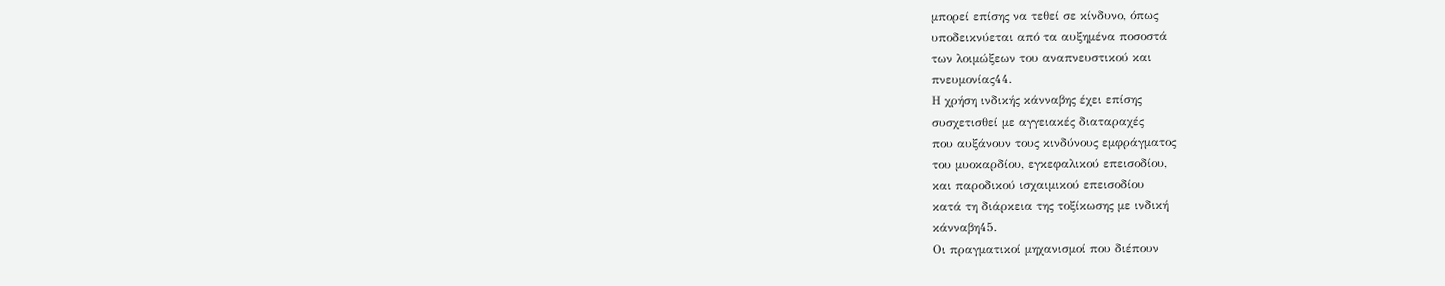μπορεί επίσης να τεθεί σε κίνδυνο, όπως
υποδεικνύεται από τα αυξημένα ποσοστά
των λοιμώξεων του αναπνευστικού και
πνευμονίας44.
Η χρήση ινδικής κάνναβης έχει επίσης
συσχετισθεί με αγγειακές διαταραχές
που αυξάνουν τους κινδύνους εμφράγματος
του μυοκαρδίου, εγκεφαλικού επεισοδίου,
και παροδικού ισχαιμικού επεισοδίου
κατά τη διάρκεια της τοξίκωσης με ινδική
κάνναβη45.
Οι πραγματικοί μηχανισμοί που διέπουν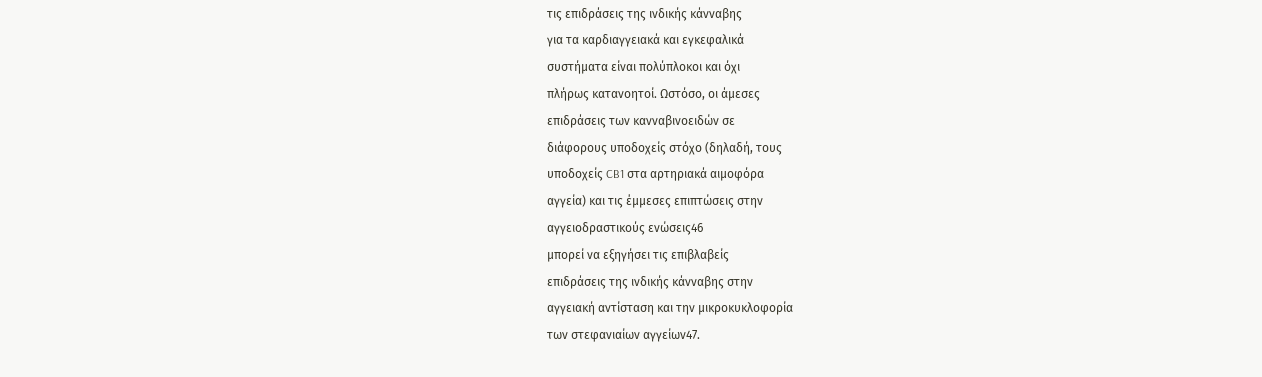τις επιδράσεις της ινδικής κάνναβης
για τα καρδιαγγειακά και εγκεφαλικά
συστήματα είναι πολύπλοκοι και όχι
πλήρως κατανοητοί. Ωστόσο, οι άμεσες
επιδράσεις των κανναβινοειδών σε
διάφορους υποδοχείς στόχο (δηλαδή, τους
υποδοχείς CB1 στα αρτηριακά αιμοφόρα
αγγεία) και τις έμμεσες επιπτώσεις στην
αγγειοδραστικούς ενώσεις46
μπορεί να εξηγήσει τις επιβλαβείς
επιδράσεις της ινδικής κάνναβης στην
αγγειακή αντίσταση και την μικροκυκλοφορία
των στεφανιαίων αγγείων47.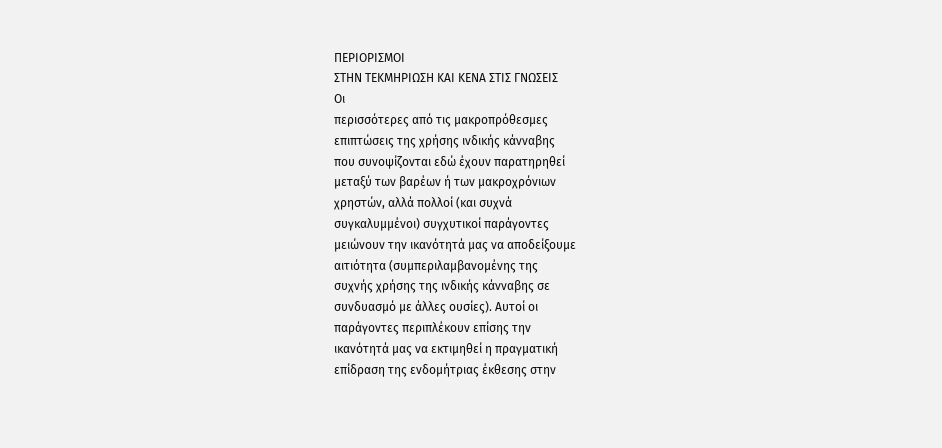ΠΕΡΙΟΡΙΣΜΟΙ
ΣΤΗΝ ΤΕΚΜΗΡΙΩΣΗ ΚΑΙ ΚΕΝΑ ΣΤΙΣ ΓΝΩΣΕΙΣ
Οι
περισσότερες από τις μακροπρόθεσμες
επιπτώσεις της χρήσης ινδικής κάνναβης
που συνοψίζονται εδώ έχουν παρατηρηθεί
μεταξύ των βαρέων ή των μακροχρόνιων
χρηστών, αλλά πολλοί (και συχνά
συγκαλυμμένοι) συγχυτικοί παράγοντες
μειώνουν την ικανότητά μας να αποδείξουμε
αιτιότητα (συμπεριλαμβανομένης της
συχνής χρήσης της ινδικής κάνναβης σε
συνδυασμό με άλλες ουσίες). Αυτοί οι
παράγοντες περιπλέκουν επίσης την
ικανότητά μας να εκτιμηθεί η πραγματική
επίδραση της ενδομήτριας έκθεσης στην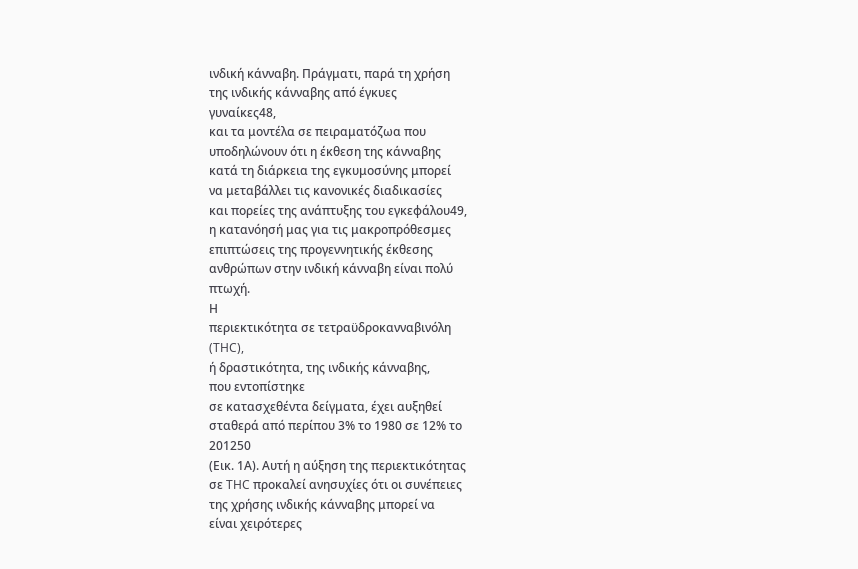ινδική κάνναβη. Πράγματι, παρά τη χρήση
της ινδικής κάνναβης από έγκυες
γυναίκες48,
και τα μοντέλα σε πειραματόζωα που
υποδηλώνουν ότι η έκθεση της κάνναβης
κατά τη διάρκεια της εγκυμοσύνης μπορεί
να μεταβάλλει τις κανονικές διαδικασίες
και πορείες της ανάπτυξης του εγκεφάλου49,
η κατανόησή μας για τις μακροπρόθεσμες
επιπτώσεις της προγεννητικής έκθεσης
ανθρώπων στην ινδική κάνναβη είναι πολύ
πτωχή.
Η
περιεκτικότητα σε τετραϋδροκανναβινόλη
(THC),
ή δραστικότητα, της ινδικής κάνναβης,
που εντοπίστηκε
σε κατασχεθέντα δείγματα, έχει αυξηθεί
σταθερά από περίπου 3% το 1980 σε 12% το
201250
(Εικ. 1Α). Αυτή η αύξηση της περιεκτικότητας
σε THC προκαλεί ανησυχίες ότι οι συνέπειες
της χρήσης ινδικής κάνναβης μπορεί να
είναι χειρότερες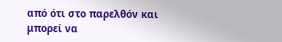από ότι στο παρελθόν και μπορεί να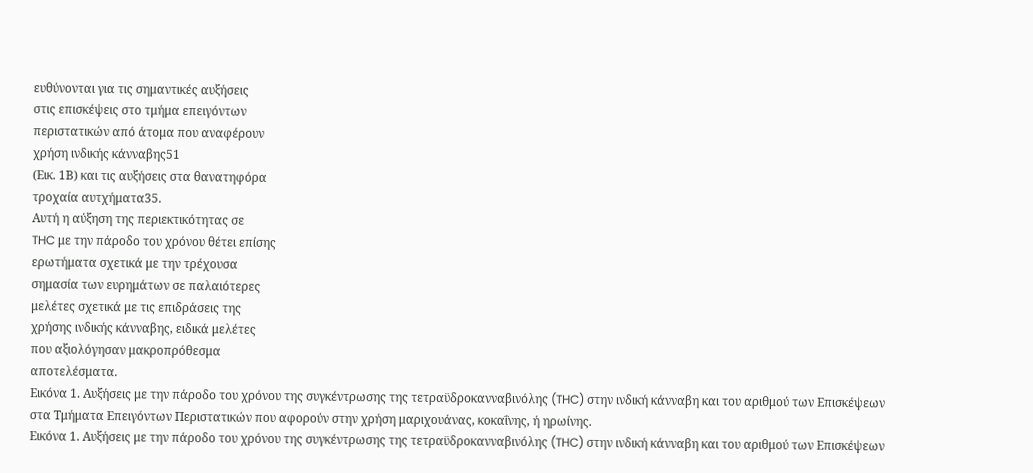ευθύνονται για τις σημαντικές αυξήσεις
στις επισκέψεις στο τμήμα επειγόντων
περιστατικών από άτομα που αναφέρουν
χρήση ινδικής κάνναβης51
(Εικ. 1Β) και τις αυξήσεις στα θανατηφόρα
τροχαία αυτχήματα35.
Αυτή η αύξηση της περιεκτικότητας σε
THC με την πάροδο του χρόνου θέτει επίσης
ερωτήματα σχετικά με την τρέχουσα
σημασία των ευρημάτων σε παλαιότερες
μελέτες σχετικά με τις επιδράσεις της
χρήσης ινδικής κάνναβης, ειδικά μελέτες
που αξιολόγησαν μακροπρόθεσμα
αποτελέσματα.
Εικόνα 1. Αυξήσεις με την πάροδο του χρόνου της συγκέντρωσης της τετραϋδροκανναβινόλης (THC) στην ινδική κάνναβη και του αριθμού των Επισκέψεων στα Τμήματα Επειγόντων Περιστατικών που αφορούν στην χρήση μαριχουάνας, κοκαΐνης, ή ηρωίνης.
Εικόνα 1. Αυξήσεις με την πάροδο του χρόνου της συγκέντρωσης της τετραϋδροκανναβινόλης (THC) στην ινδική κάνναβη και του αριθμού των Επισκέψεων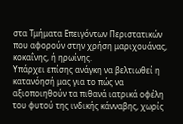στα Τμήματα Επειγόντων Περιστατικών που αφορούν στην χρήση μαριχουάνας, κοκαΐνης, ή ηρωίνης.
Υπάρχει επίσης ανάγκη να βελτιωθεί η κατανόησή μας για το πώς να αξιοποιηθούν τα πιθανά ιατρικά οφέλη του φυτού της ινδικής κάνναβης, χωρίς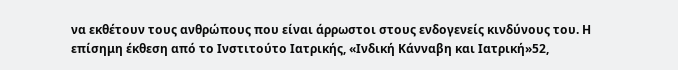να εκθέτουν τους ανθρώπους που είναι άρρωστοι στους ενδογενείς κινδύνους του. Η επίσημη έκθεση από το Ινστιτούτο Ιατρικής, «Ινδική Κάνναβη και Ιατρική»52,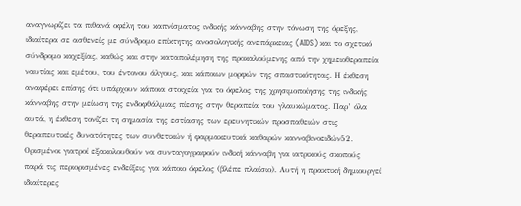αναγνωρίζει τα πιθανά οφέλη του καπνίσματος ινδικής κάνναβης στην τόνωση της όρεξης, ιδιαίτερα σε ασθενείς με σύνδρομο επίκτητης ανοσολογικής ανεπάρκειας (AIDS) και το σχετικό σύνδρομο καχεξίας, καθώς και στην καταπολέμηση της προκαλούμενης από την χημειοθεραπεία ναυτίας και εμέτου, του έντονου άλγους, και κάποιων μορφών της σπαστικότητας. Η έκθεση αναφέρει επίσης ότι υπάρχουν κάποια στοιχεία για το όφελος της χρησιμοποίησης της ινδικής κάνναβης στην μείωση της ενδοφθάλμιας πίεσης στην θεραπεία του γλαυκώματος. Παρ’ όλα αυτά, η έκθεση τονίζει τη σημασία της εστίασης των ερευνητικών προσπαθειών στις θεραπευτικές δυνατότητες των συνθετικών ή φαρμακευτικά καθαρών κανναβινοειδών52. Ορισμένοι γιατροί εξακολουθούν να συνταγογραφούν ινδική κάνναβη για ιατρικούς σκοπούς παρά τις περιορισμένες ενδείξεις για κάποιο όφελος (βλέπε πλαίσιο). Αυτή η πρακτική δημιουργεί ιδιαίτερες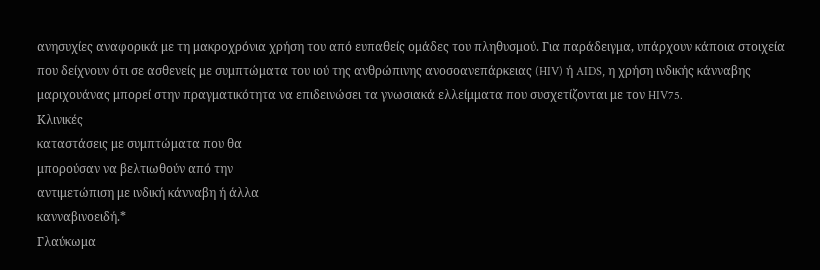ανησυχίες αναφορικά με τη μακροχρόνια χρήση του από ευπαθείς ομάδες του πληθυσμού. Για παράδειγμα, υπάρχουν κάποια στοιχεία που δείχνουν ότι σε ασθενείς με συμπτώματα του ιού της ανθρώπινης ανοσοανεπάρκειας (HIV) ή AIDS, η χρήση ινδικής κάνναβης μαριχουάνας μπορεί στην πραγματικότητα να επιδεινώσει τα γνωσιακά ελλείμματα που συσχετίζονται με τον HIV75.
Κλινικές
καταστάσεις με συμπτώματα που θα
μπορούσαν να βελτιωθούν από την
αντιμετώπιση με ινδική κάνναβη ή άλλα
κανναβινοειδή.*
Γλαύκωμα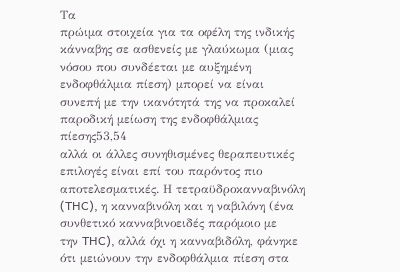Τα
πρώιμα στοιχεία για τα οφέλη της ινδικής
κάνναβης σε ασθενείς με γλαύκωμα (μιας
νόσου που συνδέεται με αυξημένη
ενδοφθάλμια πίεση) μπορεί να είναι
συνεπή με την ικανότητά της να προκαλεί
παροδική μείωση της ενδοφθάλμιας
πίεσης53,54
αλλά οι άλλες συνηθισμένες θεραπευτικές
επιλογές είναι επί του παρόντος πιο
αποτελεσματικές. Η τετραϋδροκανναβινόλη
(THC), η κανναβινόλη και η ναβιλόνη (ένα
συνθετικό κανναβινοειδές παρόμοιο με
την THC), αλλά όχι η κανναβιδόλη, φάνηκε
ότι μειώνουν την ενδοφθάλμια πίεση στα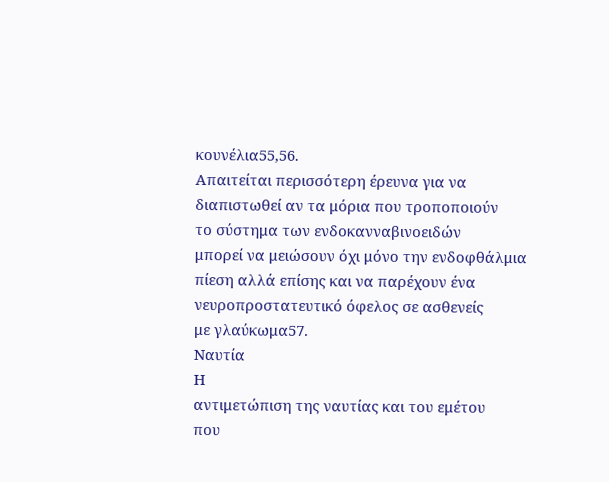κουνέλια55,56.
Απαιτείται περισσότερη έρευνα για να
διαπιστωθεί αν τα μόρια που τροποποιούν
το σύστημα των ενδοκανναβινοειδών
μπορεί να μειώσουν όχι μόνο την ενδοφθάλμια
πίεση αλλά επίσης και να παρέχουν ένα
νευροπροστατευτικό όφελος σε ασθενείς
με γλαύκωμα57.
Ναυτία
Η
αντιμετώπιση της ναυτίας και του εμέτου
που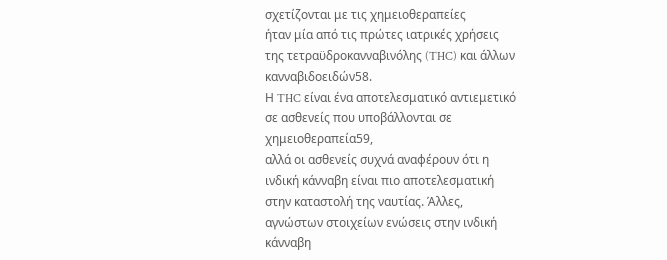σχετίζονται με τις χημειοθεραπείες
ήταν μία από τις πρώτες ιατρικές χρήσεις
της τετραϋδροκανναβινόλης (THC) και άλλων
κανναβιδοειδών58.
Η THC είναι ένα αποτελεσματικό αντιεμετικό
σε ασθενείς που υποβάλλονται σε
χημειοθεραπεία59,
αλλά οι ασθενείς συχνά αναφέρουν ότι η
ινδική κάνναβη είναι πιο αποτελεσματική
στην καταστολή της ναυτίας. Άλλες,
αγνώστων στοιχείων ενώσεις στην ινδική
κάνναβη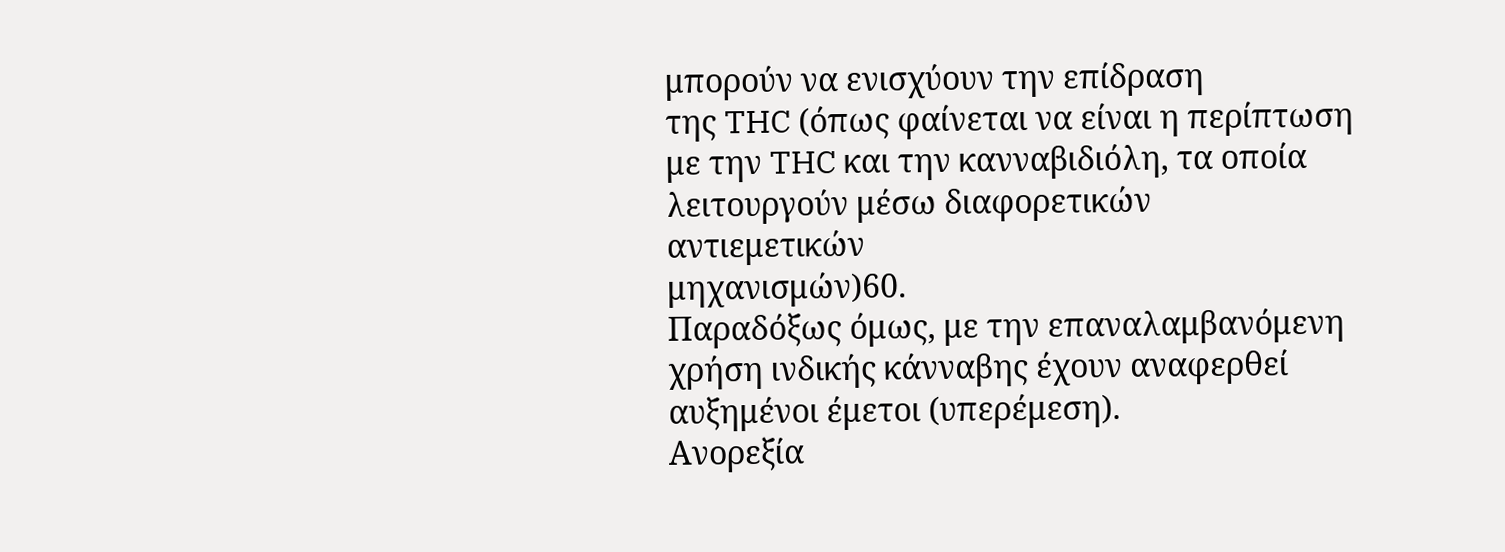μπορούν να ενισχύουν την επίδραση
της THC (όπως φαίνεται να είναι η περίπτωση
με την THC και την κανναβιδιόλη, τα οποία
λειτουργούν μέσω διαφορετικών αντιεμετικών
μηχανισμών)60.
Παραδόξως όμως, με την επαναλαμβανόμενη
χρήση ινδικής κάνναβης έχουν αναφερθεί
αυξημένοι έμετοι (υπερέμεση).
Ανορεξία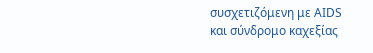συσχετιζόμενη με AIDS
και σύνδρομο καχεξίας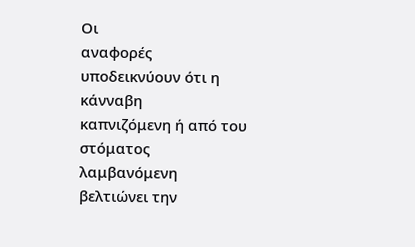Οι
αναφορές υποδεικνύουν ότι η κάνναβη
καπνιζόμενη ή από του στόματος λαμβανόμενη
βελτιώνει την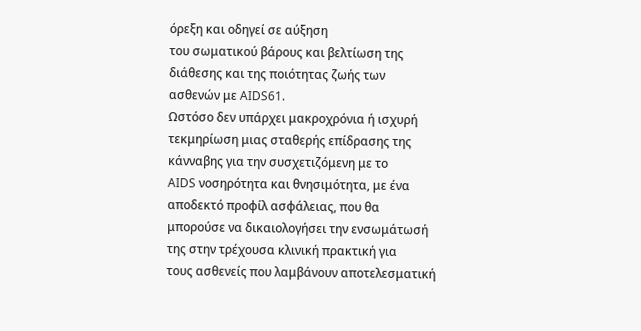όρεξη και οδηγεί σε αύξηση
του σωματικού βάρους και βελτίωση της
διάθεσης και της ποιότητας ζωής των
ασθενών με AIDS61.
Ωστόσο δεν υπάρχει μακροχρόνια ή ισχυρή
τεκμηρίωση μιας σταθερής επίδρασης της
κάνναβης για την συσχετιζόμενη με το
AIDS νοσηρότητα και θνησιμότητα, με ένα
αποδεκτό προφίλ ασφάλειας, που θα
μπορούσε να δικαιολογήσει την ενσωμάτωσή
της στην τρέχουσα κλινική πρακτική για
τους ασθενείς που λαμβάνουν αποτελεσματική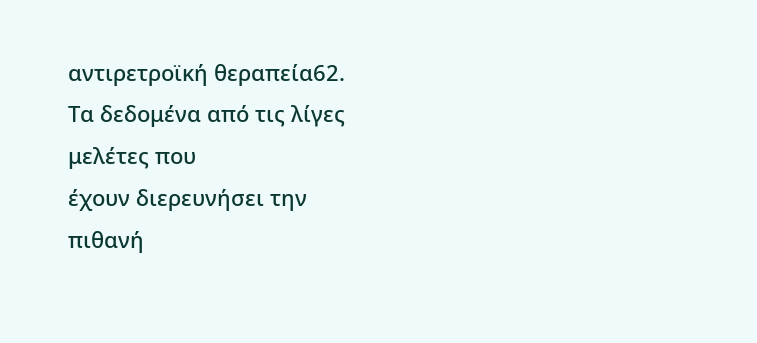αντιρετροϊκή θεραπεία62.
Τα δεδομένα από τις λίγες μελέτες που
έχουν διερευνήσει την πιθανή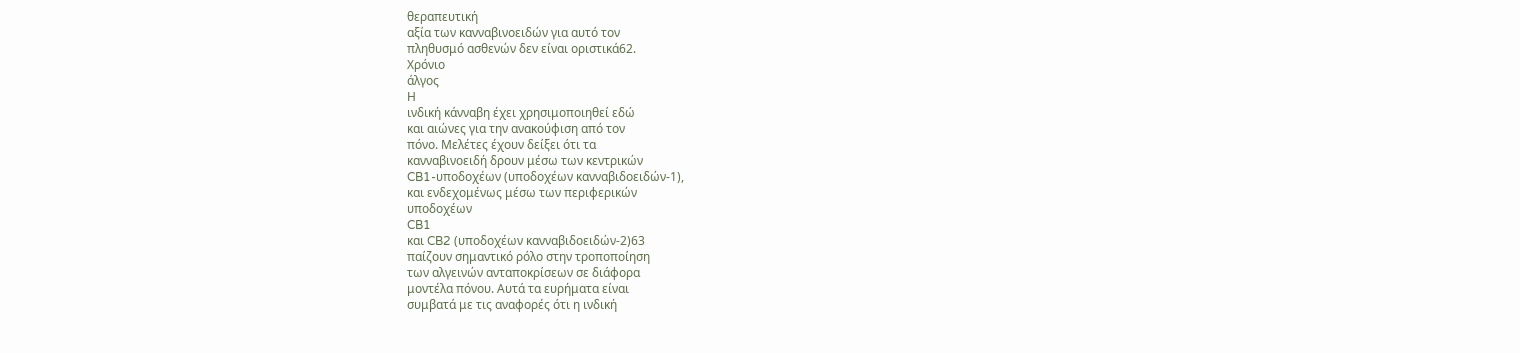θεραπευτική
αξία των κανναβινοειδών για αυτό τον
πληθυσμό ασθενών δεν είναι οριστικά62.
Χρόνιο
άλγος
Η
ινδική κάνναβη έχει χρησιμοποιηθεί εδώ
και αιώνες για την ανακούφιση από τον
πόνο. Μελέτες έχουν δείξει ότι τα
κανναβινοειδή δρουν μέσω των κεντρικών
CB1-υποδοχέων (υποδοχέων κανναβιδοειδών-1),
και ενδεχομένως μέσω των περιφερικών
υποδοχέων
CB1
και CB2 (υποδοχέων κανναβιδοειδών-2)63
παίζουν σημαντικό ρόλο στην τροποποίηση
των αλγεινών ανταποκρίσεων σε διάφορα
μοντέλα πόνου. Αυτά τα ευρήματα είναι
συμβατά με τις αναφορές ότι η ινδική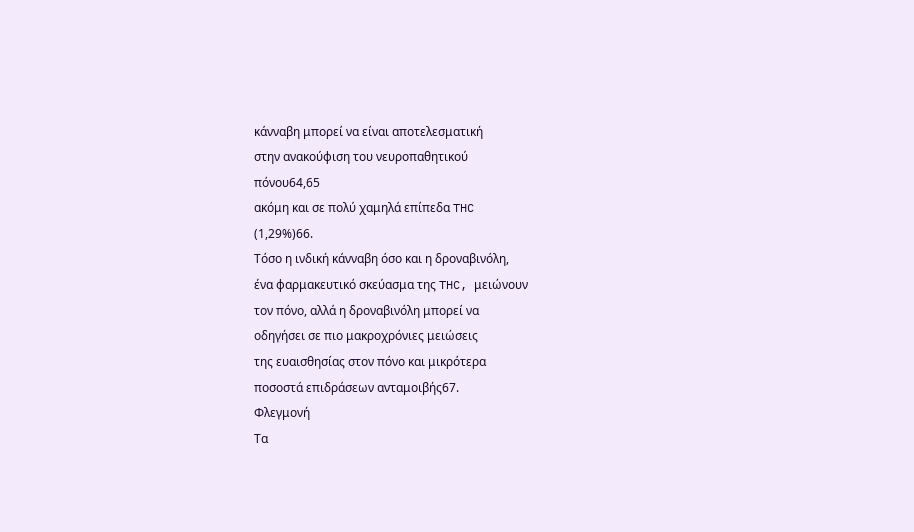κάνναβη μπορεί να είναι αποτελεσματική
στην ανακούφιση του νευροπαθητικού
πόνου64,65
ακόμη και σε πολύ χαμηλά επίπεδα THC
(1,29%)66.
Τόσο η ινδική κάνναβη όσο και η δροναβινόλη,
ένα φαρμακευτικό σκεύασμα της THC, μειώνουν
τον πόνο, αλλά η δροναβινόλη μπορεί να
οδηγήσει σε πιο μακροχρόνιες μειώσεις
της ευαισθησίας στον πόνο και μικρότερα
ποσοστά επιδράσεων ανταμοιβής67.
Φλεγμονή
Τα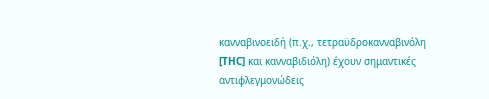κανναβινοειδή (π.χ., τετραϋδροκανναβινόλη
[THC] και κανναβιδιόλη) έχουν σημαντικές
αντιφλεγμονώδεις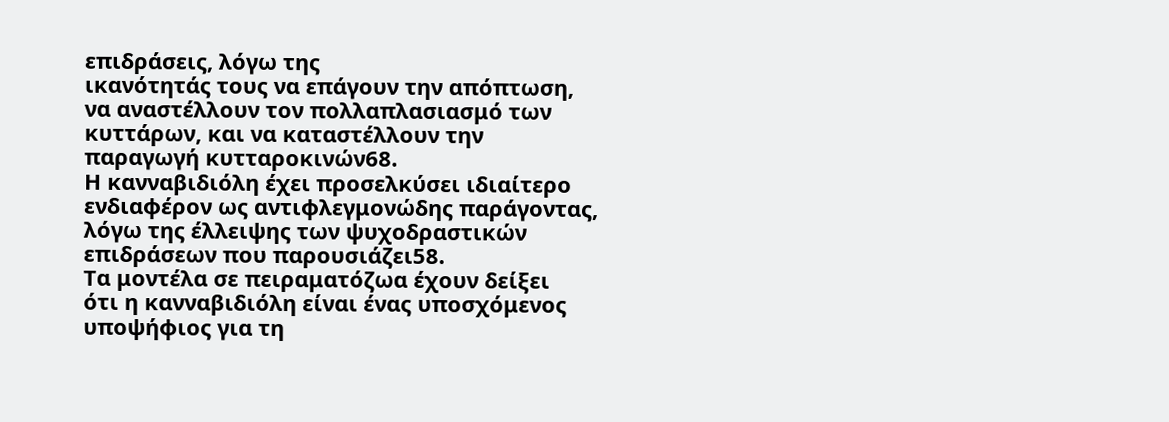επιδράσεις, λόγω της
ικανότητάς τους να επάγουν την απόπτωση,
να αναστέλλουν τον πολλαπλασιασμό των
κυττάρων, και να καταστέλλουν την
παραγωγή κυτταροκινών68.
Η κανναβιδιόλη έχει προσελκύσει ιδιαίτερο
ενδιαφέρον ως αντιφλεγμονώδης παράγοντας,
λόγω της έλλειψης των ψυχοδραστικών
επιδράσεων που παρουσιάζει58.
Τα μοντέλα σε πειραματόζωα έχουν δείξει
ότι η κανναβιδιόλη είναι ένας υποσχόμενος
υποψήφιος για τη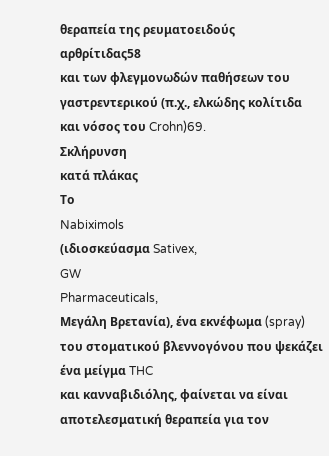θεραπεία της ρευματοειδούς
αρθρίτιδας58
και των φλεγμονωδών παθήσεων του
γαστρεντερικού (π.χ., ελκώδης κολίτιδα
και νόσος του Crohn)69.
Σκλήρυνση
κατά πλάκας
Το
Nabiximols
(ιδιοσκεύασμα Sativex,
GW
Pharmaceuticals,
Μεγάλη Βρετανία), ένα εκνέφωμα (spray)
του στοματικού βλεννογόνου που ψεκάζει
ένα μείγμα THC
και κανναβιδιόλης, φαίνεται να είναι
αποτελεσματική θεραπεία για τον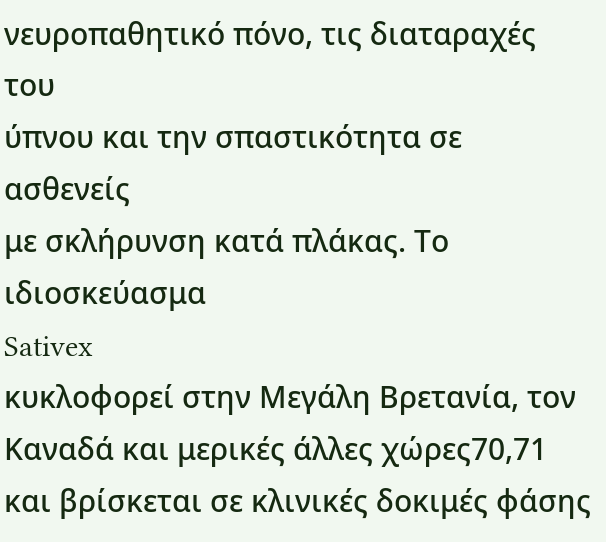νευροπαθητικό πόνο, τις διαταραχές του
ύπνου και την σπαστικότητα σε ασθενείς
με σκλήρυνση κατά πλάκας. Το ιδιοσκεύασμα
Sativex
κυκλοφορεί στην Μεγάλη Βρετανία, τον
Καναδά και μερικές άλλες χώρες70,71
και βρίσκεται σε κλινικές δοκιμές φάσης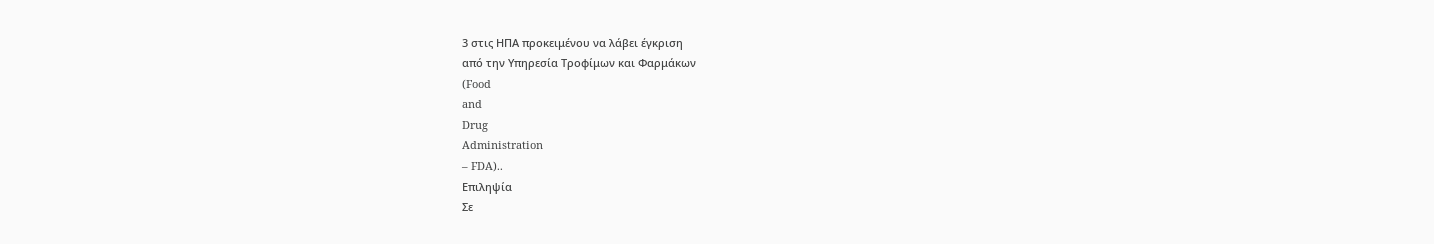3 στις ΗΠΑ προκειμένου να λάβει έγκριση
από την Υπηρεσία Τροφίμων και Φαρμάκων
(Food
and
Drug
Administration
– FDA)..
Επιληψία
Σε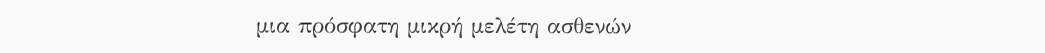μια πρόσφατη μικρή μελέτη ασθενών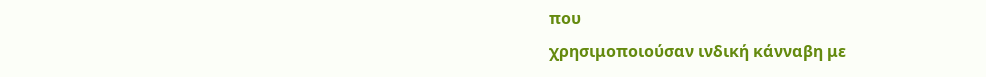που
χρησιμοποιούσαν ινδική κάνναβη με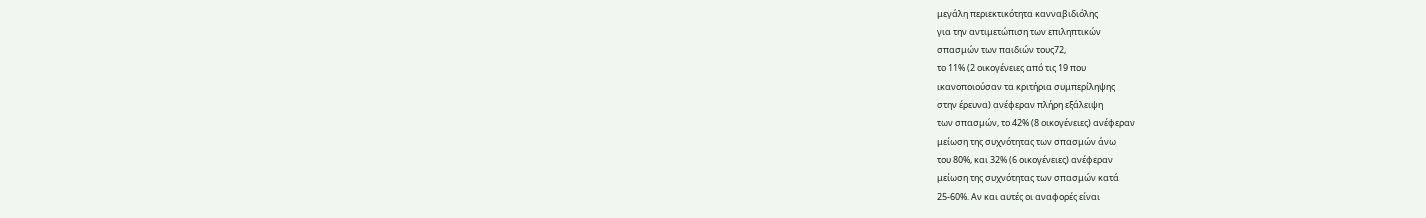μεγάλη περιεκτικότητα κανναβιδιόλης
για την αντιμετώπιση των επιληπτικών
σπασμών των παιδιών τους72,
το 11% (2 οικογένειες από τις 19 που
ικανοποιούσαν τα κριτήρια συμπερίληψης
στην έρευνα) ανέφεραν πλήρη εξάλειψη
των σπασμών, το 42% (8 οικογένειες) ανέφεραν
μείωση της συχνότητας των σπασμών άνω
του 80%, και 32% (6 οικογένειες) ανέφεραν
μείωση της συχνότητας των σπασμών κατά
25-60%. Αν και αυτές οι αναφορές είναι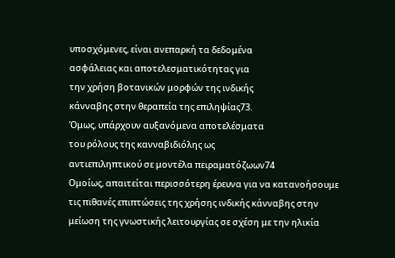υποσχόμενες, είναι ανεπαρκή τα δεδομένα
ασφάλειας και αποτελεσματικότητας για
την χρήση βοτανικών μορφών της ινδικής
κάνναβης στην θεραπεία της επιληψίας73.
Όμως, υπάρχουν αυξανόμενα αποτελέσματα
του ρόλους της κανναβιδιόλης ως
αντιεπιληπτικού σε μοντέλα πειραματόζωων74
Ομοίως, απαιτείται περισσότερη έρευνα για να κατανοήσουμε τις πιθανές επιπτώσεις της χρήσης ινδικής κάνναβης στην μείωση της γνωστικής λειτουργίας σε σχέση με την ηλικία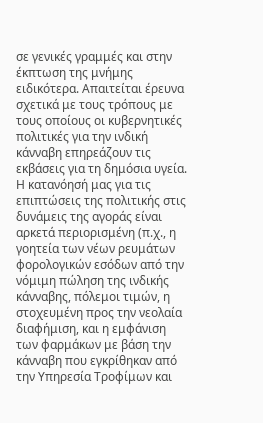σε γενικές γραμμές και στην έκπτωση της μνήμης ειδικότερα. Απαιτείται έρευνα σχετικά με τους τρόπους με τους οποίους οι κυβερνητικές πολιτικές για την ινδική κάνναβη επηρεάζουν τις εκβάσεις για τη δημόσια υγεία. Η κατανόησή μας για τις επιπτώσεις της πολιτικής στις δυνάμεις της αγοράς είναι αρκετά περιορισμένη (π.χ., η γοητεία των νέων ρευμάτων φορολογικών εσόδων από την νόμιμη πώληση της ινδικής κάνναβης, πόλεμοι τιμών, η στοχευμένη προς την νεολαία διαφήμιση, και η εμφάνιση των φαρμάκων με βάση την κάνναβη που εγκρίθηκαν από την Υπηρεσία Τροφίμων και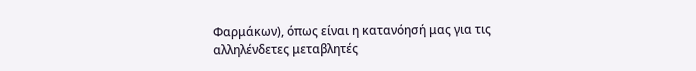Φαρμάκων), όπως είναι η κατανόησή μας για τις αλληλένδετες μεταβλητές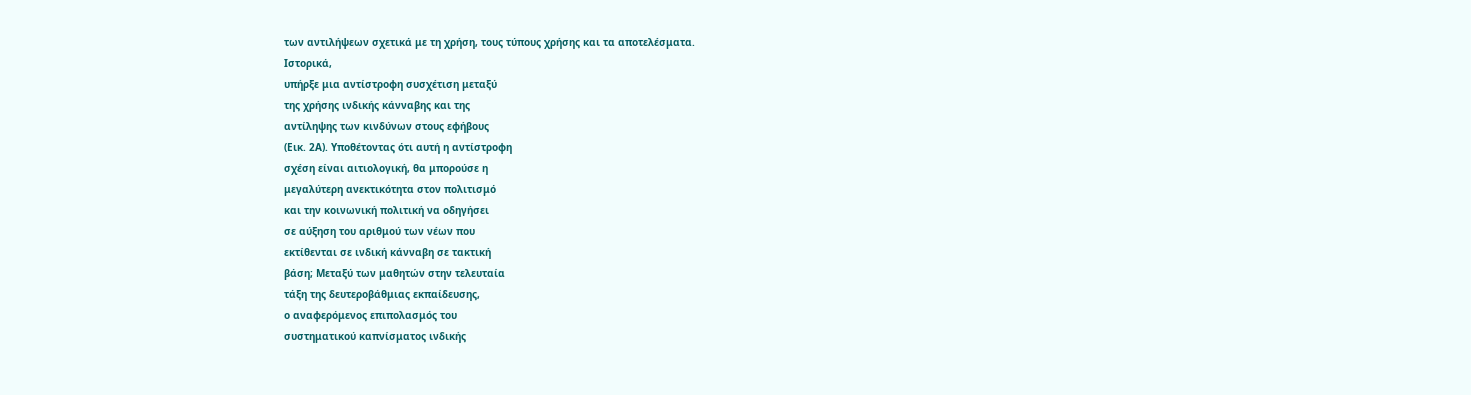των αντιλήψεων σχετικά με τη χρήση, τους τύπους χρήσης και τα αποτελέσματα.
Ιστορικά,
υπήρξε μια αντίστροφη συσχέτιση μεταξύ
της χρήσης ινδικής κάνναβης και της
αντίληψης των κινδύνων στους εφήβους
(Εικ. 2Α). Υποθέτοντας ότι αυτή η αντίστροφη
σχέση είναι αιτιολογική, θα μπορούσε η
μεγαλύτερη ανεκτικότητα στον πολιτισμό
και την κοινωνική πολιτική να οδηγήσει
σε αύξηση του αριθμού των νέων που
εκτίθενται σε ινδική κάνναβη σε τακτική
βάση; Μεταξύ των μαθητών στην τελευταία
τάξη της δευτεροβάθμιας εκπαίδευσης,
ο αναφερόμενος επιπολασμός του
συστηματικού καπνίσματος ινδικής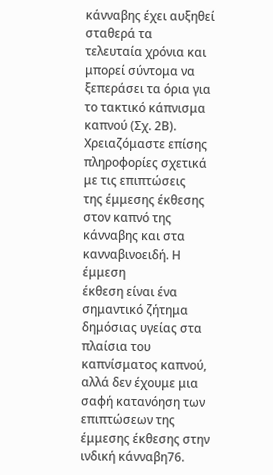κάνναβης έχει αυξηθεί σταθερά τα
τελευταία χρόνια και μπορεί σύντομα να
ξεπεράσει τα όρια για το τακτικό κάπνισμα
καπνού (Σχ. 2Β). Χρειαζόμαστε επίσης
πληροφορίες σχετικά με τις επιπτώσεις
της έμμεσης έκθεσης στον καπνό της
κάνναβης και στα κανναβινοειδή. Η έμμεση
έκθεση είναι ένα σημαντικό ζήτημα
δημόσιας υγείας στα πλαίσια του
καπνίσματος καπνού, αλλά δεν έχουμε μια
σαφή κατανόηση των επιπτώσεων της
έμμεσης έκθεσης στην ινδική κάνναβη76.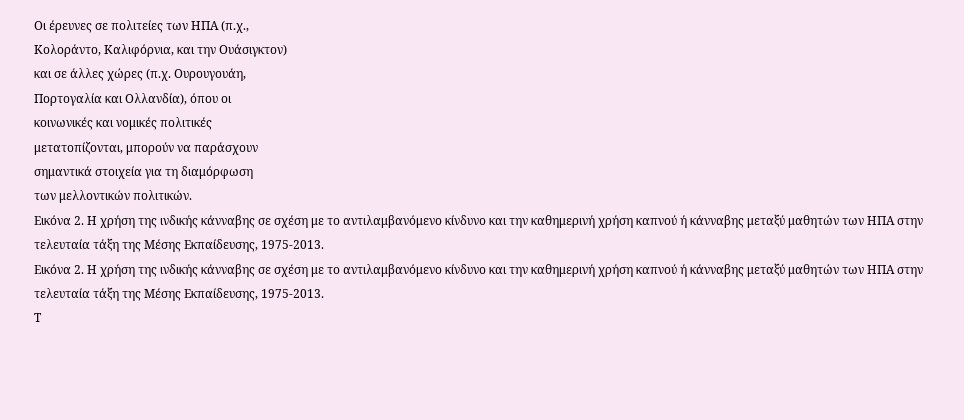Οι έρευνες σε πολιτείες των ΗΠΑ (π.χ.,
Κολοράντο, Καλιφόρνια, και την Ουάσιγκτον)
και σε άλλες χώρες (π.χ. Ουρουγουάη,
Πορτογαλία και Ολλανδία), όπου οι
κοινωνικές και νομικές πολιτικές
μετατοπίζονται, μπορούν να παράσχουν
σημαντικά στοιχεία για τη διαμόρφωση
των μελλοντικών πολιτικών.
Εικόνα 2. Η χρήση της ινδικής κάνναβης σε σχέση με το αντιλαμβανόμενο κίνδυνο και την καθημερινή χρήση καπνού ή κάνναβης μεταξύ μαθητών των ΗΠΑ στην τελευταία τάξη της Μέσης Εκπαίδευσης, 1975-2013.
Εικόνα 2. Η χρήση της ινδικής κάνναβης σε σχέση με το αντιλαμβανόμενο κίνδυνο και την καθημερινή χρήση καπνού ή κάνναβης μεταξύ μαθητών των ΗΠΑ στην τελευταία τάξη της Μέσης Εκπαίδευσης, 1975-2013.
Τ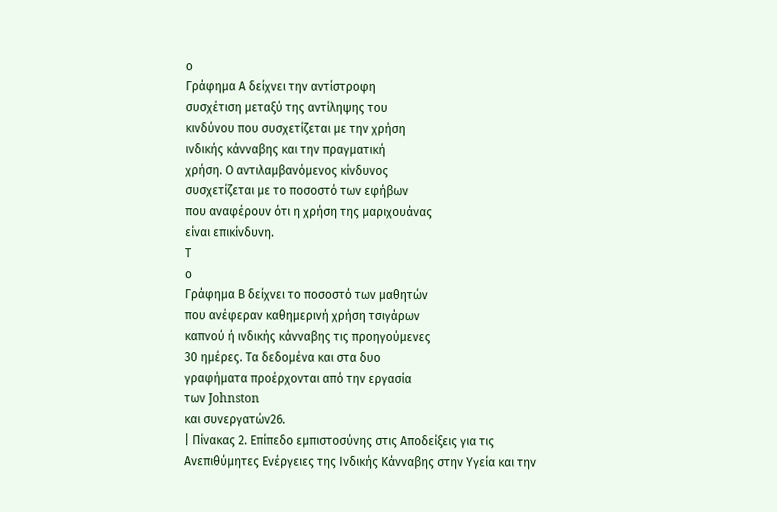ο
Γράφημα Α δείχνει την αντίστροφη
συσχέτιση μεταξύ της αντίληψης του
κινδύνου που συσχετίζεται με την χρήση
ινδικής κάνναβης και την πραγματική
χρήση. Ο αντιλαμβανόμενος κίνδυνος
συσχετίζεται με το ποσοστό των εφήβων
που αναφέρουν ότι η χρήση της μαριχουάνας
είναι επικίνδυνη.
Τ
ο
Γράφημα Β δείχνει το ποσοστό των μαθητών
που ανέφεραν καθημερινή χρήση τσιγάρων
καπνού ή ινδικής κάνναβης τις προηγούμενες
30 ημέρες. Τα δεδομένα και στα δυο
γραφήματα προέρχονται από την εργασία
των Johnston
και συνεργατών26.
| Πίνακας 2. Επίπεδο εμπιστοσύνης στις Αποδείξεις για τις Ανεπιθύμητες Ενέργειες της Ινδικής Κάνναβης στην Υγεία και την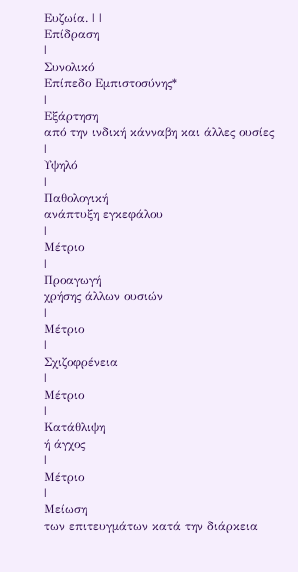Ευζωία. | |
Επίδραση
|
Συνολικό
Επίπεδο Εμπιστοσύνης*
|
Εξάρτηση
από την ινδική κάνναβη και άλλες ουσίες
|
Υψηλό
|
Παθολογική
ανάπτυξη εγκεφάλου
|
Μέτριο
|
Προαγωγή
χρήσης άλλων ουσιών
|
Μέτριο
|
Σχιζοφρένεια
|
Μέτριο
|
Κατάθλιψη
ή άγχος
|
Μέτριο
|
Μείωση
των επιτευγμάτων κατά την διάρκεια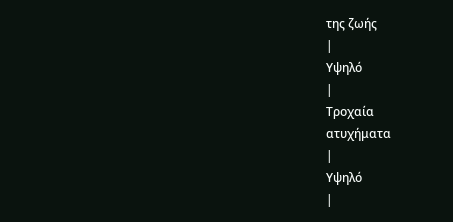της ζωής
|
Υψηλό
|
Τροχαία
ατυχήματα
|
Υψηλό
|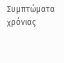Συμπτώματα χρόνιας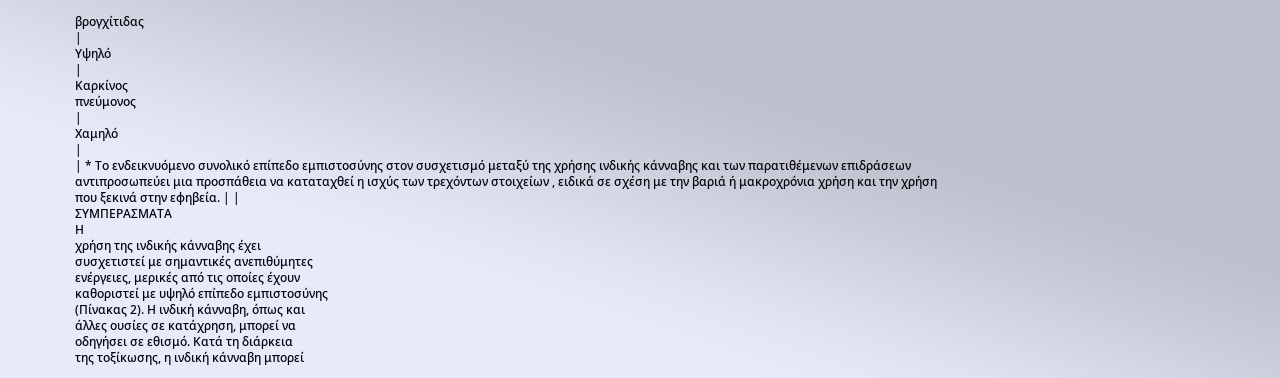βρογχίτιδας
|
Υψηλό
|
Καρκίνος
πνεύμονος
|
Χαμηλό
|
| * Το ενδεικνυόμενο συνολικό επίπεδο εμπιστοσύνης στον συσχετισμό μεταξύ της χρήσης ινδικής κάνναβης και των παρατιθέμενων επιδράσεων αντιπροσωπεύει μια προσπάθεια να καταταχθεί η ισχύς των τρεχόντων στοιχείων , ειδικά σε σχέση με την βαριά ή μακροχρόνια χρήση και την χρήση που ξεκινά στην εφηβεία. | |
ΣΥΜΠΕΡΑΣΜΑΤΑ
Η
χρήση της ινδικής κάνναβης έχει
συσχετιστεί με σημαντικές ανεπιθύμητες
ενέργειες, μερικές από τις οποίες έχουν
καθοριστεί με υψηλό επίπεδο εμπιστοσύνης
(Πίνακας 2). Η ινδική κάνναβη, όπως και
άλλες ουσίες σε κατάχρηση, μπορεί να
οδηγήσει σε εθισμό. Κατά τη διάρκεια
της τοξίκωσης, η ινδική κάνναβη μπορεί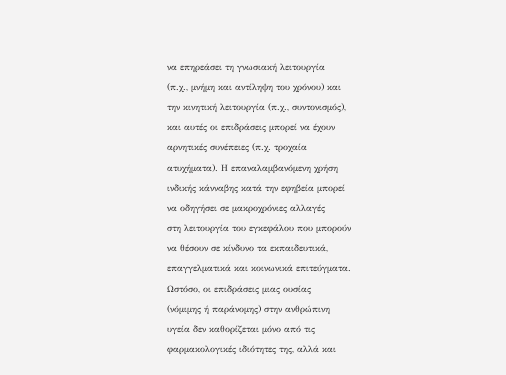να επηρεάσει τη γνωσιακή λειτουργία
(π.χ., μνήμη και αντίληψη του χρόνου) και
την κινητική λειτουργία (π.χ., συντονισμός),
και αυτές οι επιδράσεις μπορεί να έχουν
αρνητικές συνέπειες (π.χ. τροχαία
ατυχήματα). Η επαναλαμβανόμενη χρήση
ινδικής κάνναβης κατά την εφηβεία μπορεί
να οδηγήσει σε μακροχρόνιες αλλαγές
στη λειτουργία του εγκεφάλου που μπορούν
να θέσουν σε κίνδυνο τα εκπαιδευτικά,
επαγγελματικά και κοινωνικά επιτεύγματα.
Ωστόσο, οι επιδράσεις μιας ουσίας
(νόμιμης ή παράνομης) στην ανθρώπινη
υγεία δεν καθορίζεται μόνο από τις
φαρμακολογικές ιδιότητες της, αλλά και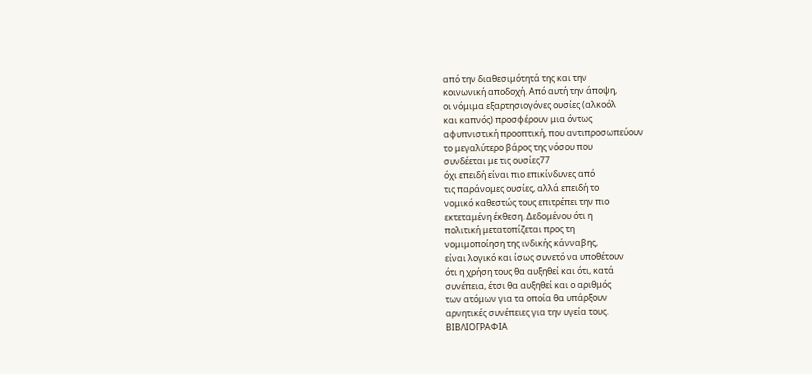από την διαθεσιμότητά της και την
κοινωνική αποδοχή. Από αυτή την άποψη,
οι νόμιμα εξαρτησιογόνες ουσίες (αλκοόλ
και καπνός) προσφέρουν μια όντως
αφυπνιστική προοπτική, που αντιπροσωπεύουν
το μεγαλύτερο βάρος της νόσου που
συνδέεται με τις ουσίες77
όχι επειδή είναι πιο επικίνδυνες από
τις παράνομες ουσίες, αλλά επειδή το
νομικό καθεστώς τους επιτρέπει την πιο
εκτεταμένη έκθεση. Δεδομένου ότι η
πολιτική μετατοπίζεται προς τη
νομιμοποίηση της ινδικής κάνναβης,
είναι λογικό και ίσως συνετό να υποθέτουν
ότι η χρήση τους θα αυξηθεί και ότι, κατά
συνέπεια, έτσι θα αυξηθεί και ο αριθμός
των ατόμων για τα οποία θα υπάρξουν
αρνητικές συνέπειες για την υγεία τους.
ΒΙΒΛΙΟΓΡΑΦΙΑ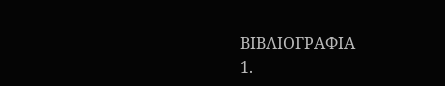ΒΙΒΛΙΟΓΡΑΦΙΑ
1.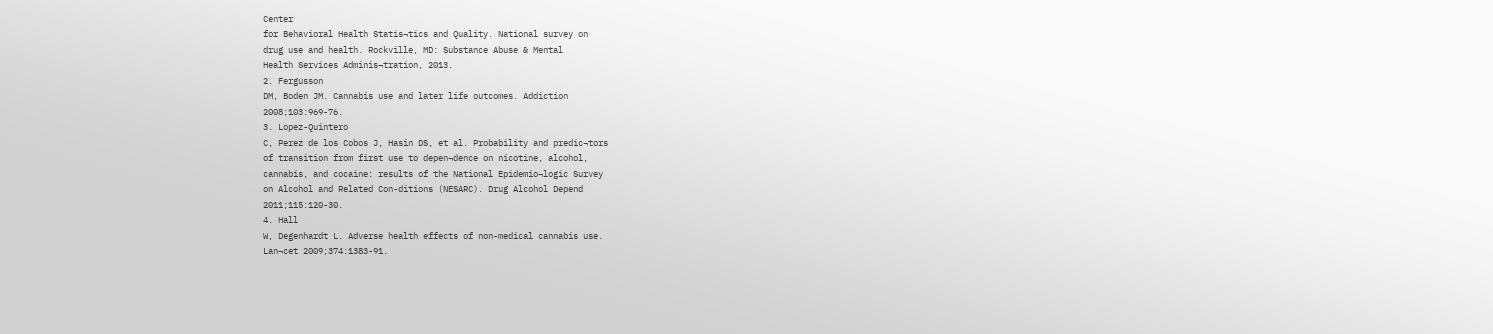Center
for Behavioral Health Statis¬tics and Quality. National survey on
drug use and health. Rockville, MD: Substance Abuse & Mental
Health Services Adminis¬tration, 2013.
2. Fergusson
DM, Boden JM. Cannabis use and later life outcomes. Addiction
2008;103:969-76.
3. Lopez-Quintero
C, Perez de los Cobos J, Hasin DS, et al. Probability and predic¬tors
of transition from first use to depen¬dence on nicotine, alcohol,
cannabis, and cocaine: results of the National Epidemio¬logic Survey
on Alcohol and Related Con-ditions (NESARC). Drug Alcohol Depend
2011;115:120-30.
4. Hall
W, Degenhardt L. Adverse health effects of non-medical cannabis use.
Lan¬cet 2009;374:1383-91.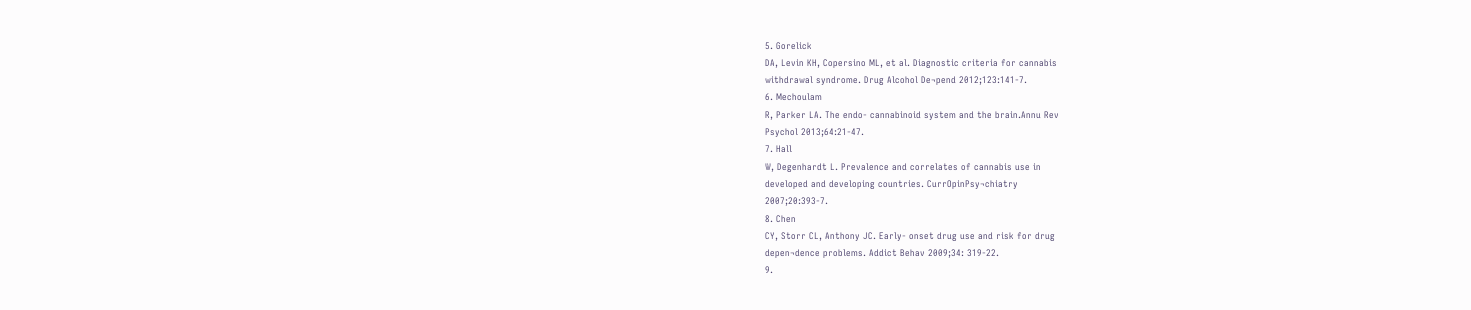5. Gorelick
DA, Levin KH, Copersino ML, et al. Diagnostic criteria for cannabis
withdrawal syndrome. Drug Alcohol De¬pend 2012;123:141-7.
6. Mechoulam
R, Parker LA. The endo- cannabinoid system and the brain.Annu Rev
Psychol 2013;64:21-47.
7. Hall
W, Degenhardt L. Prevalence and correlates of cannabis use in
developed and developing countries. CurrOpinPsy¬chiatry
2007;20:393-7.
8. Chen
CY, Storr CL, Anthony JC. Early- onset drug use and risk for drug
depen¬dence problems. Addict Behav 2009;34: 319-22.
9.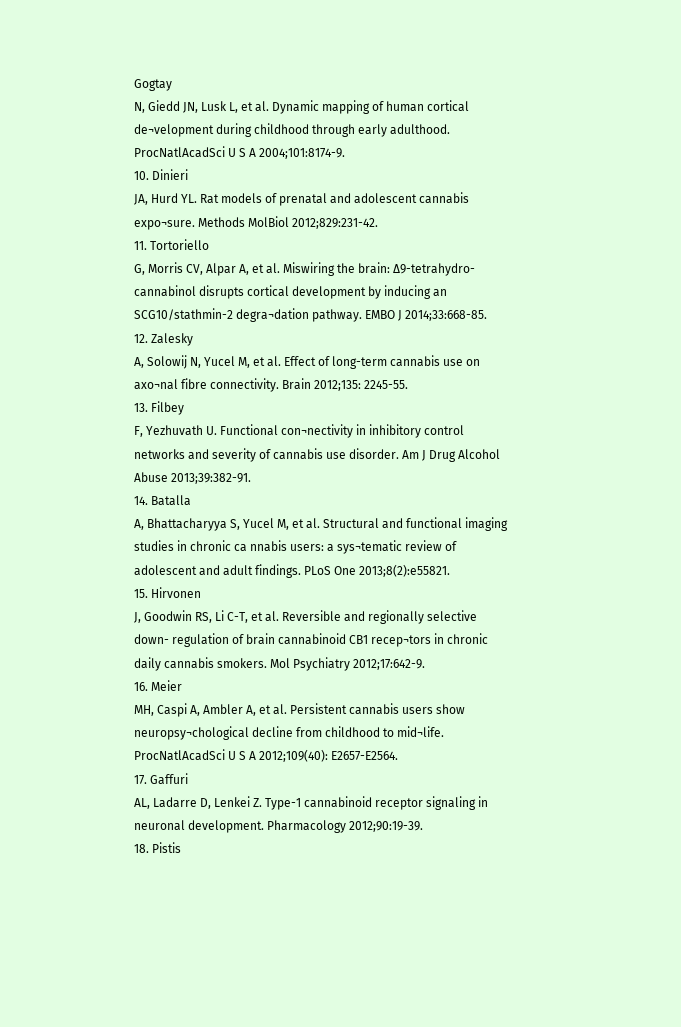Gogtay
N, Giedd JN, Lusk L, et al. Dynamic mapping of human cortical
de¬velopment during childhood through early adulthood.
ProcNatlAcadSci U S A 2004;101:8174-9.
10. Dinieri
JA, Hurd YL. Rat models of prenatal and adolescent cannabis
expo¬sure. Methods MolBiol 2012;829:231-42.
11. Tortoriello
G, Morris CV, Alpar A, et al. Miswiring the brain: Δ9-tetrahydro-
cannabinol disrupts cortical development by inducing an
SCG10/stathmin-2 degra¬dation pathway. EMBO J 2014;33:668-85.
12. Zalesky
A, Solowij N, Yucel M, et al. Effect of long-term cannabis use on
axo¬nal fibre connectivity. Brain 2012;135: 2245-55.
13. Filbey
F, Yezhuvath U. Functional con¬nectivity in inhibitory control
networks and severity of cannabis use disorder. Am J Drug Alcohol
Abuse 2013;39:382-91.
14. Batalla
A, Bhattacharyya S, Yucel M, et al. Structural and functional imaging
studies in chronic ca nnabis users: a sys¬tematic review of
adolescent and adult findings. PLoS One 2013;8(2):e55821.
15. Hirvonen
J, Goodwin RS, Li C-T, et al. Reversible and regionally selective
down- regulation of brain cannabinoid CB1 recep¬tors in chronic
daily cannabis smokers. Mol Psychiatry 2012;17:642-9.
16. Meier
MH, Caspi A, Ambler A, et al. Persistent cannabis users show
neuropsy¬chological decline from childhood to mid¬life.
ProcNatlAcadSci U S A 2012;109(40): E2657-E2564.
17. Gaffuri
AL, Ladarre D, Lenkei Z. Type-1 cannabinoid receptor signaling in
neuronal development. Pharmacology 2012;90:19-39.
18. Pistis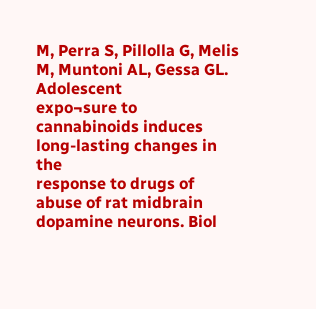M, Perra S, Pillolla G, Melis M, Muntoni AL, Gessa GL. Adolescent
expo¬sure to cannabinoids induces long-lasting changes in the
response to drugs of abuse of rat midbrain dopamine neurons. Biol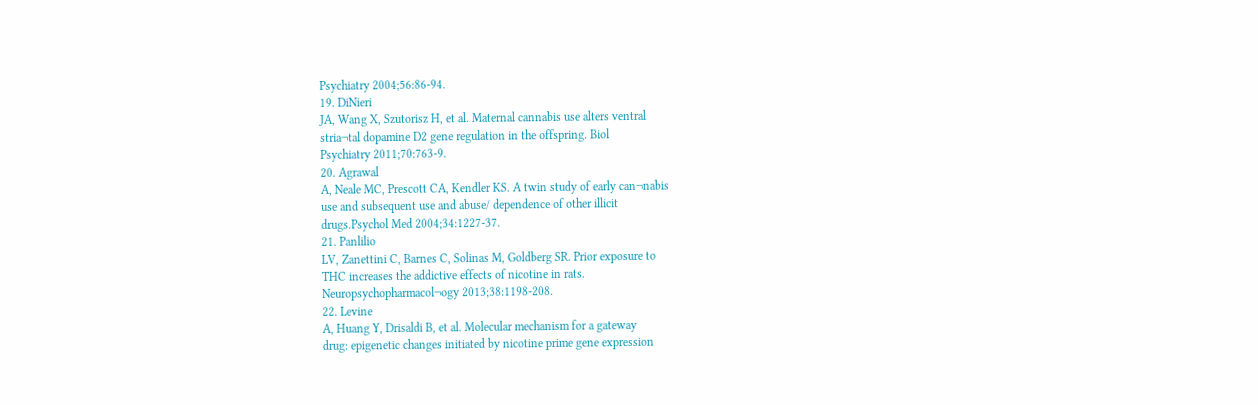Psychiatry 2004;56:86-94.
19. DiNieri
JA, Wang X, Szutorisz H, et al. Maternal cannabis use alters ventral
stria¬tal dopamine D2 gene regulation in the offspring. Biol
Psychiatry 2011;70:763-9.
20. Agrawal
A, Neale MC, Prescott CA, Kendler KS. A twin study of early can¬nabis
use and subsequent use and abuse/ dependence of other illicit
drugs.Psychol Med 2004;34:1227-37.
21. Panlilio
LV, Zanettini C, Barnes C, Solinas M, Goldberg SR. Prior exposure to
THC increases the addictive effects of nicotine in rats.
Neuropsychopharmacol¬ogy 2013;38:1198-208.
22. Levine
A, Huang Y, Drisaldi B, et al. Molecular mechanism for a gateway
drug: epigenetic changes initiated by nicotine prime gene expression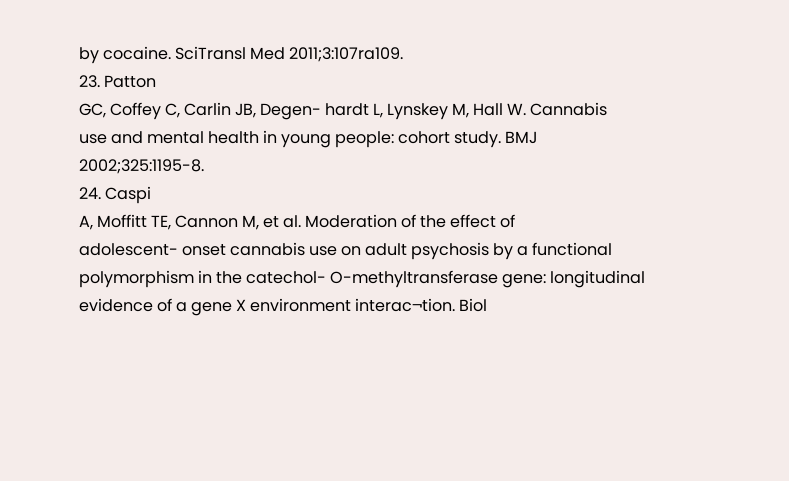by cocaine. SciTransl Med 2011;3:107ra109.
23. Patton
GC, Coffey C, Carlin JB, Degen- hardt L, Lynskey M, Hall W. Cannabis
use and mental health in young people: cohort study. BMJ
2002;325:1195-8.
24. Caspi
A, Moffitt TE, Cannon M, et al. Moderation of the effect of
adolescent- onset cannabis use on adult psychosis by a functional
polymorphism in the catechol- O-methyltransferase gene: longitudinal
evidence of a gene X environment interac¬tion. Biol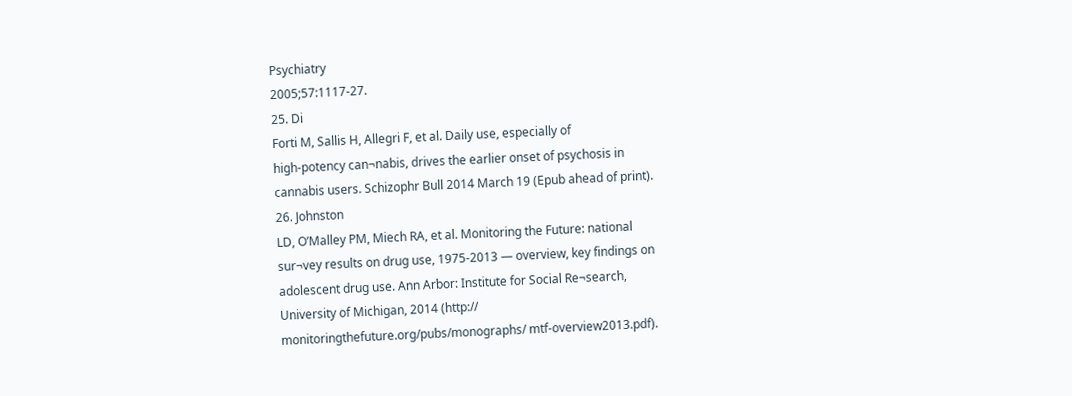Psychiatry
2005;57:1117-27.
25. Di
Forti M, Sallis H, Allegri F, et al. Daily use, especially of
high-potency can¬nabis, drives the earlier onset of psychosis in
cannabis users. Schizophr Bull 2014 March 19 (Epub ahead of print).
26. Johnston
LD, O’Malley PM, Miech RA, et al. Monitoring the Future: national
sur¬vey results on drug use, 1975-2013 — overview, key findings on
adolescent drug use. Ann Arbor: Institute for Social Re¬search,
University of Michigan, 2014 (http://
monitoringthefuture.org/pubs/monographs/ mtf-overview2013.pdf).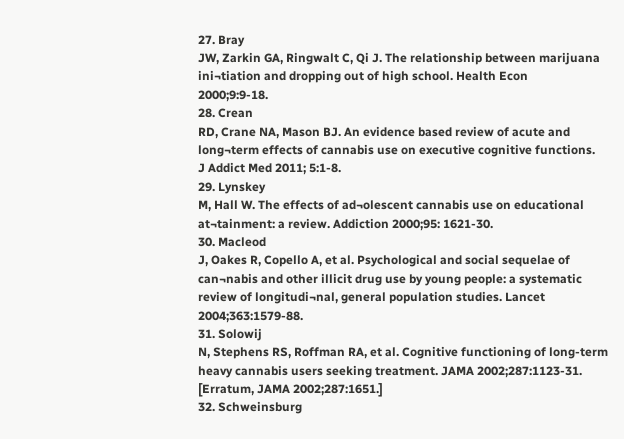27. Bray
JW, Zarkin GA, Ringwalt C, Qi J. The relationship between marijuana
ini¬tiation and dropping out of high school. Health Econ
2000;9:9-18.
28. Crean
RD, Crane NA, Mason BJ. An evidence based review of acute and
long¬term effects of cannabis use on executive cognitive functions.
J Addict Med 2011; 5:1-8.
29. Lynskey
M, Hall W. The effects of ad¬olescent cannabis use on educational
at¬tainment: a review. Addiction 2000;95: 1621-30.
30. Macleod
J, Oakes R, Copello A, et al. Psychological and social sequelae of
can¬nabis and other illicit drug use by young people: a systematic
review of longitudi¬nal, general population studies. Lancet
2004;363:1579-88.
31. Solowij
N, Stephens RS, Roffman RA, et al. Cognitive functioning of long-term
heavy cannabis users seeking treatment. JAMA 2002;287:1123-31.
[Erratum, JAMA 2002;287:1651.]
32. Schweinsburg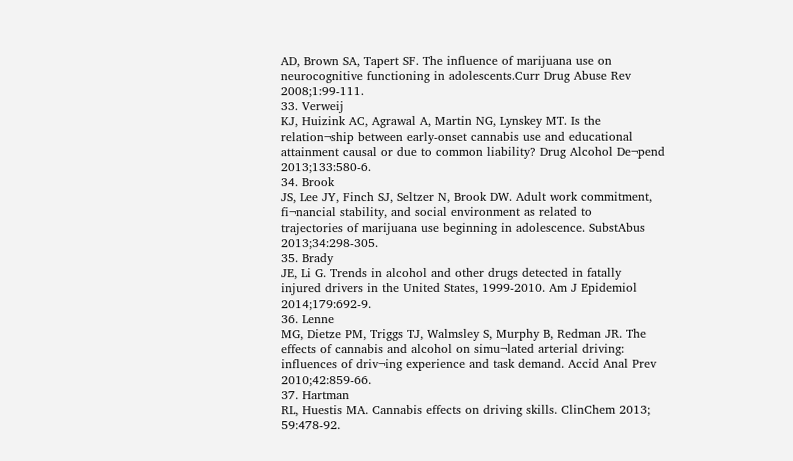AD, Brown SA, Tapert SF. The influence of marijuana use on
neurocognitive functioning in adolescents.Curr Drug Abuse Rev
2008;1:99-111.
33. Verweij
KJ, Huizink AC, Agrawal A, Martin NG, Lynskey MT. Is the
relation¬ship between early-onset cannabis use and educational
attainment causal or due to common liability? Drug Alcohol De¬pend
2013;133:580-6.
34. Brook
JS, Lee JY, Finch SJ, Seltzer N, Brook DW. Adult work commitment,
fi¬nancial stability, and social environment as related to
trajectories of marijuana use beginning in adolescence. SubstAbus
2013;34:298-305.
35. Brady
JE, Li G. Trends in alcohol and other drugs detected in fatally
injured drivers in the United States, 1999-2010. Am J Epidemiol
2014;179:692-9.
36. Lenne
MG, Dietze PM, Triggs TJ, Walmsley S, Murphy B, Redman JR. The
effects of cannabis and alcohol on simu¬lated arterial driving:
influences of driv¬ing experience and task demand. Accid Anal Prev
2010;42:859-66.
37. Hartman
RL, Huestis MA. Cannabis effects on driving skills. ClinChem 2013;
59:478-92.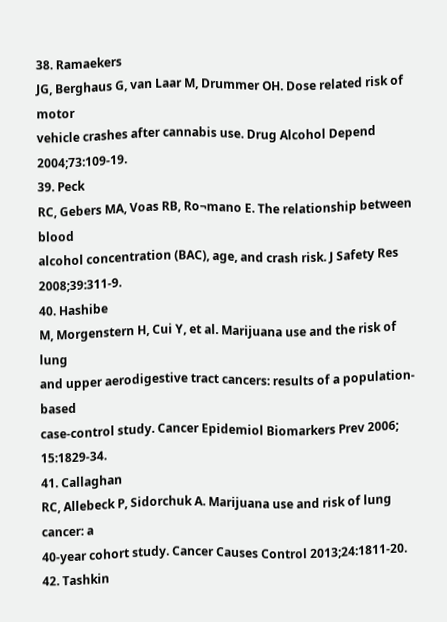38. Ramaekers
JG, Berghaus G, van Laar M, Drummer OH. Dose related risk of motor
vehicle crashes after cannabis use. Drug Alcohol Depend
2004;73:109-19.
39. Peck
RC, Gebers MA, Voas RB, Ro¬mano E. The relationship between blood
alcohol concentration (BAC), age, and crash risk. J Safety Res
2008;39:311-9.
40. Hashibe
M, Morgenstern H, Cui Y, et al. Marijuana use and the risk of lung
and upper aerodigestive tract cancers: results of a population-based
case-control study. Cancer Epidemiol Biomarkers Prev 2006;
15:1829-34.
41. Callaghan
RC, Allebeck P, Sidorchuk A. Marijuana use and risk of lung cancer: a
40-year cohort study. Cancer Causes Control 2013;24:1811-20.
42. Tashkin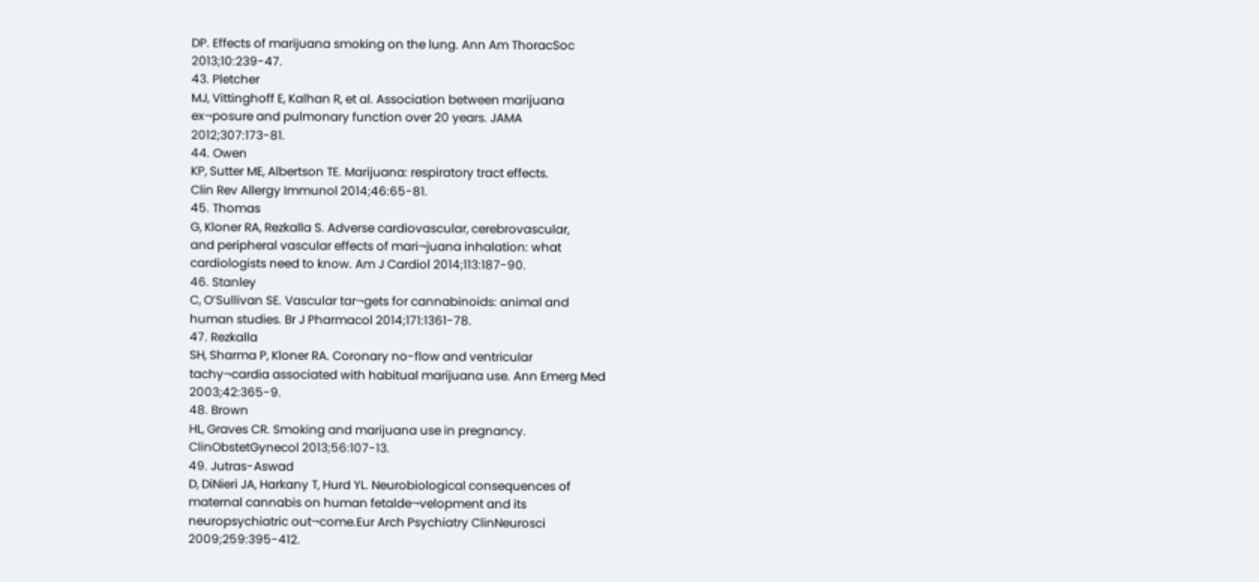DP. Effects of marijuana smoking on the lung. Ann Am ThoracSoc
2013;10:239-47.
43. Pletcher
MJ, Vittinghoff E, Kalhan R, et al. Association between marijuana
ex¬posure and pulmonary function over 20 years. JAMA
2012;307:173-81.
44. Owen
KP, Sutter ME, Albertson TE. Marijuana: respiratory tract effects.
Clin Rev Allergy Immunol 2014;46:65-81.
45. Thomas
G, Kloner RA, Rezkalla S. Adverse cardiovascular, cerebrovascular,
and peripheral vascular effects of mari¬juana inhalation: what
cardiologists need to know. Am J Cardiol 2014;113:187-90.
46. Stanley
C, O’Sullivan SE. Vascular tar¬gets for cannabinoids: animal and
human studies. Br J Pharmacol 2014;171:1361-78.
47. Rezkalla
SH, Sharma P, Kloner RA. Coronary no-flow and ventricular
tachy¬cardia associated with habitual marijuana use. Ann Emerg Med
2003;42:365-9.
48. Brown
HL, Graves CR. Smoking and marijuana use in pregnancy.
ClinObstetGynecol 2013;56:107-13.
49. Jutras-Aswad
D, DiNieri JA, Harkany T, Hurd YL. Neurobiological consequences of
maternal cannabis on human fetalde¬velopment and its
neuropsychiatric out¬come.Eur Arch Psychiatry ClinNeurosci
2009;259:395-412.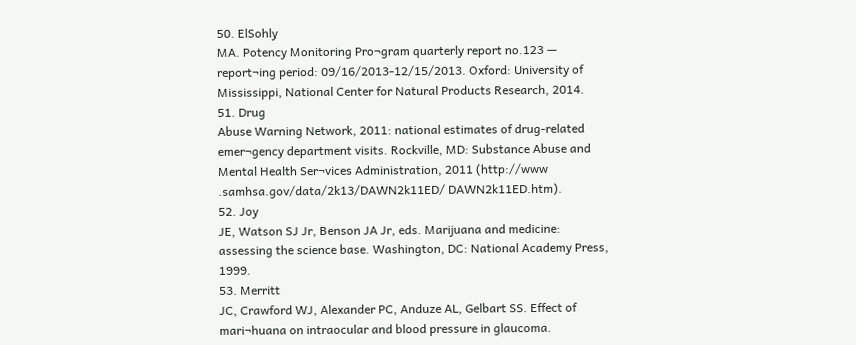50. ElSohly
MA. Potency Monitoring Pro¬gram quarterly report no.123 —
report¬ing period: 09/16/2013-12/15/2013. Oxford: University of
Mississippi, National Center for Natural Products Research, 2014.
51. Drug
Abuse Warning Network, 2011: national estimates of drug-related
emer¬gency department visits. Rockville, MD: Substance Abuse and
Mental Health Ser¬vices Administration, 2011 (http://www
.samhsa.gov/data/2k13/DAWN2k11ED/ DAWN2k11ED.htm).
52. Joy
JE, Watson SJ Jr, Benson JA Jr, eds. Marijuana and medicine:
assessing the science base. Washington, DC: National Academy Press,
1999.
53. Merritt
JC, Crawford WJ, Alexander PC, Anduze AL, Gelbart SS. Effect of
mari¬huana on intraocular and blood pressure in glaucoma.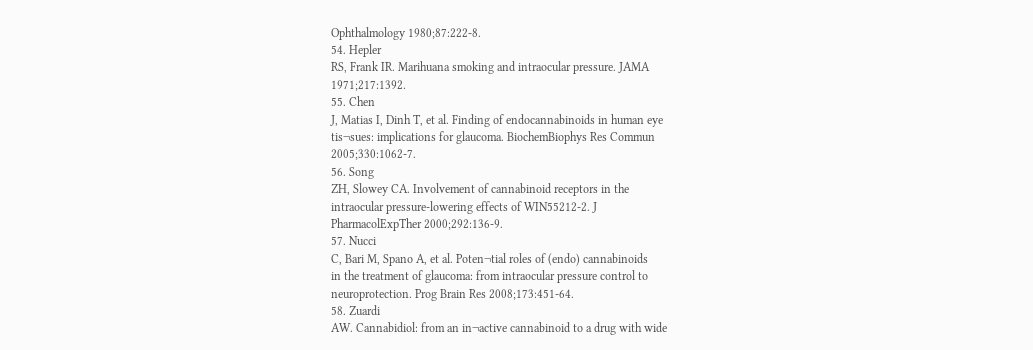Ophthalmology 1980;87:222-8.
54. Hepler
RS, Frank IR. Marihuana smoking and intraocular pressure. JAMA
1971;217:1392.
55. Chen
J, Matias I, Dinh T, et al. Finding of endocannabinoids in human eye
tis¬sues: implications for glaucoma. BiochemBiophys Res Commun
2005;330:1062-7.
56. Song
ZH, Slowey CA. Involvement of cannabinoid receptors in the
intraocular pressure-lowering effects of WIN55212-2. J
PharmacolExpTher 2000;292:136-9.
57. Nucci
C, Bari M, Spano A, et al. Poten¬tial roles of (endo) cannabinoids
in the treatment of glaucoma: from intraocular pressure control to
neuroprotection. Prog Brain Res 2008;173:451-64.
58. Zuardi
AW. Cannabidiol: from an in¬active cannabinoid to a drug with wide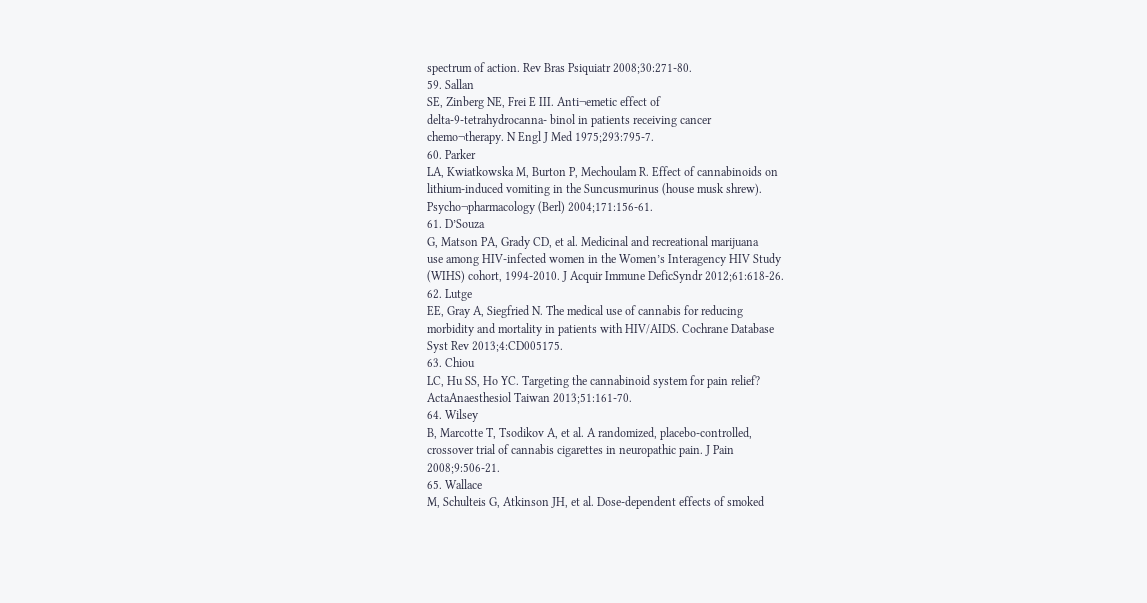spectrum of action. Rev Bras Psiquiatr 2008;30:271-80.
59. Sallan
SE, Zinberg NE, Frei E III. Anti¬emetic effect of
delta-9-tetrahydrocanna- binol in patients receiving cancer
chemo¬therapy. N Engl J Med 1975;293:795-7.
60. Parker
LA, Kwiatkowska M, Burton P, Mechoulam R. Effect of cannabinoids on
lithium-induced vomiting in the Suncusmurinus (house musk shrew).
Psycho¬pharmacology (Berl) 2004;171:156-61.
61. D’Souza
G, Matson PA, Grady CD, et al. Medicinal and recreational marijuana
use among HIV-infected women in the Women’s Interagency HIV Study
(WIHS) cohort, 1994-2010. J Acquir Immune DeficSyndr 2012;61:618-26.
62. Lutge
EE, Gray A, Siegfried N. The medical use of cannabis for reducing
morbidity and mortality in patients with HIV/AIDS. Cochrane Database
Syst Rev 2013;4:CD005175.
63. Chiou
LC, Hu SS, Ho YC. Targeting the cannabinoid system for pain relief?
ActaAnaesthesiol Taiwan 2013;51:161-70.
64. Wilsey
B, Marcotte T, Tsodikov A, et al. A randomized, placebo-controlled,
crossover trial of cannabis cigarettes in neuropathic pain. J Pain
2008;9:506-21.
65. Wallace
M, Schulteis G, Atkinson JH, et al. Dose-dependent effects of smoked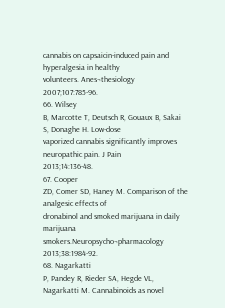cannabis on capsaicin-induced pain and hyperalgesia in healthy
volunteers. Anes¬thesiology 2007;107:785-96.
66. Wilsey
B, Marcotte T, Deutsch R, Gouaux B, Sakai S, Donaghe H. Low-dose
vaporized cannabis significantly improves neuropathic pain. J Pain
2013;14:136-48.
67. Cooper
ZD, Comer SD, Haney M. Comparison of the analgesic effects of
dronabinol and smoked marijuana in daily marijuana
smokers.Neuropsycho¬pharmacology 2013;38:1984-92.
68. Nagarkatti
P, Pandey R, Rieder SA, Hegde VL, Nagarkatti M. Cannabinoids as novel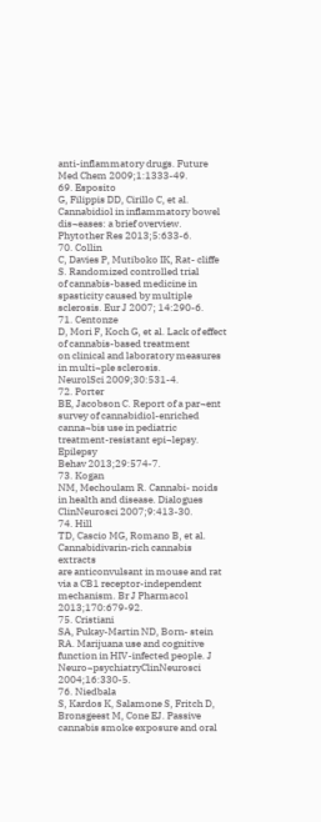anti-inflammatory drugs. Future Med Chem 2009;1:1333-49.
69. Esposito
G, Filippis DD, Cirillo C, et al. Cannabidiol in inflammatory bowel
dis¬eases: a brief overview. Phytother Res 2013;5:633-6.
70. Collin
C, Davies P, Mutiboko IK, Rat- cliffe S. Randomized controlled trial
of cannabis-based medicine in spasticity caused by multiple
sclerosis. Eur J 2007; 14:290-6.
71. Centonze
D, Mori F, Koch G, et al. Lack of effect of cannabis-based treatment
on clinical and laboratory measures in multi¬ple sclerosis.
NeurolSci 2009;30:531-4.
72. Porter
BE, Jacobson C. Report of a par¬ent survey of cannabidiol-enriched
canna¬bis use in pediatric treatment-resistant epi¬lepsy. Epilepsy
Behav 2013;29:574-7.
73. Kogan
NM, Mechoulam R. Cannabi- noids in health and disease. Dialogues
ClinNeurosci 2007;9:413-30.
74. Hill
TD, Cascio MG, Romano B, et al. Cannabidivarin-rich cannabis extracts
are anticonvulsant in mouse and rat via a CB1 receptor-independent
mechanism. Br J Pharmacol 2013;170:679-92.
75. Cristiani
SA, Pukay-Martin ND, Born- stein RA. Marijuana use and cognitive
function in HIV-infected people. J Neuro¬psychiatryClinNeurosci
2004;16:330-5.
76. Niedbala
S, Kardos K, Salamone S, Fritch D, Bronsgeest M, Cone EJ. Passive
cannabis smoke exposure and oral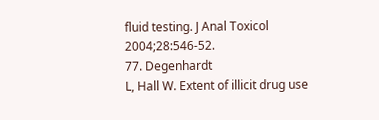fluid testing. J Anal Toxicol
2004;28:546-52.
77. Degenhardt
L, Hall W. Extent of illicit drug use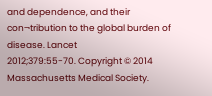and dependence, and their
con¬tribution to the global burden of disease. Lancet
2012;379:55-70. Copyright © 2014 Massachusetts Medical Society.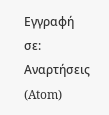Εγγραφή σε:
Αναρτήσεις (Atom)